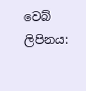වෙබ් ලිපිනය: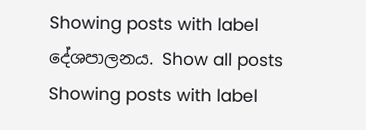Showing posts with label දේශපාලනය. Show all posts
Showing posts with label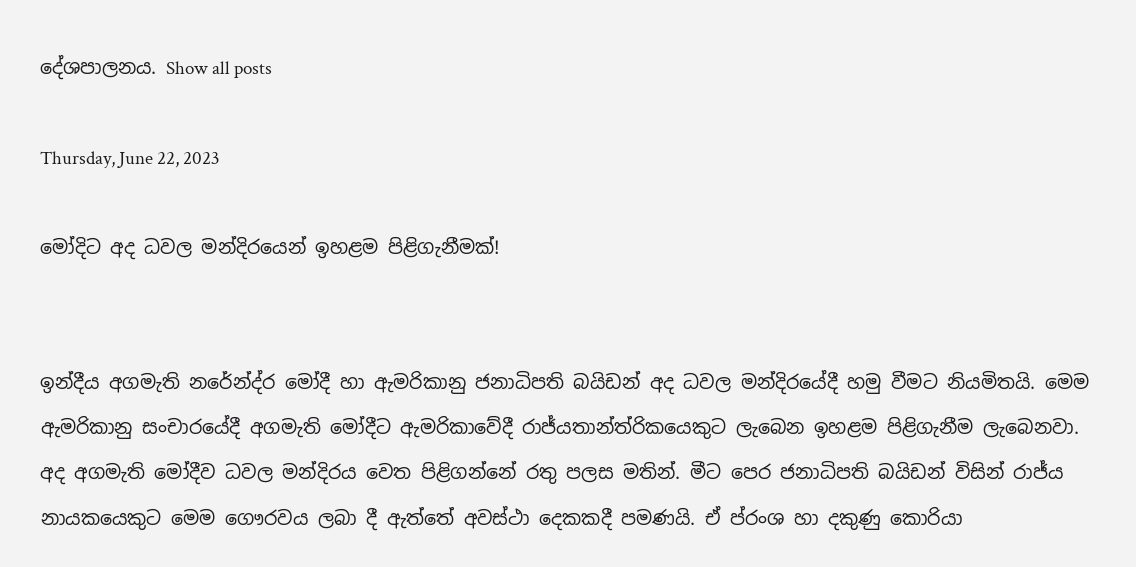දේශපාලනය. Show all posts

Thursday, June 22, 2023

මෝදිට අද ධවල මන්දිරයෙන් ඉහළම පිළිගැනීමක්!


ඉන්දීය අගමැති නරේන්ද්ර මෝදී හා ඇමරිකානු ජනාධිපති බයිඩන් අද ධවල මන්දිරයේදී හමු වීමට නියමිතයි. මෙම ඇමරිකානු සංචාරයේදී අගමැති මෝදීට ඇමරිකාවේදී රාජ්යතාන්ත්රිකයෙකුට ලැබෙන ඉහළම පිළිගැනීම ලැබෙනවා.
අද අගමැති මෝදීව ධවල මන්දිරය වෙත පිළිගන්නේ රතු පලස මතින්. මීට පෙර ජනාධිපති බයිඩන් විසින් රාජ්ය නායකයෙකුට මෙම ගෞරවය ලබා දී ඇත්තේ අවස්ථා දෙකකදී පමණයි. ඒ ප්රංශ හා දකුණු කොරියා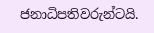ජනාධිපතිවරුන්ටයි.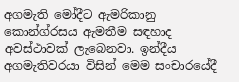අගමැති මෝදීට ඇමරිකානු කොන්ග්රසය ඇමතීම සඳහාද අවස්ථාවක් ලැබෙනවා. ඉන්දීය අගමැතිවරයා විසින් මෙම සංචාරයේදී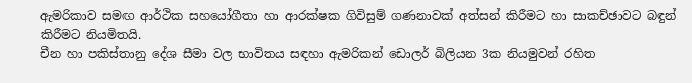ඇමරිකාව සමඟ ආර්ථික සහයෝගීතා හා ආරක්ෂක ගිවිසුම් ගණනාවක් අත්සන් කිරීමට හා සාකච්ඡාවට බඳුන් කිරීමට නියමිතයි.
චීන හා පකිස්තානු දේශ සීමා වල භාවිතය සඳහා ඇමරිකන් ඩොලර් බිලියන 3ක නියමුවන් රහිත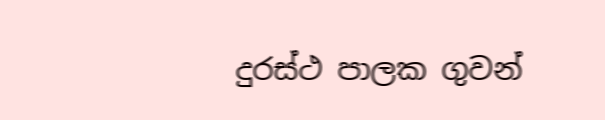දුරස්ථ පාලක ගුවන්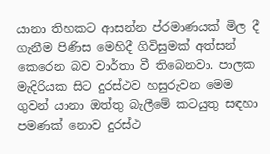යානා තිහකට ආසන්න ප්රමාණයක් මිල දී ගැනීම පිණිස මෙහිදී ගිවිසුමක් අත්සන් කෙරෙන බව වාර්තා වී තිබෙනවා. පාලක මැදිරියක සිට දුරස්ථව හසුරුවන මෙම ගුවන් යානා ඔත්තු බැලීමේ කටයුතු සඳහා පමණක් නොව දුරස්ථ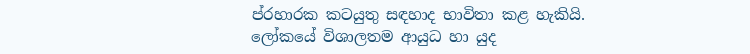ප්රහාරක කටයුතු සඳහාද භාවිතා කළ හැකියි.
ලෝකයේ විශාලතම ආයුධ හා යුද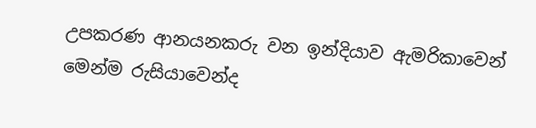උපකරණ ආනයනකරු වන ඉන්දියාව ඇමරිකාවෙන් මෙන්ම රුසියාවෙන්ද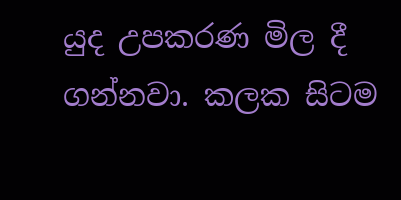යුද උපකරණ මිල දී ගන්නවා. කලක සිටම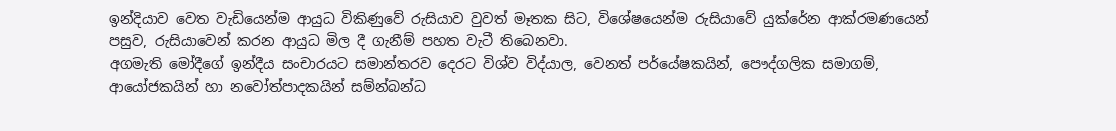ඉන්දියාව වෙත වැඩියෙන්ම ආයුධ විකිණුවේ රුසියාව වුවත් මෑතක සිට, විශේෂයෙන්ම රුසියාවේ යුක්රේන ආක්රමණයෙන් පසුව, රුසියාවෙන් කරන ආයුධ මිල දී ගැනීම් පහත වැටී තිබෙනවා.
අගමැති මෝදීගේ ඉන්දීය සංචාරයට සමාන්තරව දෙරට විශ්ව විද්යාල, වෙනත් පර්යේෂකයින්, පෞද්ගලික සමාගම්, ආයෝජකයින් හා නවෝත්පාදකයින් සම්න්බන්ධ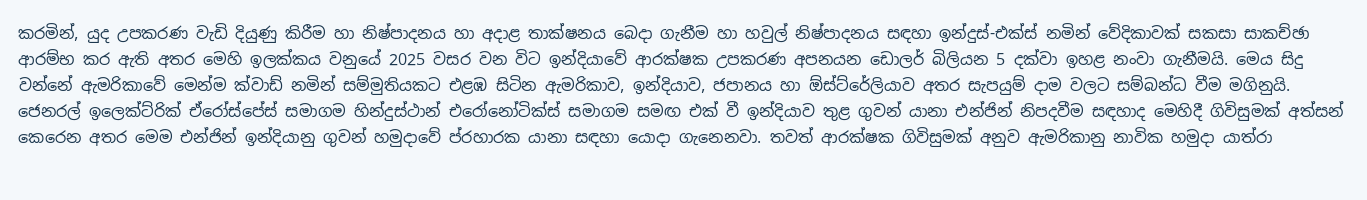කරමින්, යුද උපකරණ වැඩි දියුණු කිරීම හා නිෂ්පාදනය හා අදාළ තාක්ෂනය බෙදා ගැනීම හා හවුල් නිෂ්පාදනය සඳහා ඉන්දුස්-එක්ස් නමින් වේදිකාවක් සකසා සාකච්ඡා ආරම්භ කර ඇති අතර මෙහි ඉලක්කය වනුයේ 2025 වසර වන විට ඉන්දියාවේ ආරක්ෂක උපකරණ අපනයන ඩොලර් බිලියන 5 දක්වා ඉහළ නංවා ගැනීමයි. මෙය සිදු වන්නේ ඇමරිකාවේ මෙන්ම ක්වාඩ් නමින් සම්මුතියකට එළඹ සිටින ඇමරිකාව, ඉන්දියාව, ජපානය හා ඕස්ට්රේලියාව අතර සැපයුම් දාම වලට සම්බන්ධ වීම මගිනුයි.
ජෙනරල් ඉලෙක්ට්රික් ඒරෝස්පේස් සමාගම හින්දුස්ථාන් එරෝනෝටික්ස් සමාගම සමඟ එක් වී ඉන්දියාව තුළ ගුවන් යානා එන්ජින් නිපදවීම සඳහාද මෙහිදී ගිවිසුමක් අත්සන් කෙරෙන අතර මෙම එන්ජින් ඉන්දියානු ගුවන් හමුදාවේ ප්රහාරක යානා සඳහා යොදා ගැනෙනවා. තවත් ආරක්ෂක ගිවිසුමක් අනුව ඇමරිකානු නාවික හමුදා යාත්රා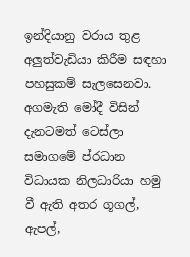ඉන්දියානු වරාය තුළ අලුත්වැඩියා කිරීම සඳහා පහසුකම් සැලසෙනවා.
අගමැති මෝදී විසින් දැනටමත් ටෙස්ලා සමාගමේ ප්රධාන විධායක නිලධාරියා හමු වී ඇති අතර ගූගල්, ඇපල්,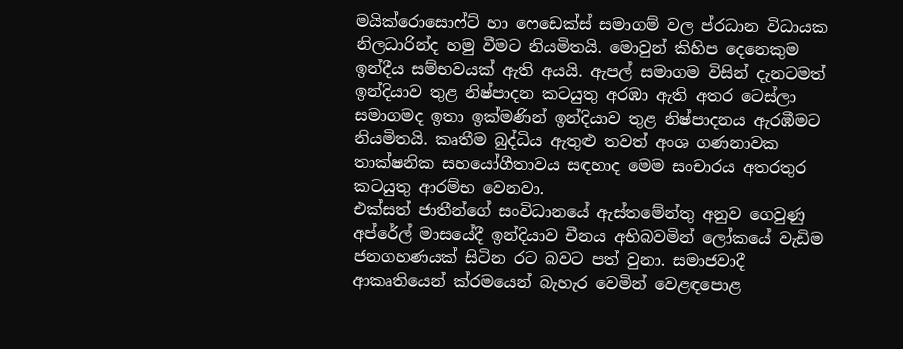මයික්රොසොෆ්ට් හා ෆෙඩෙක්ස් සමාගම් වල ප්රධාන විධායක නිලධාරින්ද හමු වීමට නියමිතයි. මොවුන් කිහිප දෙනෙකුම ඉන්දීය සම්භවයක් ඇති අයයි. ඇපල් සමාගම විසින් දැනටමත් ඉන්දියාව තුළ නිෂ්පාදන කටයුතු අරඹා ඇති අතර ටෙස්ලා සමාගමද ඉතා ඉක්මණින් ඉන්දියාව තුළ නිෂ්පාදනය ඇරඹීමට නියමිතයි. කෘතීම බුද්ධිය ඇතුළු තවත් අංශ ගණනාවක තාක්ෂනික සහයෝගීතාවය සඳහාද මෙම සංචාරය අතරතුර කටයුතු ආරම්භ වෙනවා.
එක්සත් ජාතීන්ගේ සංවිධානයේ ඇස්තමේන්තු අනුව ගෙවුණු අප්රේල් මාසයේදී ඉන්දියාව චීනය අභිබවමින් ලෝකයේ වැඩිම ජනගහණයක් සිටින රට බවට පත් වුනා. සමාජවාදී ආකෘතියෙන් ක්රමයෙන් බැහැර වෙමින් වෙළඳපොළ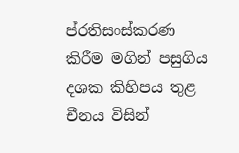ප්රතිසංස්කරණ කිරීම මගින් පසුගිය දශක කිහිපය තුළ චීනය විසින්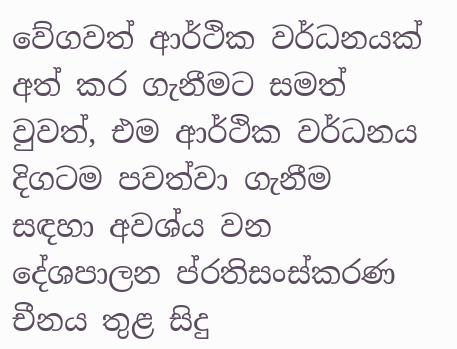වේගවත් ආර්ථික වර්ධනයක් අත් කර ගැනීමට සමත් වුවත්, එම ආර්ථික වර්ධනය දිගටම පවත්වා ගැනීම සඳහා අවශ්ය වන දේශපාලන ප්රතිසංස්කරණ චීනය තුළ සිදු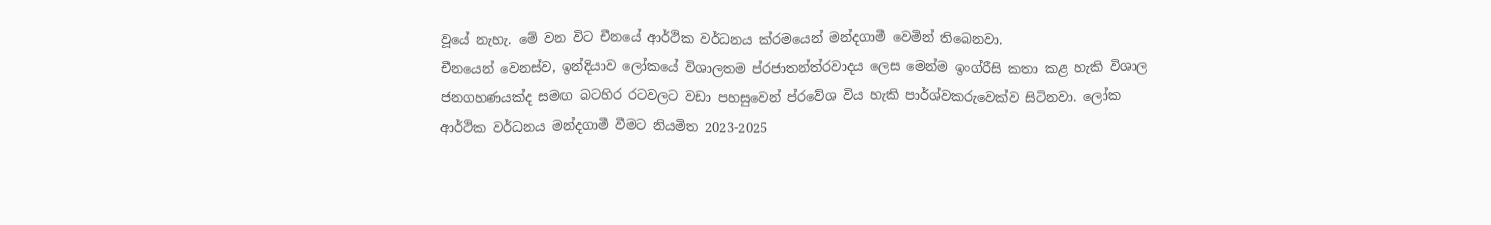වූයේ නැහැ. මේ වන විට චීනයේ ආර්ථික වර්ධනය ක්රමයෙන් මන්දගාමී වෙමින් තිබෙනවා.
චීනයෙන් වෙනස්ව, ඉන්දියාව ලෝකයේ විශාලතම ප්රජාතන්ත්රවාදය ලෙස මෙන්ම ඉංග්රීසි කතා කළ හැකි විශාල ජනගහණයක්ද සමඟ බටහිර රටවලට වඩා පහසුවෙන් ප්රවේශ විය හැකි පාර්ශ්වකරුවෙක්ව සිටිනවා. ලෝක ආර්ථික වර්ධනය මන්දගාමී වීමට නියමිත 2023-2025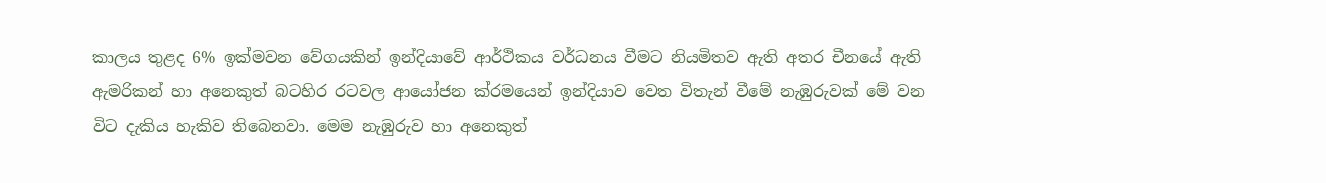කාලය තුළද 6% ඉක්මවන වේගයකින් ඉන්දියාවේ ආර්ථිකය වර්ධනය වීමට නියමිතව ඇති අතර චීනයේ ඇති ඇමරිකන් හා අනෙකුත් බටහිර රටවල ආයෝජන ක්රමයෙන් ඉන්දියාව වෙත විතැන් වීමේ නැඹුරුවක් මේ වන විට දැකිය හැකිව තිබෙනවා. මෙම නැඹුරුව හා අනෙකුත්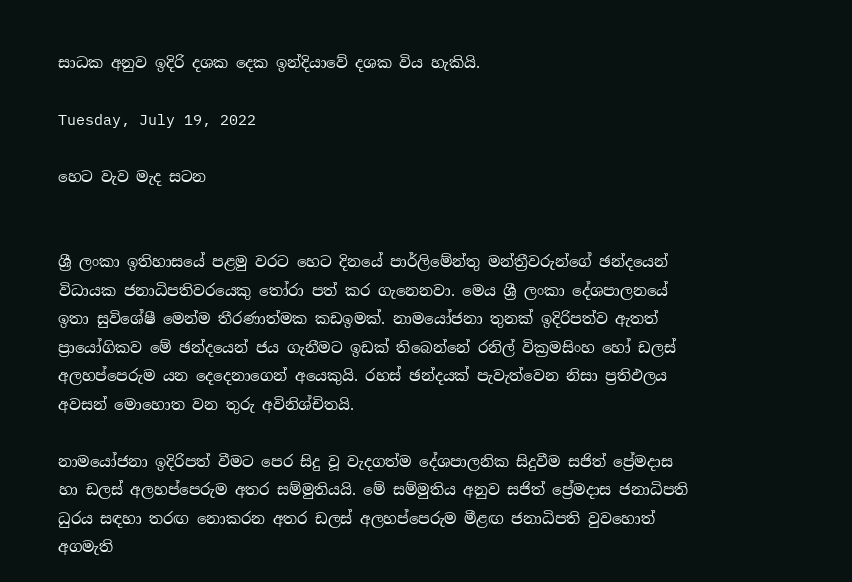සාධක අනුව ඉදිරි දශක දෙක ඉන්දියාවේ දශක විය හැකියි.

Tuesday, July 19, 2022

හෙට වැව මැද සටන


ශ්‍රී ලංකා ඉතිහාසයේ පළමු වරට හෙට දිනයේ පාර්ලිමේන්තු මන්ත්‍රීවරුන්ගේ ඡන්දයෙන් විධායක ජනාධිපතිවරයෙකු තෝරා පත් කර ගැනෙනවා. මෙය ශ්‍රී ලංකා දේශපාලනයේ ඉතා සුවිශේෂී මෙන්ම තීරණාත්මක කඩඉමක්. නාමයෝජනා තුනක් ඉදිරිපත්ව ඇතත් ප්‍රායෝගිකව මේ ඡන්දයෙන් ජය ගැනීමට ඉඩක් තිබෙන්නේ රනිල් වික්‍රමසිංහ හෝ ඩලස් අලහප්පෙරුම යන දෙදෙනාගෙන් අයෙකුයි. රහස් ඡන්දයක් පැවැත්වෙන නිසා ප්‍රතිඵලය අවසන් මොහොත වන තුරු අවිනිශ්චිතයි.

නාමයෝජනා ඉදිරිපත් වීමට පෙර සිදු වූ වැදගත්ම දේශපාලනික සිදුවීම සජිත් ප්‍රේමදාස හා ඩලස් අලහප්පෙරුම අතර සම්මුතියයි. මේ සම්මුතිය අනුව සජිත් ප්‍රේමදාස ජනාධිපති ධුරය සඳහා තරඟ නොකරන අතර ඩලස් අලහප්පෙරුම මීළඟ ජනාධිපති වුවහොත් අගමැති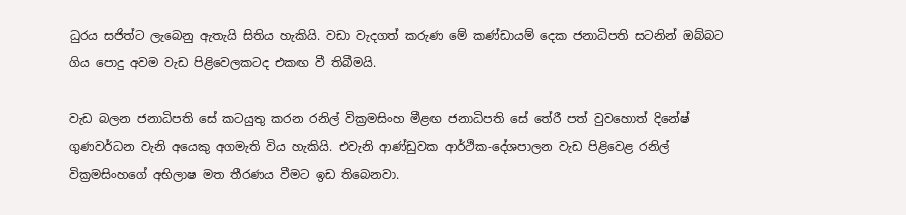ධුරය සජිත්ට ලැබෙනු ඇතැයි සිතිය හැකියි. වඩා වැදගත් කරුණ මේ කණ්ඩායම් දෙක ජනාධිපති සටනින් ඔබ්බට ගිය පොදු අවම වැඩ පිළිවෙලකටද එකඟ වී තිබීමයි.

වැඩ බලන ජනාධිපති සේ කටයුතු කරන රනිල් වික්‍රමසිංහ මීළඟ ජනාධිපති සේ තේරී පත් වුවහොත් දිනේෂ් ගුණවර්ධන වැනි අයෙකු අගමැති විය හැකියි. එවැනි ආණ්ඩුවක ආර්ථික-දේශපාලන වැඩ පිළිවෙළ රනිල් වික්‍රමසිංහගේ අභිලාෂ මත තීරණය වීමට ඉඩ තිබෙනවා.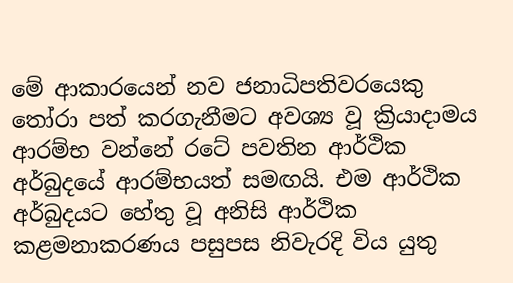මේ ආකාරයෙන් නව ජනාධිපතිවරයෙකු තෝරා පත් කරගැනීමට අවශ්‍ය වූ ක්‍රියාදාමය ආරම්භ වන්නේ රටේ පවතින ආර්ථික අර්බුදයේ ආරම්භයත් සමඟයි. එම ආර්ථික අර්බුදයට හේතු වූ අනිසි ආර්ථික කළමනාකරණය පසුපස නිවැරදි විය යුතු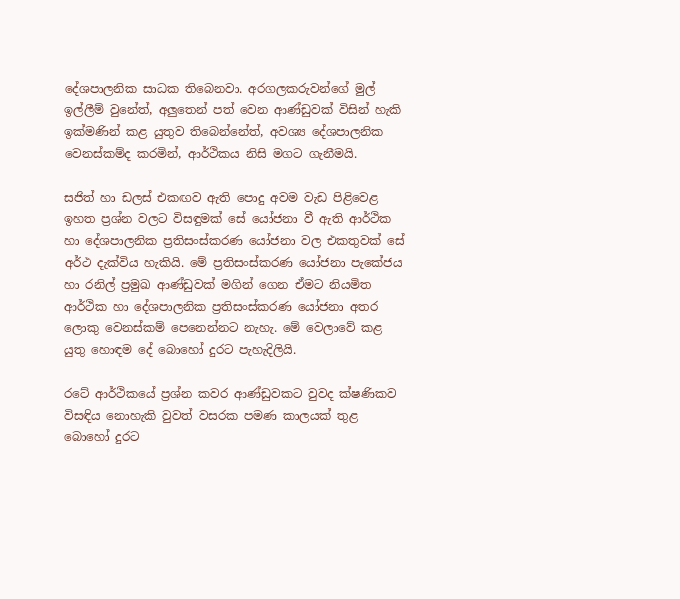දේශපාලනික සාධක තිබෙනවා. අරගලකරුවන්ගේ මුල් ඉල්ලීම් වුනේත්, අලුතෙන් පත් වෙන ආණ්ඩුවක් විසින් හැකි ඉක්මණින් කළ යුතුව තිබෙන්නේත්, අවශ්‍ය දේශපාලනික වෙනස්කම්ද කරමින්, ආර්ථිකය නිසි මගට ගැනීමයි.

සජිත් හා ඩලස් එකඟව ඇති පොදු අවම වැඩ පිළිවෙළ ඉහත ප්‍රශ්න වලට විසඳුමක් සේ යෝජනා වී ඇති ආර්ථික හා දේශපාලනික ප්‍රතිසංස්කරණ යෝජනා වල එකතුවක් සේ අර්ථ දැක්විය හැකියි. මේ ප්‍රතිසංස්කරණ යෝජනා පැකේජය හා රනිල් ප්‍රමුඛ ආණ්ඩුවක් මගින් ගෙන ඒමට නියමිත ආර්ථික හා දේශපාලනික ප්‍රතිසංස්කරණ යෝජනා අතර ලොකු වෙනස්කම් පෙනෙන්නට නැහැ. මේ වෙලාවේ කළ යුතු හොඳම දේ බොහෝ දුරට පැහැදිලියි.

රටේ ආර්ථිකයේ ප්‍රශ්න කවර ආණ්ඩුවකට වුවද ක්ෂණිකව විසඳිය නොහැකි වුවත් වසරක පමණ කාලයක් තුළ බොහෝ දුරට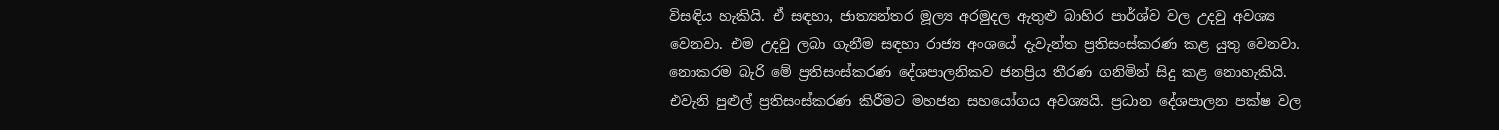විසඳිය හැකියි. ඒ සඳහා, ජාත්‍යන්තර මූල්‍ය අරමුදල ඇතුළු බාහිර පාර්ශ්ව වල උදවු අවශ්‍ය වෙනවා. එම උදවු ලබා ගැනීම සඳහා රාජ්‍ය අංශයේ දැවැන්ත ප්‍රතිසංස්කරණ කළ යුතු වෙනවා. නොකරම බැරි මේ ප්‍රතිසංස්කරණ දේශපාලනිකව ජනප්‍රිය තීරණ ගනිමින් සිදු කළ නොහැකියි. එවැනි පුළුල් ප්‍රතිසංස්කරණ කිරීමට මහජන සහයෝගය අවශ්‍යයි. ප්‍රධාන දේශපාලන පක්ෂ වල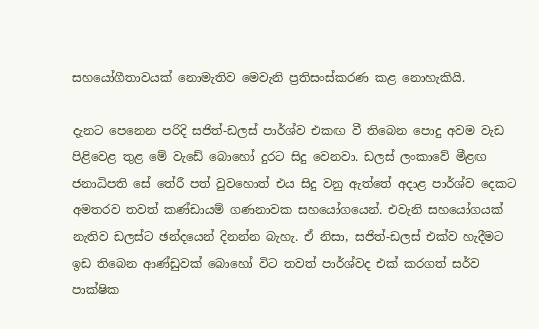සහයෝගීතාවයක් නොමැතිව මෙවැනි ප්‍රතිසංස්කරණ කළ නොහැකියි.

දැනට පෙනෙන පරිදි සජිත්-ඩලස් පාර්ශ්ව එකඟ වී තිබෙන පොදු අවම වැඩ පිළිවෙළ තුළ මේ වැඩේ බොහෝ දුරට සිදු වෙනවා. ඩලස් ලංකාවේ මීළඟ ජනාධිපති සේ තේරී පත් වුවහොත් එය සිදු වනු ඇත්තේ අදාළ පාර්ශ්ව දෙකට අමතරව තවත් කණ්ඩායම් ගණනාවක සහයෝගයෙන්. එවැනි සහයෝගයක් නැතිව ඩලස්ට ඡන්දයෙන් දිනන්න බැහැ. ඒ නිසා, සජිත්-ඩලස් එක්ව හැදීමට ඉඩ තිබෙන ආණ්ඩුවක් බොහෝ විට තවත් පාර්ශ්වද එක් කරගත් සර්ව පාක්ෂික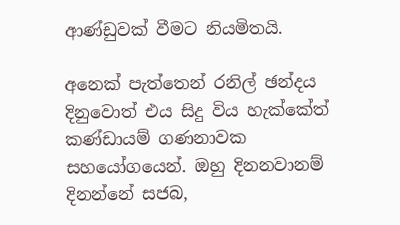ආණ්ඩුවක් වීමට නියමිතයි.

අනෙක් පැත්තෙන් රනිල් ඡන්දය දිනුවොත් එය සිදු විය හැක්කේත් කණ්ඩායම් ගණනාවක සහයෝගයෙන්. ඔහු දිනනවානම් දිනන්නේ සජබ,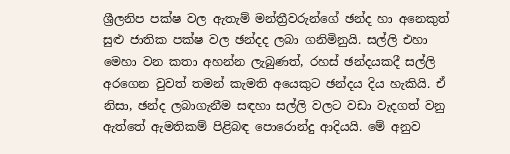ශ්‍රීලනිප පක්ෂ වල ඇතැම් මන්ත්‍රීවරුන්ගේ ඡන්ද හා අනෙකුත් සුළු ජාතික පක්ෂ වල ඡන්දද ලබා ගනිමිනුයි. සල්ලි එහා මෙහා වන කතා අහන්න ලැබුණත්, රහස් ඡන්දයකදී සල්ලි අරගෙන වුවත් තමන් කැමති අයෙකුට ඡන්දය දිය හැකියි. ඒ නිසා, ඡන්ද ලබාගැනීම සඳහා සල්ලි වලට වඩා වැදගත් වනු ඇත්තේ ඇමතිකම් පිළිබඳ පොරොන්දු ආදියයි. මේ අනුව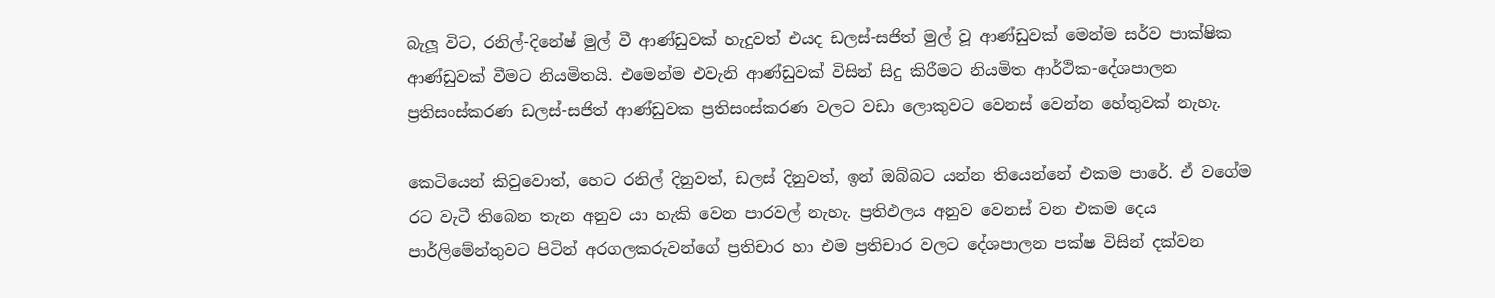බැලූ විට, රනිල්-දිනේෂ් මුල් වී ආණ්ඩුවක් හැදුවත් එයද ඩලස්-සජිත් මුල් වූ ආණ්ඩුවක් මෙන්ම සර්ව පාක්ෂික ආණ්ඩුවක් වීමට නියමිතයි. එමෙන්ම එවැනි ආණ්ඩුවක් විසින් සිදු කිරීමට නියමිත ආර්ථික-දේශපාලන ප්‍රතිසංස්කරණ ඩලස්-සජිත් ආණ්ඩුවක ප්‍රතිසංස්කරණ වලට වඩා ලොකුවට වෙනස් වෙන්න හේතුවක් නැහැ.

කෙටියෙන් කිවුවොත්, හෙට රනිල් දිනුවත්, ඩලස් දිනුවත්, ඉන් ඔබ්බට යන්න තියෙන්නේ එකම පාරේ. ඒ වගේම රට වැටී තිබෙන තැන අනුව යා හැකි වෙන පාරවල් නැහැ. ප්‍රතිඵලය අනුව වෙනස් වන එකම දෙය පාර්ලිමේන්තුවට පිටින් අරගලකරුවන්ගේ ප්‍රතිචාර හා එම ප්‍රතිචාර වලට දේශපාලන පක්ෂ විසින් දක්වන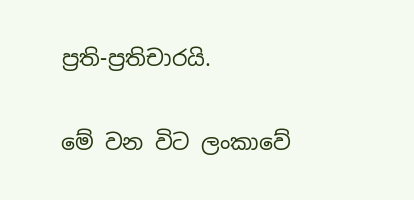ප්‍රති-ප්‍රතිචාරයි.

මේ වන විට ලංකාවේ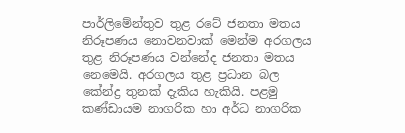පාර්ලිමේන්තුව තුළ රටේ ජනතා මතය නිරූපණය නොවනවාක් මෙන්ම අරගලය තුළ නිරූපණය වන්නේද ජනතා මතය නෙමෙයි. අරගලය තුළ ප්‍රධාන බල කේන්ද්‍ර තුනක් දැකිය හැකියි. පළමු කණ්ඩායම නාගරික හා අර්ධ නාගරික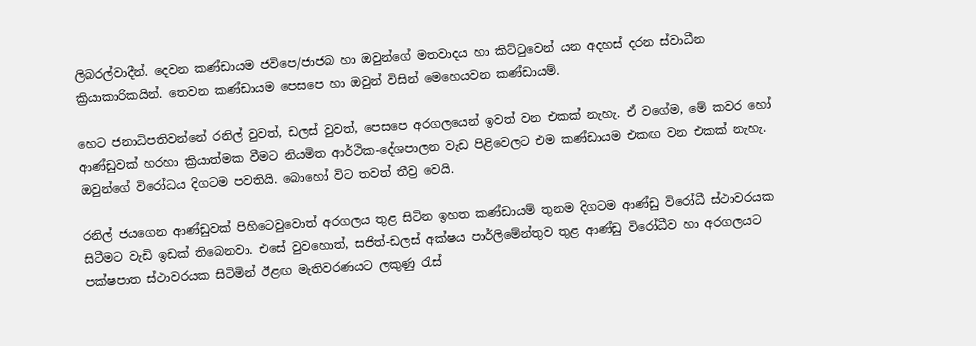ලිබරල්වාදීන්. දෙවන කණ්ඩායම ජවිපෙ/ජාජබ හා ඔවුන්ගේ මතවාදය හා කිට්ටුවෙන් යන අදහස් දරන ස්වාධීන ක්‍රියාකාරිකයින්. තෙවන කණ්ඩායම පෙසපෙ හා ඔවුන් විසින් මෙහෙයවන කණ්ඩායම්.

හෙට ජනාධිපතිවන්නේ රනිල් වුවත්, ඩලස් වුවත්, පෙසපෙ අරගලයෙන් ඉවත් වන එකක් නැහැ. ඒ වගේම, මේ කවර හෝ ආණ්ඩුවක් හරහා ක්‍රියාත්මක වීමට නියමිත ආර්ථික-දේශපාලන වැඩ පිළිවෙලට එම කණ්ඩායම එකඟ වන එකක් නැහැ. ඔවුන්ගේ විරෝධය දිගටම පවතියි. බොහෝ විට තවත් තීව්‍ර වෙයි.

රනිල් ජයගෙන ආණ්ඩුවක් පිහිටෙවුවොත් අරගලය තුළ සිටින ඉහත කණ්ඩායම් තුනම දිගටම ආණ්ඩු විරෝධී ස්ථාවරයක සිටීමට වැඩි ඉඩක් තිබෙනවා. එසේ වුවහොත්, සජිත්-ඩලස් අක්ෂය පාර්ලිමේන්තුව තුළ ආණ්ඩු විරෝධීව හා අරගලයට පක්ෂපාත ස්ථාවරයක සිටිමින් ඊළඟ මැතිවරණයට ලකුණු රැස්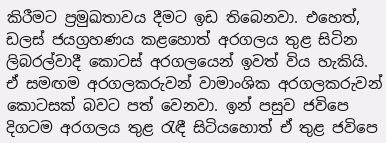කිරීමට ප්‍රමුඛතාවය දීමට ඉඩ තිබෙනවා. එහෙත්, ඩලස් ජයග්‍රහණය කළහොත් අරගලය තුළ සිටින ලිබරල්වාදී කොටස් අරගලයෙන් ඉවත් විය හැකියි. ඒ සමඟම අරගලකරුවන් වාමාංශික අරගලකරුවන් කොටසක් බවට පත් වෙනවා. ඉන් පසුව ජවිපෙ දිගටම අරගලය තුළ රැඳී සිටියහොත් ඒ තුළ ජවිපෙ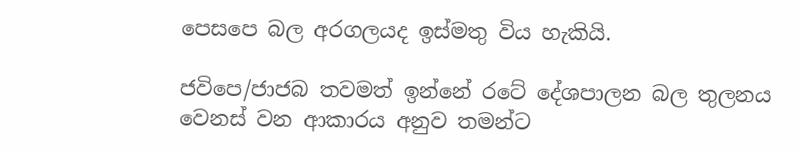පෙසපෙ බල අරගලයද ඉස්මතු විය හැකියි.

ජවිපෙ/ජාජබ තවමත් ඉන්නේ රටේ දේශපාලන බල තුලනය වෙනස් වන ආකාරය අනුව තමන්ට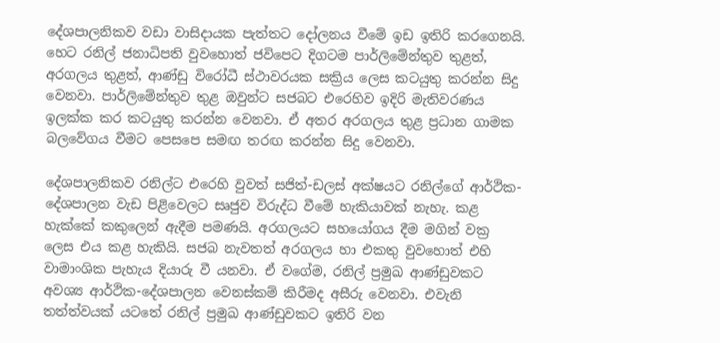දේශපාලනිකව වඩා වාසිදායක පැත්තට දෝලනය වීමේ ඉඩ ඉතිරි කරගෙනයි. හෙට රනිල් ජනාධිපති වුවහොත් ජවිපෙට දිගටම පාර්ලිමේන්තුව තුළත්, අරගලය තුළත්, ආණ්ඩු විරෝධී ස්ථාවරයක සක්‍රිය ලෙස කටයුතු කරන්න සිදු වෙනවා. පාර්ලිමේන්තුව තුළ ඔවුන්ට සජබට එරෙහිව ඉදිරි මැතිවරණය ඉලක්ක කර කටයුතු කරන්න වෙනවා. ඒ අතර අරගලය තුළ ප්‍රධාන ගාමක බලවේගය වීමට පෙසපෙ සමඟ තරඟ කරන්න සිදු වෙනවා.

දේශපාලනිකව රනිල්ට එරෙහි වුවත් සජිත්-ඩලස් අක්ෂයට රනිල්ගේ ආර්ථික-දේශපාලන වැඩ පිළිවෙලට සෘජුව විරුද්ධ වීමේ හැකියාවක් නැහැ. කළ හැක්කේ කකුලෙන් ඇදීම පමණයි. අරගලයට සහයෝගය දීම මගින් වක්‍ර ලෙස එය කළ හැකියි. සජබ නැවතත් අරගලය හා එකතු වුවහොත් එහි වාමාංශික පැහැය දියාරු වී යනවා. ඒ වගේම, රනිල් ප්‍රමුඛ ආණ්ඩුවකට අවශ්‍ය ආර්ථික-දේශපාලන වෙනස්කම් කිරීමද අසීරු වෙනවා. එවැනි තත්ත්වයක් යටතේ රනිල් ප්‍රමුඛ ආණ්ඩුවකට ඉතිරි වන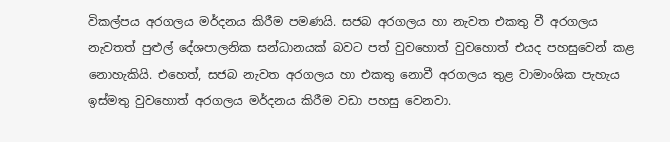විකල්පය අරගලය මර්දනය කිරීම පමණයි. සජබ අරගලය හා නැවත එකතු වී අරගලය නැවතත් පුළුල් දේශපාලනික සන්ධානයක් බවට පත් වුවහොත් වුවහොත් එයද පහසුවෙන් කළ නොහැකියි. එහෙත්, සජබ නැවත අරගලය හා එකතු නොවී අරගලය තුළ වාමාංශික පැහැය ඉස්මතු වුවහොත් අරගලය මර්දනය කිරීම වඩා පහසු වෙනවා.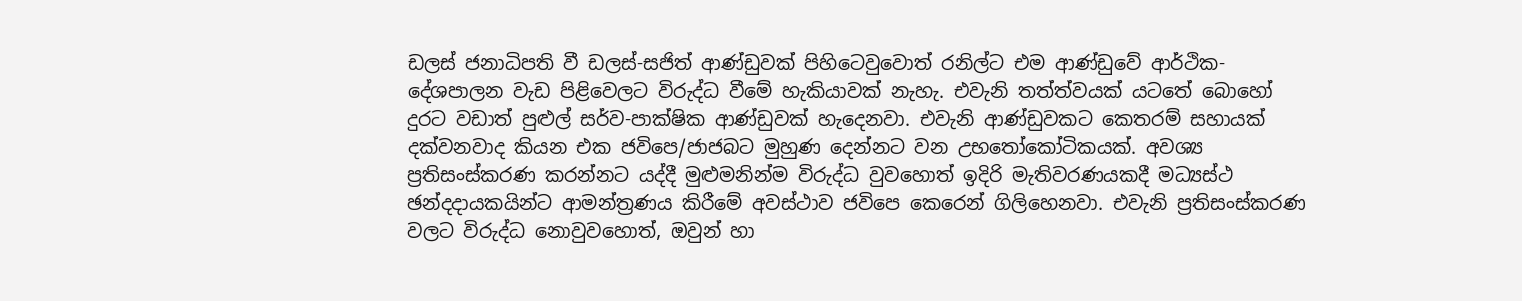ඩලස් ජනාධිපති වී ඩලස්-සජිත් ආණ්ඩුවක් පිහිටෙවුවොත් රනිල්ට එම ආණ්ඩුවේ ආර්ථික-දේශපාලන වැඩ පිළිවෙලට විරුද්ධ වීමේ හැකියාවක් නැහැ. එවැනි තත්ත්වයක් යටතේ බොහෝ දුරට වඩාත් පුළුල් සර්ව-පාක්ෂික ආණ්ඩුවක් හැදෙනවා. එවැනි ආණ්ඩුවකට කෙතරම් සහායක් දක්වනවාද කියන එක ජවිපෙ/ජාජබට මුහුණ දෙන්නට වන උභතෝකෝටිකයක්. අවශ්‍ය ප්‍රතිසංස්කරණ කරන්නට යද්දී මුළුමනින්ම විරුද්ධ වුවහොත් ඉදිරි මැතිවරණයකදී මධ්‍යස්ථ ඡන්දදායකයින්ට ආමන්ත්‍රණය කිරීමේ අවස්ථාව ජවිපෙ කෙරෙන් ගිලිහෙනවා. එවැනි ප්‍රතිසංස්කරණ වලට විරුද්ධ නොවුවහොත්, ඔවුන් හා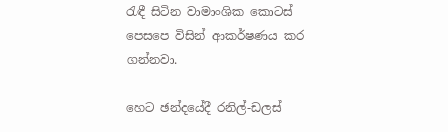රැඳී සිටින වාමාංශික කොටස් පෙසපෙ විසින් ආකර්ෂණය කර ගන්නවා.

හෙට ඡන්දයේදී රනිල්-ඩලස්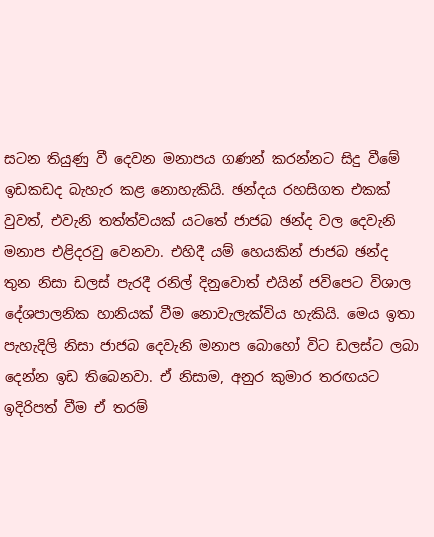සටන තියුණු වී දෙවන මනාපය ගණන් කරන්නට සිදු වීමේ ඉඩකඩද බැහැර කළ නොහැකියි. ඡන්දය රහසිගත එකක් වුවත්, එවැනි තත්ත්වයක් යටතේ ජාජබ ඡන්ද වල දෙවැනි මනාප එළිදරවු වෙනවා. එහිදී යම් හෙයකින් ජාජබ ඡන්ද තුන නිසා ඩලස් පැරදී රනිල් දිනුවොත් එයින් ජවිපෙට විශාල දේශපාලනික හානියක් වීම නොවැලැක්විය හැකියි. මෙය ඉතා පැහැදිලි නිසා ජාජබ දෙවැනි මනාප බොහෝ විට ඩලස්ට ලබා දෙන්න ඉඩ තිබෙනවා. ඒ නිසාම, අනුර කුමාර තරඟයට ඉදිරිපත් වීම ඒ තරම්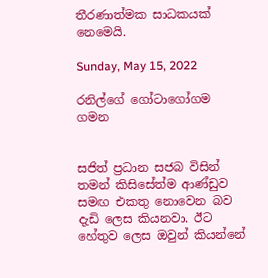තීරණාත්මක සාධකයක් නෙමෙයි.

Sunday, May 15, 2022

රනිල්ගේ ගෝටාගෝගම ගමන


සජිත් ප්‍රධාන සජබ විසින් තමන් කිසිසේත්ම ආණ්ඩුව සමඟ එකතු නොවෙන බව දැඩි ලෙස කියනවා. ඊට හේතුව ලෙස ඔවුන් කියන්නේ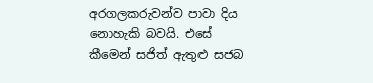අරගලකරුවන්ව පාවා දිය නොහැකි බවයි. එසේ කීමෙන් සජිත් ඇතුළු සජබ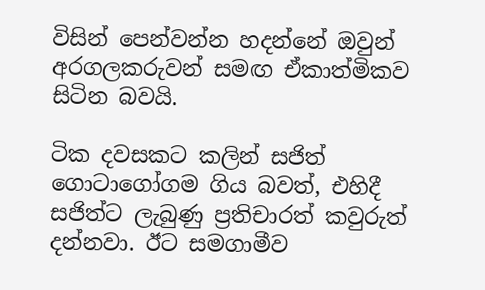විසින් පෙන්වන්න හදන්නේ ඔවුන් අරගලකරුවන් සමඟ ඒකාත්මිකව සිටින බවයි.

ටික දවසකට කලින් සජිත් ගොටාගෝගම ගිය බවත්, එහිදී සජිත්ට ලැබුණු ප්‍රතිචාරත් කවුරුත් දන්නවා. ඊට සමගාමීව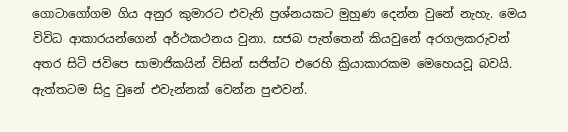ගොටාගෝගම ගිය අනුර කුමාරට එවැනි ප්‍රශ්නයකට මුහුණ දෙන්න වුනේ නැහැ. මෙය විවිධ ආකාරයන්ගෙන් අර්ථකථනය වුනා. සජබ පැත්තෙන් කියවුනේ අරගලකරුවන් අතර සිටි ජවිපෙ සාමාජිකයින් විසින් සජිත්ට එරෙහි ක්‍රියාකාරකම මෙහෙයවූ බවයි. ඇත්තටම සිදු වුනේ එවැන්නක් වෙන්න පුළුවන්.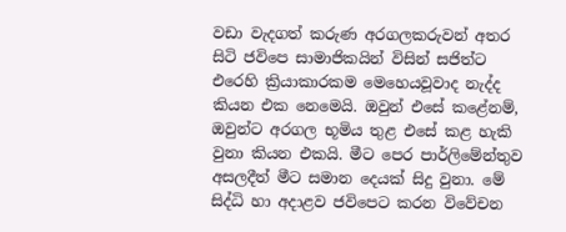වඩා වැදගත් කරුණ අරගලකරුවන් අතර සිටි ජවිපෙ සාමාජිකයින් විසින් සජිත්ට එරෙහි ක්‍රියාකාරකම මෙහෙයවූවාද නැද්ද කියන එක නෙමෙයි. ඔවුන් එසේ කළේනම්, ඔවුන්ට අරගල භූමිය තුළ එසේ කළ හැකි වුනා කියන එකයි. මීට පෙර පාර්ලිමේන්තුව අසලදීත් මීට සමාන දෙයක් සිදු වුනා. මේ සිද්ධි හා අදාළව ජවිපෙට කරන විවේචන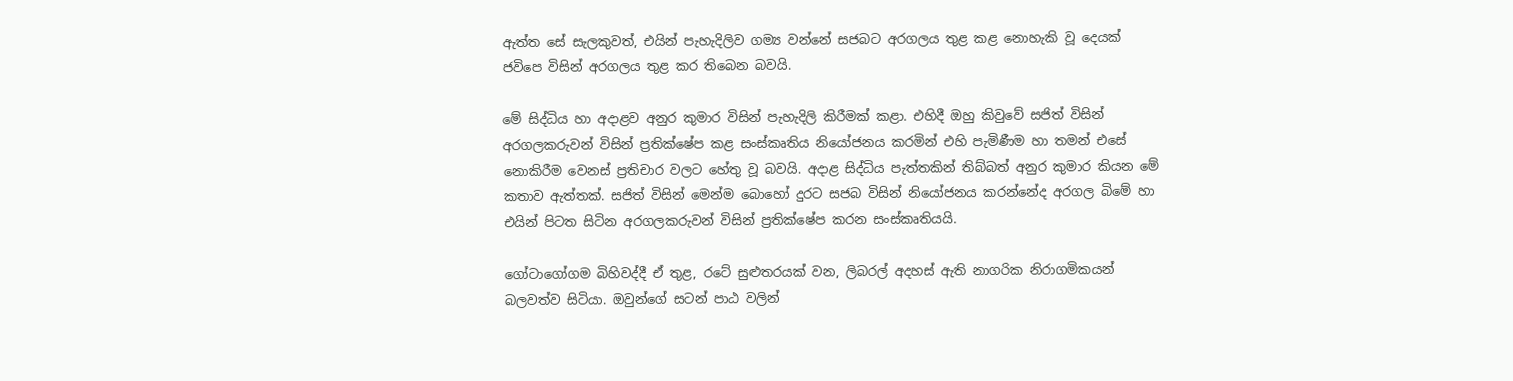ඇත්ත සේ සැලකුවත්, එයින් පැහැදිලිව ගම්‍ය වන්නේ සජබට අරගලය තුළ කළ නොහැකි වූ දෙයක් ජවිපෙ විසින් අරගලය තුළ කර තිබෙන බවයි.

මේ සිද්ධිය හා අදාළව අනුර කුමාර විසින් පැහැදිලි කිරීමක් කළා. එහිදී ඔහු කිවුවේ සජිත් විසින් අරගලකරුවන් විසින් ප්‍රතික්ෂේප කළ සංස්කෘතිය නියෝජනය කරමින් එහි පැමිණීම හා තමන් එසේ නොකිරීම වෙනස් ප්‍රතිචාර වලට හේතු වූ බවයි. අදාළ සිද්ධිය පැත්තකින් තිබ්බත් අනුර කුමාර කියන මේ කතාව ඇත්තක්. සජිත් විසින් මෙන්ම බොහෝ දුරට සජබ විසින් නියෝජනය කරන්නේද අරගල බිමේ හා එයින් පිටත සිටින අරගලකරුවන් විසින් ප්‍රතික්ෂේප කරන සංස්කෘතියයි.

ගෝටාගෝගම බිහිවද්දී ඒ තුළ, රටේ සුළුතරයක් වන, ලිබරල් අදහස් ඇති නාගරික නිරාගමිකයන් බලවත්ව සිටියා. ඔවුන්ගේ සටන් පාඨ වලින්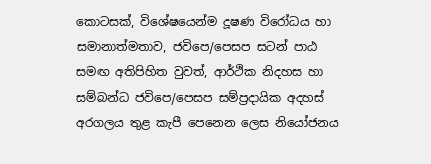කොටසක්, විශේෂයෙන්ම දූෂණ විරෝධය හා සමානාත්මතාව, ජවිපෙ/පෙසප සටන් පාඨ සමඟ අතිපිහිත වුවත්, ආර්ථික නිදහස හා සම්බන්ධ ජවිපෙ/පෙසප සම්ප්‍රදායික අදහස් අරගලය තුළ කැපී පෙනෙන ලෙස නියෝජනය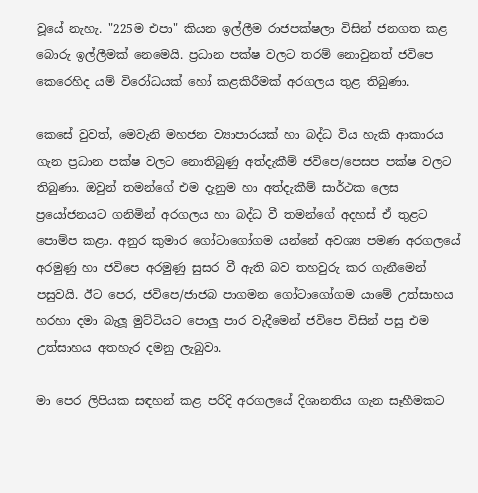වූයේ නැහැ. "225ම එපා" කියන ඉල්ලීම රාජපක්ෂලා විසින් ජනගත කළ බොරු ඉල්ලීමක් නෙමෙයි. ප්‍රධාන පක්ෂ වලට තරම් නොවුනත් ජවිපෙ කෙරෙහිද යම් විරෝධයක් හෝ කළකිරීමක් අරගලය තුළ තිබුණා.

කෙසේ වුවත්, මෙවැනි මහජන ව්‍යාපාරයක් හා බද්ධ විය හැකි ආකාරය ගැන ප්‍රධාන පක්ෂ වලට නොතිබුණු අත්දැකීම් ජවිපෙ/පෙසප පක්ෂ වලට තිබුණා. ඔවුන් තමන්ගේ එම දැනුම හා අත්දැකීම් සාර්ථක ලෙස ප්‍රයෝජනයට ගනිමින් අරගලය හා බද්ධ වී තමන්ගේ අදහස් ඒ තුළට පොම්ප කළා. අනුර කුමාර ගෝටාගෝගම යන්නේ අවශ්‍ය පමණ අරගලයේ අරමුණු හා ජවිපෙ අරමුණු සුසර වී ඇති බව තහවුරු කර ගැනීමෙන් පසුවයි. ඊට පෙර, ජවිපෙ/ජාජබ පාගමන ගෝටාගෝගම යාමේ උත්සාහය හරහා දමා බැලූ මුට්ටියට පොලු පාර වැදීමෙන් ජවිපෙ විසින් පසු එම උත්සාහය අතහැර දමනු ලැබුවා.

මා පෙර ලිපියක සඳහන් කළ පරිදි අරගලයේ දිශානතිය ගැන සෑහීමකට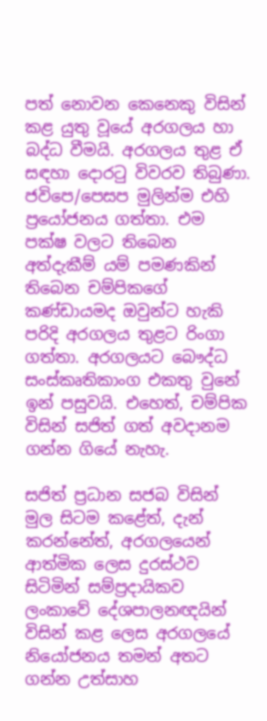පත් නොවන කෙනෙකු විසින් කළ යුතු වූයේ අරගලය හා බද්ධ වීමයි. අරගලය තුළ ඒ සඳහා දොරටු විවරව තිබුණා. ජවිපෙ/පෙසප මුලින්ම එහි ප්‍රයෝජනය ගත්තා. එම පක්ෂ වලට තිබෙන අත්දැකීම් යම් පමණකින් තිබෙන චම්පිකගේ කණ්ඩායමද ඔවුන්ට හැකි පරිදි අරගලය තුළට රිංගා ගත්තා. අරගලයට බෞද්ධ සංස්කෘතිකාංග එකතු වුනේ ඉන් පසුවයි. එහෙත්, චම්පික විසින් සජිත් ගත් අවදානම ගන්න ගියේ නැහැ.

සජිත් ප්‍රධාන සජබ විසින් මුල සිටම කළේත්, දැන් කරන්නේත්, අරගලයෙන් ආත්මික ලෙස දුරස්ථව සිටිමින් සම්ප්‍රදායිකව ලංකාවේ දේශපාලනඥයින් විසින් කළ ලෙස අරගලයේ නියෝජනය තමන් අතට ගන්න උත්සාහ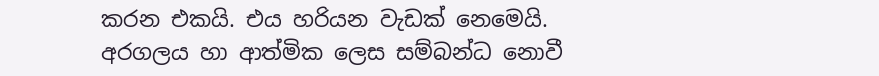කරන එකයි. එය හරියන වැඩක් නෙමෙයි. අරගලය හා ආත්මික ලෙස සම්බන්ධ නොවී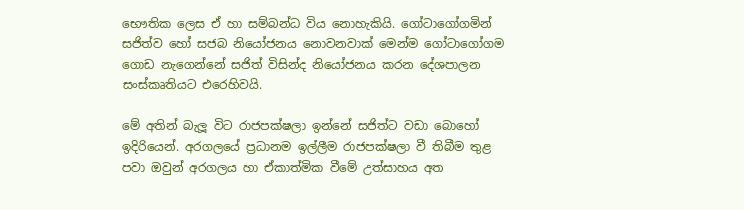භෞතික ලෙස ඒ හා සම්බන්ධ විය නොහැකියි. ගෝටාගෝගමින් සජිත්ව හෝ සජබ නියෝජනය නොවනවාක් මෙන්ම ගෝටාගෝගම ගොඩ නැගෙන්නේ සජිත් විසින්ද නියෝජනය කරන දේශපාලන සංස්කෘතියට එරෙහිවයි.

මේ අතින් බැලූ විට රාජපක්ෂලා ඉන්නේ සජිත්ට වඩා බොහෝ ඉදිරියෙන්. අරගලයේ ප්‍රධානම ඉල්ලීම රාජපක්ෂලා වී තිබීම තුළ පවා ඔවුන් අරගලය හා ඒකාත්මික වීමේ උත්සාහය අත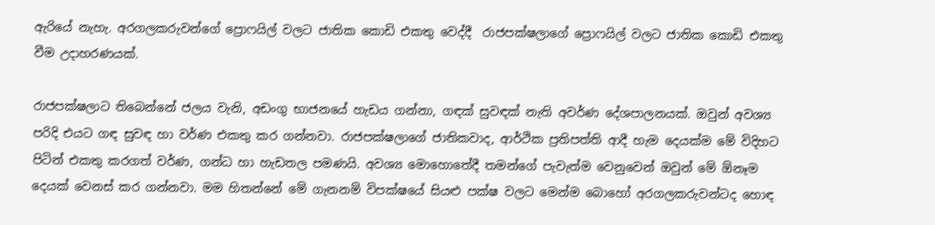ඇරියේ නැහැ. අරගලකරුවන්ගේ ප්‍රොෆයිල් වලට ජාතික කොඩි එකතු වෙද්දී  රාජපක්ෂලාගේ ප්‍රොෆයිල් වලට ජාතික කොඩි එකතු වීම උදාහරණයක්.

රාජපක්ෂලාට තිබෙන්නේ ජලය වැනි, අඩංගු භාජනයේ හැඩය ගන්නා, ගඳක් සුවඳක් නැති අවර්ණ දේශපාලනයක්. ඔවුන් අවශ්‍ය පරිදි එයට ගඳ සුවඳ හා වර්ණ එකතු කර ගන්නවා. රාජපක්ෂලාගේ ජාතිකවාද, ආර්ථික ප්‍රතිපත්ති ආදී හැම දෙයක්ම මේ විදිහට පිටින් එකතු කරගත් වර්ණ, ගන්ධ හා හැඩතල පමණයි. අවශ්‍ය මොහොතේදී තමන්ගේ පැවැත්ම වෙනුවෙන් ඔවුන් මේ ඕනෑම දෙයක් වෙනස් කර ගන්නවා. මම හිතන්නේ මේ ගැනනම් විපක්ෂයේ සියළු පක්ෂ වලට මෙන්ම බොහෝ අරගලකරුවන්ටද හොඳ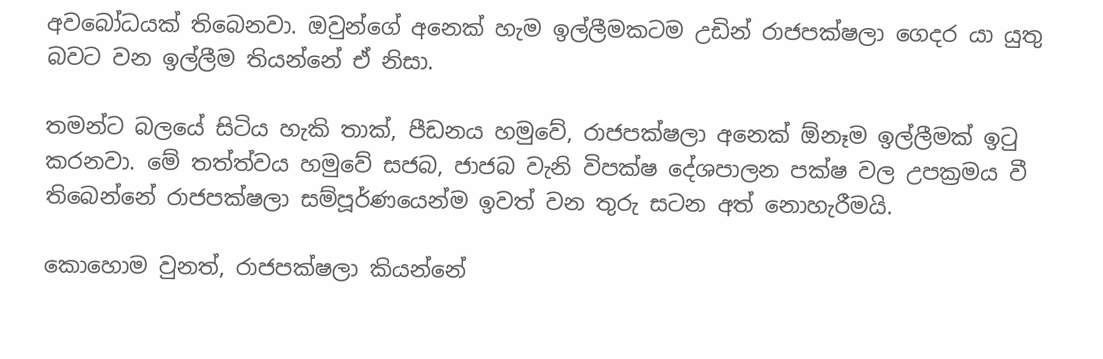අවබෝධයක් තිබෙනවා. ඔවුන්ගේ අනෙක් හැම ඉල්ලීමකටම උඩින් රාජපක්ෂලා ගෙදර යා යුතු බවට වන ඉල්ලීම තියන්නේ ඒ නිසා.

තමන්ට බලයේ සිටිය හැකි තාක්, පීඩනය හමුවේ, රාජපක්ෂලා අනෙක් ඕනෑම ඉල්ලීමක් ඉටු කරනවා. මේ තත්ත්වය හමුවේ සජබ, ජාජබ වැනි විපක්ෂ දේශපාලන පක්ෂ වල උපක්‍රමය වී තිබෙන්නේ රාජපක්ෂලා සම්පූර්ණයෙන්ම ඉවත් වන තුරු සටන අත් නොහැරීමයි.

කොහොම වුනත්, රාජපක්ෂලා කියන්නේ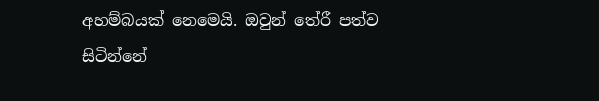අහම්බයක් නෙමෙයි. ඔවුන් තේරී පත්ව සිටින්නේ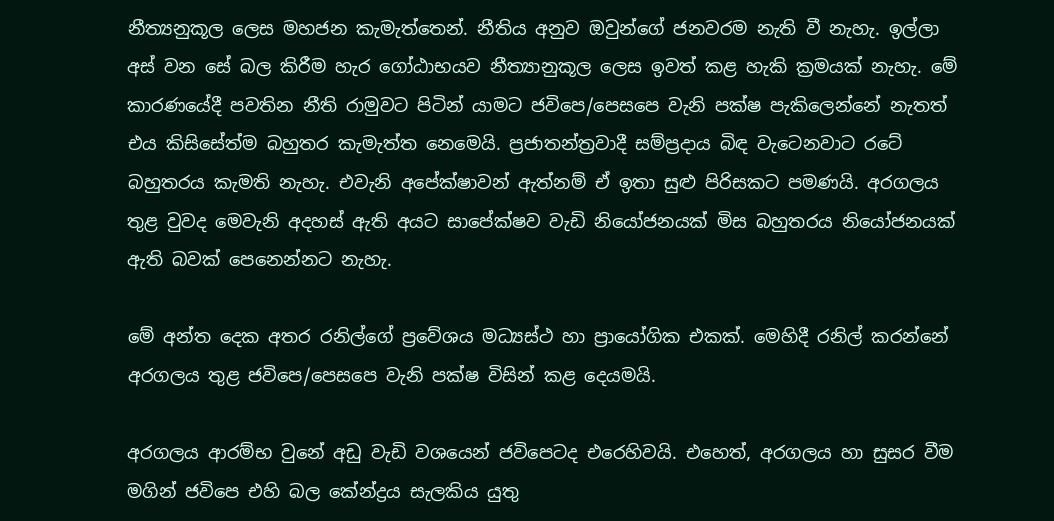නීත්‍යනුකූල ලෙස මහජන කැමැත්තෙන්. නීතිය අනුව ඔවුන්ගේ ජනවරම නැති වී නැහැ. ඉල්ලා අස් වන සේ බල කිරීම හැර ගෝඨාභයව නීත්‍යානුකූල ලෙස ඉවත් කළ හැකි ක්‍රමයක් නැහැ. මේ කාරණයේදී පවතින නීති රාමුවට පිටින් යාමට ජවිපෙ/පෙසපෙ වැනි පක්ෂ පැකිලෙන්නේ නැතත් එය කිසිසේත්ම බහුතර කැමැත්ත නෙමෙයි. ප්‍රජාතන්ත්‍රවාදී සම්ප්‍රදාය බිඳ වැටෙනවාට රටේ බහුතරය කැමති නැහැ. එවැනි අපේක්ෂාවන් ඇත්නම් ඒ ඉතා සුළු පිරිසකට පමණයි. අරගලය තුළ වුවද මෙවැනි අදහස් ඇති අයට සාපේක්ෂව වැඩි නියෝජනයක් මිස බහුතරය නියෝජනයක් ඇති බවක් පෙනෙන්නට නැහැ.

මේ අන්ත දෙක අතර රනිල්ගේ ප්‍රවේශය මධ්‍යස්ථ හා ප්‍රායෝගික එකක්. මෙහිදී රනිල් කරන්නේ අරගලය තුළ ජවිපෙ/පෙසපෙ වැනි පක්ෂ විසින් කළ දෙයමයි.

අරගලය ආරම්භ වුනේ අඩු වැඩි වශයෙන් ජවිපෙටද එරෙහිවයි. එහෙත්, අරගලය හා සුසර වීම මගින් ජවිපෙ එහි බල කේන්ද්‍රය සැලකිය යුතු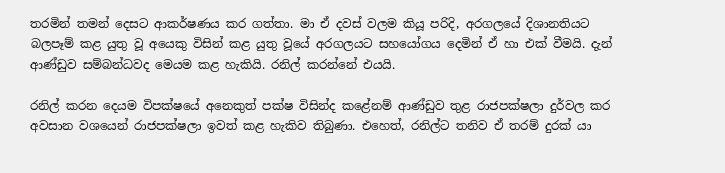තරමින් තමන් දෙසට ආකර්ෂණය කර ගත්තා. මා ඒ දවස් වලම කියූ පරිදි, අරගලයේ දිශානතියට බලපෑම් කළ යුතු වූ අයෙකු විසින් කළ යුතු වූයේ අරගලයට සහයෝගය දෙමින් ඒ හා එක් වීමයි. දැන් ආණ්ඩුව සම්බන්ධවද මෙයම කළ හැකියි. රනිල් කරන්නේ එයයි.

රනිල් කරන දෙයම විපක්ෂයේ අනෙකුත් පක්ෂ විසින්ද කළේනම් ආණ්ඩුව තුළ රාජපක්ෂලා දුර්වල කර අවසාන වශයෙන් රාජපක්ෂලා ඉවත් කළ හැකිව තිබුණා. එහෙත්, රනිල්ට තනිව ඒ තරම් දුරක් යා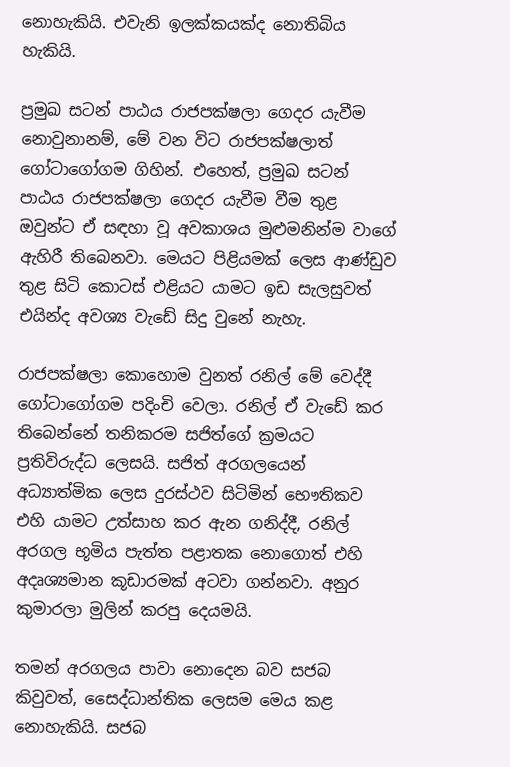නොහැකියි. එවැනි ඉලක්කයක්ද නොතිබිය හැකියි.

ප්‍රමුඛ සටන් පාඨය රාජපක්ෂලා ගෙදර යැවීම නොවුනානම්, මේ වන විට රාජපක්ෂලාත් ගෝටාගෝගම ගිහින්. එහෙත්, ප්‍රමුඛ සටන් පාඨය රාජපක්ෂලා ගෙදර යැවීම වීම තුළ ඔවුන්ට ඒ සඳහා වූ අවකාශය මුළුමනින්ම වාගේ ඇහිරී තිබෙනවා. මෙයට පිළියමක් ලෙස ආණ්ඩුව තුළ සිටි කොටස් එළියට යාමට ඉඩ සැලසුවත් එයින්ද අවශ්‍ය වැඩේ සිදු වුනේ නැහැ.

රාජපක්ෂලා කොහොම වුනත් රනිල් මේ වෙද්දී ගෝටාගෝගම පදිංචි වෙලා. රනිල් ඒ වැඩේ කර තිබෙන්නේ තනිකරම සජිත්ගේ ක්‍රමයට ප්‍රතිවිරුද්ධ ලෙසයි. සජිත් අරගලයෙන් අධ්‍යාත්මික ලෙස දුරස්ථව සිටිමින් භෞතිකව එහි යාමට උත්සාහ කර ඇන ගනිද්දී, රනිල් අරගල භූමිය පැත්ත පළාතක නොගොත් එහි අදෘශ්‍යමාන කූඩාරමක් අටවා ගන්නවා. අනුර කුමාරලා මුලින් කරපු දෙයමයි.

තමන් අරගලය පාවා නොදෙන බව සජබ කිවුවත්, සෛද්ධාන්තික ලෙසම මෙය කළ නොහැකියි. සජබ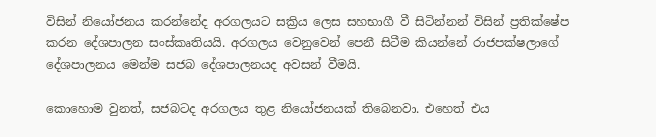විසින් නියෝජනය කරන්නේද අරගලයට සක්‍රිය ලෙස සහභාගී වී සිටින්නන් විසින් ප්‍රතික්ෂේප කරන දේශපාලන සංස්කෘතියයි. අරගලය වෙනුවෙන් පෙනී සිටීම කියන්නේ රාජපක්ෂලාගේ දේශපාලනය මෙන්ම සජබ දේශපාලනයද අවසන් වීමයි.

කොහොම වුනත්, සජබටද අරගලය තුළ නියෝජනයක් තිබෙනවා. එහෙත් එය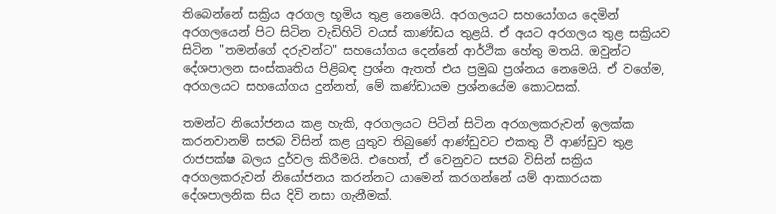තිබෙන්නේ සක්‍රිය අරගල භූමිය තුළ නෙමෙයි. අරගලයට සහයෝගය දෙමින් අරගලයෙන් පිට සිටින වැඩිහිටි වයස් කාණ්ඩය තුළයි. ඒ අයට අරගලය තුළ සක්‍රියව සිටින "තමන්ගේ දරුවන්ට" සහයෝගය දෙන්නේ ආර්ථික හේතු මතයි. ඔවුන්ට දේශපාලන සංස්කෘතිය පිළිබඳ ප්‍රශ්න ඇතත් එය ප්‍රමුඛ ප්‍රශ්නය නෙමෙයි. ඒ වගේම, අරගලයට සහයෝගය දුන්නත්, මේ කණ්ඩායම ප්‍රශ්නයේම කොටසක්.

තමන්ට නියෝජනය කළ හැකි, අරගලයට පිටින් සිටින අරගලකරුවන් ඉලක්ක කරනවානම් සජබ විසින් කළ යුතුව තිබුණේ ආණ්ඩුවට එකතු වී ආණ්ඩුව තුළ රාජපක්ෂ බලය දුර්වල කිරීමයි. එහෙත්, ඒ වෙනුවට සජබ විසින් සක්‍රිය අරගලකරුවන් නියෝජනය කරන්නට යාමෙන් කරගන්නේ යම් ආකාරයක දේශපාලනික සිය දිවි නසා ගැනීමක්.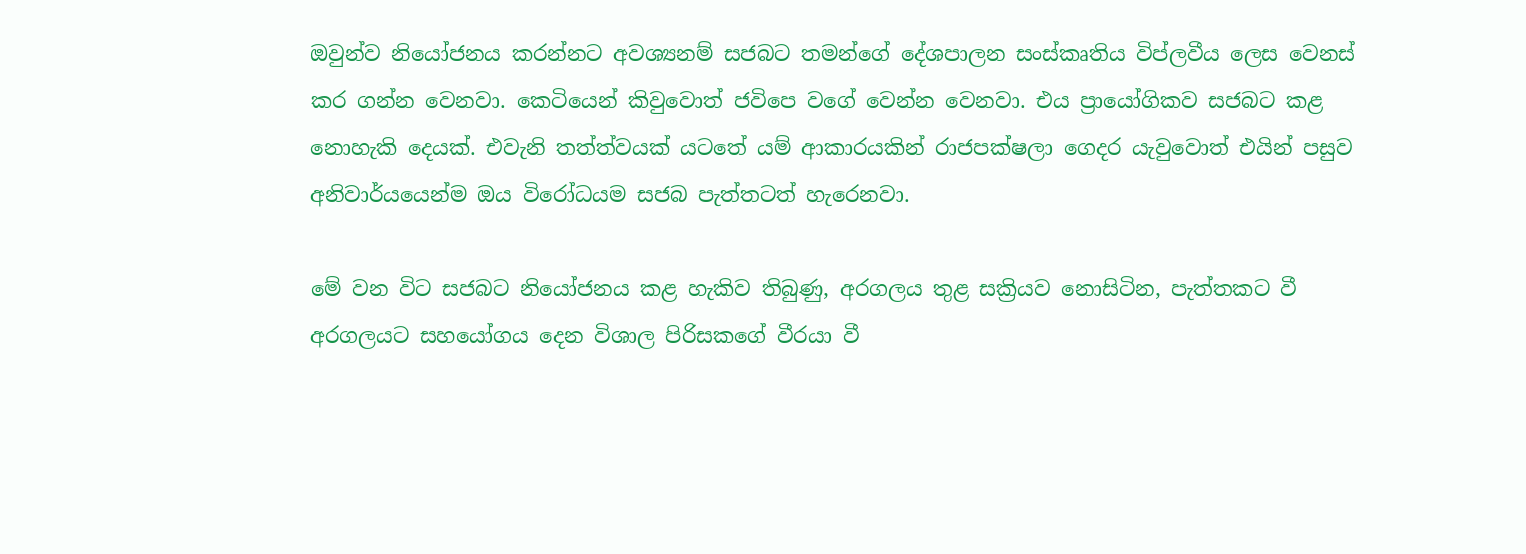ඔවුන්ව නියෝජනය කරන්නට අවශ්‍යනම් සජබට තමන්ගේ දේශපාලන සංස්කෘතිය විප්ලවීය ලෙස වෙනස් කර ගන්න වෙනවා. කෙටියෙන් කිවුවොත් ජවිපෙ වගේ වෙන්න වෙනවා. එය ප්‍රායෝගිකව සජබට කළ නොහැකි දෙයක්. එවැනි තත්ත්වයක් යටතේ යම් ආකාරයකින් රාජපක්ෂලා ගෙදර යැවුවොත් එයින් පසුව අනිවාර්යයෙන්ම ඔය විරෝධයම සජබ පැත්තටත් හැරෙනවා.

මේ වන විට සජබට නියෝජනය කළ හැකිව තිබුණු, අරගලය තුළ සක්‍රියව නොසිටින, පැත්තකට වී අරගලයට සහයෝගය දෙන විශාල පිරිසකගේ වීරයා වී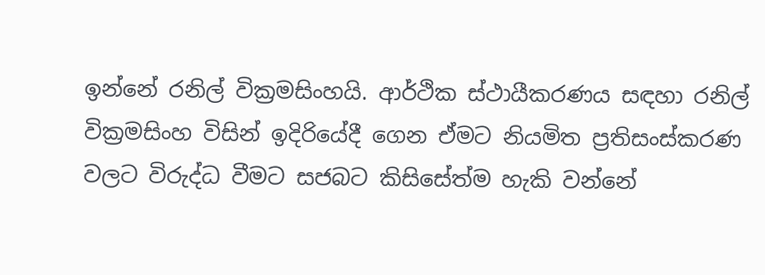ඉන්නේ රනිල් වික්‍රමසිංහයි. ආර්ථික ස්ථායීකරණය සඳහා රනිල් වික්‍රමසිංහ විසින් ඉදිරියේදී ගෙන ඒමට නියමිත ප්‍රතිසංස්කරණ වලට විරුද්ධ වීමට සජබට කිසිසේත්ම හැකි වන්නේ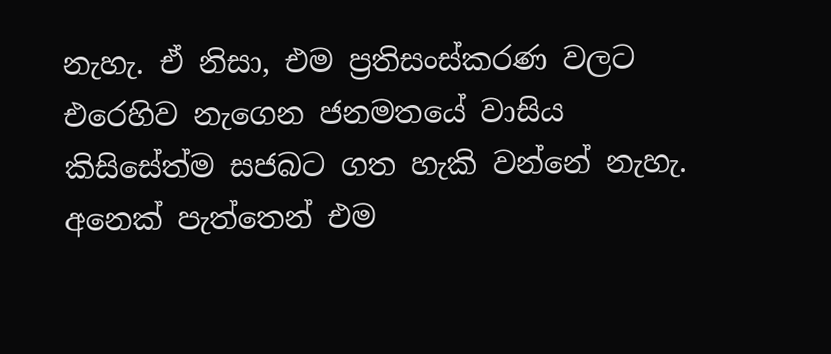නැහැ. ඒ නිසා, එම ප්‍රතිසංස්කරණ වලට එරෙහිව නැගෙන ජනමතයේ වාසිය කිසිසේත්ම සජබට ගත හැකි වන්නේ නැහැ. අනෙක් පැත්තෙන් එම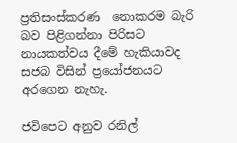ප්‍රතිසංස්කරණ  නොකරම බැරි බව පිළිගන්නා පිරිසට නායකත්වය දීමේ හැකියාවද සජබ විසින් ප්‍රයෝජනයට අරගෙන නැහැ.

ජවිපෙට අනුව රනිල්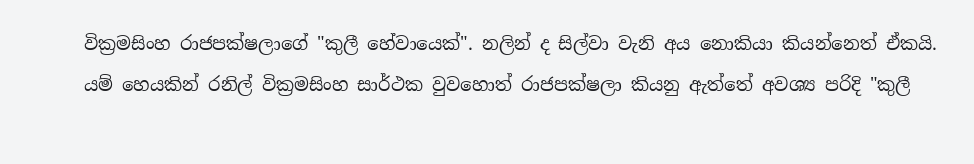වික්‍රමසිංහ රාජපක්ෂලාගේ "කුලී හේවායෙක්". නලින් ද සිල්වා වැනි අය නොකියා කියන්නෙත් ඒකයි. යම් හෙයකින් රනිල් වික්‍රමසිංහ සාර්ථක වුවහොත් රාජපක්ෂලා කියනු ඇත්තේ අවශ්‍ය පරිදි "කුලී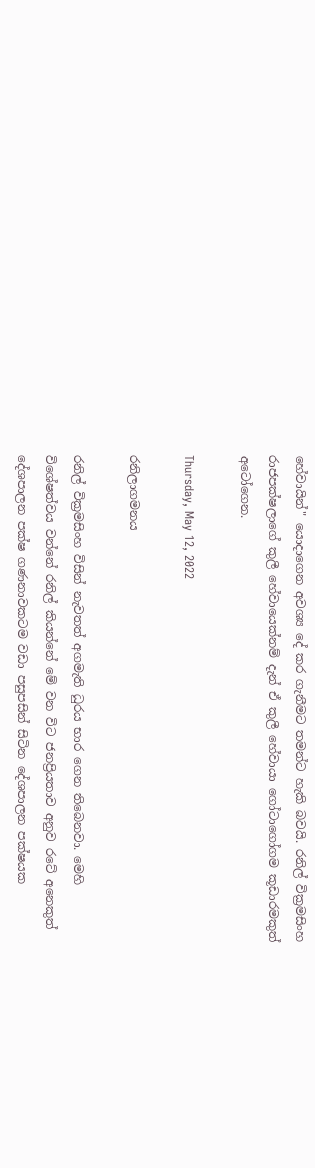හේවායින්" යොදාගෙන අවශ්‍ය දේ කර ගැනීමට තමන්ට හැකි බවයි. රනිල් වික්‍රමසිංහ රාජපක්ෂලාගේ කුලී හේවායෙක්නම් දැන් ඒ කුලී හේවායා ගෝටාගෝගම කූඩාරමකුත් අටෝගෙන.

Thursday, May 12, 2022

රනිලාගමනය

රනිල් වික්‍රමසිංහ විසින් නැවතත් අගමැති ධුරය භාර ගෙන තිබෙනවා. මෙහි විශේෂත්වය වන්නේ රනිල් කියන්නේ මේ වන විට ජනප්‍රියතාව අනුව රටේ අනෙකුත් දේශපාලන පක්ෂ ගණනාවකටම වඩා පසුපසින් සිටින දේශපාලන පක්ෂයක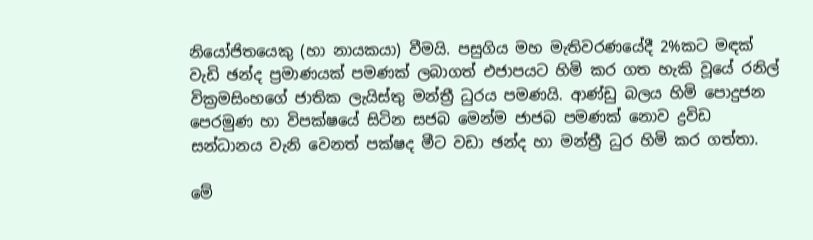නියෝජිතයෙකු (හා නායකයා) වීමයි. පසුගිය මහ මැතිවරණයේදී 2%කට මඳක් වැඩි ඡන්ද ප්‍රමාණයක් පමණක් ලබාගත් එජාපයට හිමි කර ගත හැකි වූයේ රනිල් වික්‍රමසිංහගේ ජාතික ලැයිස්තු මන්ත්‍රී ධුරය පමණයි. ආණ්ඩු බලය හිමි පොදුජන පෙරමුණ හා විපක්ෂයේ සිටින සජබ මෙන්ම ජාජබ පමණක් නොව ද්‍රවිඩ සන්ධානය වැනි වෙනත් පක්ෂද මීට වඩා ඡන්ද හා මන්ත්‍රී ධුර හිමි කර ගත්තා.

මේ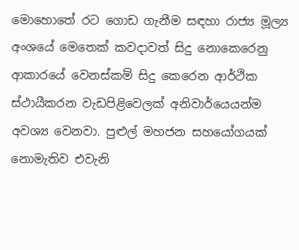මොහොතේ රට ගොඩ ගැනීම සඳහා රාජ්‍ය මූල්‍ය අංශයේ මෙතෙක් කවදාවත් සිදු නොකෙරෙනු ආකාරයේ වෙනස්කම් සිදු කෙරෙන ආර්ථික ස්ථායීකරන වැඩපිළිවෙලක් අනිවාර්යෙයන්ම අවශ්‍ය වෙනවා. පුළුල් මහජන සහයෝගයක් නොමැතිව එවැනි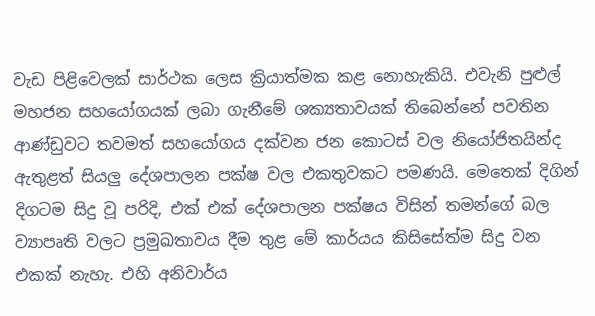වැඩ පිළිවෙලක් සාර්ථක ලෙස ක්‍රියාත්මක කළ නොහැකියි. එවැනි පුළුල් මහජන සහයෝගයක් ලබා ගැනීමේ ශක්‍යතාවයක් තිබෙන්නේ පවතින ආණ්ඩුවට තවමත් සහයෝගය දක්වන ජන කොටස් වල නියෝජිතයින්ද ඇතුළත් සියලු දේශපාලන පක්ෂ වල එකතුවකට පමණයි. මෙතෙක් දිගින් දිගටම සිදු වූ පරිදි, එක් එක් දේශපාලන පක්ෂය විසින් තමන්ගේ බල ව්‍යාපෘති වලට ප්‍රමුඛතාවය දීම තුළ මේ කාර්යය කිසිසේත්ම සිදු වන එකක් නැහැ. එහි අනිවාර්ය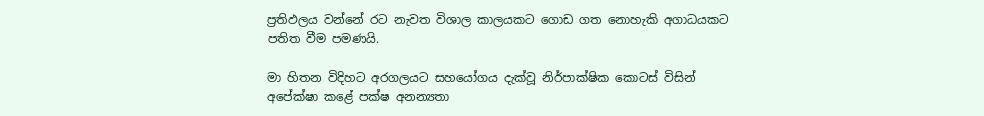ප්‍රතිඵලය වන්නේ රට නැවත විශාල කාලයකට ගොඩ ගත නොහැකි අගාධයකට පතිත වීම පමණයි.

මා හිතන විදිහට අරගලයට සහයෝගය දැක්වූ නිර්පාක්ෂික කොටස් විසින් අපේක්ෂා කළේ පක්ෂ අනන්‍යතා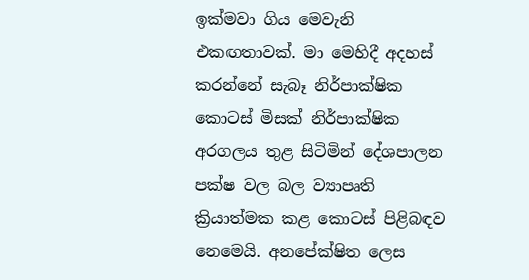ඉක්මවා ගිය මෙවැනි එකඟතාවක්. මා මෙහිදී අදහස් කරන්නේ සැබෑ නිර්පාක්ෂික කොටස් මිසක් නිර්පාක්ෂික අරගලය තුළ සිටිමින් දේශපාලන පක්ෂ වල බල ව්‍යාපෘති ක්‍රියාත්මක කළ කොටස් පිළිබඳව නෙමෙයි. අනපේක්ෂිත ලෙස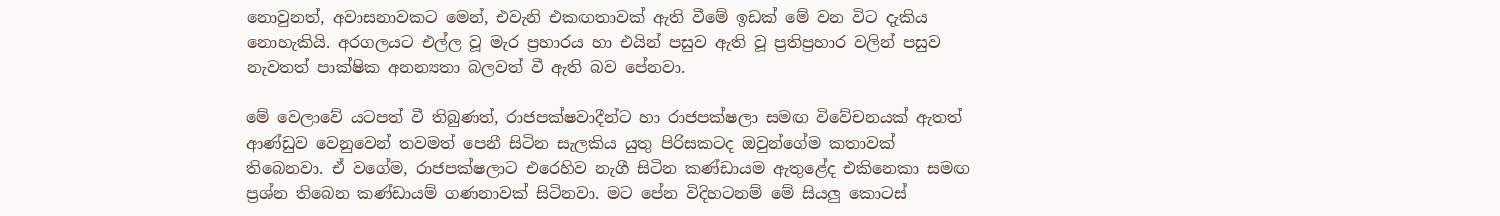නොවුනත්, අවාසනාවකට මෙන්, එවැනි එකඟතාවක් ඇති වීමේ ඉඩක් මේ වන විට දැකිය නොහැකියි. අරගලයට එල්ල වූ මැර ප්‍රහාරය හා එයින් පසුව ඇති වූ ප්‍රතිප්‍රහාර වලින් පසුව නැවතත් පාක්ෂික අනන්‍යතා බලවත් වී ඇති බව පේනවා.

මේ වෙලාවේ යටපත් වී තිබුණත්, රාජපක්ෂවාදීන්ට හා රාජපක්ෂලා සමඟ විවේචනයක් ඇතත් ආණ්ඩුව වෙනුවෙන් තවමත් පෙනී සිටින සැලකිය යුතු පිරිසකටද ඔවුන්ගේම කතාවක් තිබෙනවා. ඒ වගේම, රාජපක්ෂලාට එරෙහිව නැගී සිටින කණ්ඩායම ඇතුළේද එකිනෙකා සමඟ ප්‍රශ්න තිබෙන කණ්ඩායම් ගණනාවක් සිටිනවා. මට පේන විදිහටනම් මේ සියලු කොටස්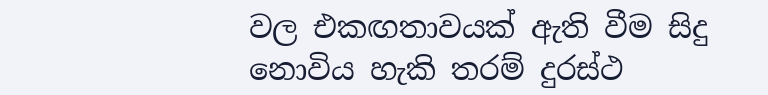වල එකඟතාවයක් ඇති වීම සිදු නොවිය හැකි තරම් දුරස්ථ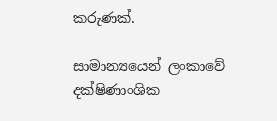කරුණක්.

සාමාන්‍යයෙන් ලංකාවේ දක්ෂිණාංශික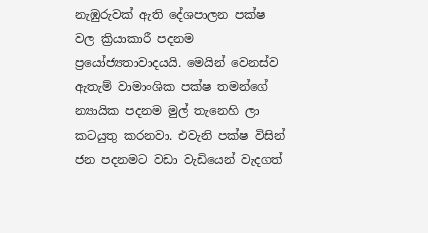නැඹුරුවක් ඇති දේශපාලන පක්ෂ වල ක්‍රියාකාරී පදනම ප්‍රයෝජ්‍යතාවාදයයි. මෙයින් වෙනස්ව ඇතැම් වාමාංශික පක්ෂ තමන්ගේ න්‍යායික පදනම මුල් තැනෙහි ලා කටයුතු කරනවා. එවැනි පක්ෂ විසින් ජන පදනමට වඩා වැඩියෙන් වැදගත්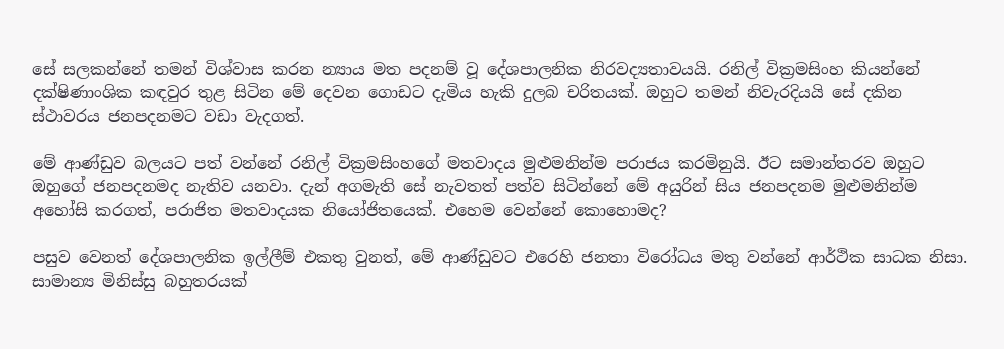සේ සලකන්නේ තමන් විශ්වාස කරන න්‍යාය මත පදනම් වූ දේශපාලනික නිරවද්‍යතාවයයි. රනිල් වික්‍රමසිංහ කියන්නේ දක්ෂිණාංශික කඳවුර තුළ සිටින මේ දෙවන ගොඩට දැමිය හැකි දුලබ චරිතයක්. ඔහුට තමන් නිවැරදියයි සේ දකින ස්ථාවරය ජනපදනමට වඩා වැදගත්.

මේ ආණ්ඩුව බලයට පත් වන්නේ රනිල් වික්‍රමසිංහගේ මතවාදය මුළුමනින්ම පරාජය කරමිනුයි. ඊට සමාන්තරව ඔහුට ඔහුගේ ජනපදනමද නැතිව යනවා. දැන් අගමැති සේ නැවතත් පත්ව සිටින්නේ මේ අයුරින් සිය ජනපදනම මුළුමනින්ම අහෝසි කරගත්, පරාජිත මතවාදයක නියෝජිතයෙක්. එහෙම වෙන්නේ කොහොමද?

පසුව වෙනත් දේශපාලනික ඉල්ලීම් එකතු වුනත්, මේ ආණ්ඩුවට එරෙහි ජනතා විරෝධය මතු වන්නේ ආර්ථික සාධක නිසා. සාමාන්‍ය මිනිස්සු බහුතරයක්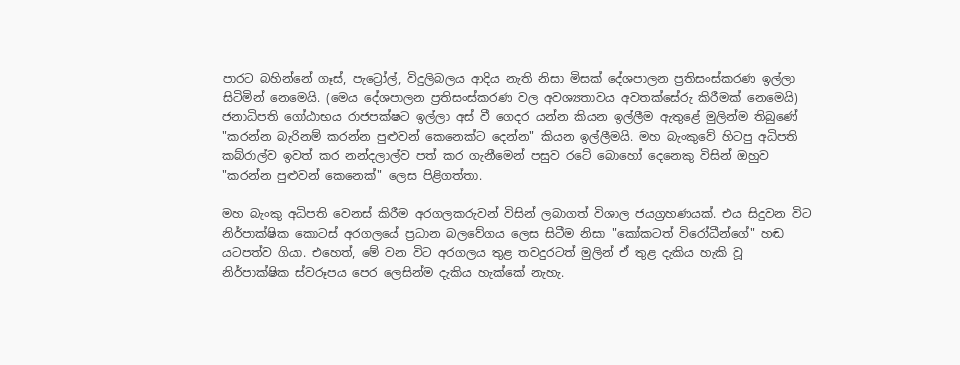පාරට බහින්නේ ගෑස්, පැට්‍රෝල්, විදුලිබලය ආදිය නැති නිසා මිසක් දේශපාලන ප්‍රතිසංස්කරණ ඉල්ලා සිටිමින් නෙමෙයි. (මෙය දේශපාලන ප්‍රතිසංස්කරණ වල අවශ්‍යතාවය අවතක්සේරු කිරීමක් නෙමෙයි) ජනාධිපති ගෝඨාභය රාජපක්ෂට ඉල්ලා අස් වී ගෙදර යන්න කියන ඉල්ලීම ඇතුළේ මුලින්ම තිබුණේ "කරන්න බැරිනම් කරන්න පුළුවන් කෙනෙක්ට දෙන්න" කියන ඉල්ලීමයි. මහ බැංකුවේ හිටපු අධිපති කබ්රාල්ව ඉවත් කර නන්දලාල්ව පත් කර ගැනීමෙන් පසුව රටේ බොහෝ දෙනෙකු විසින් ඔහුව "කරන්න පුළුවන් කෙනෙක්" ලෙස පිළිගත්තා.

මහ බැංකු අධිපති වෙනස් කිරීම අරගලකරුවන් විසින් ලබාගත් විශාල ජයග්‍රහණයක්. එය සිදුවන විට නිර්පාක්ෂික කොටස් අරගලයේ ප්‍රධාන බලවේගය ලෙස සිටීම නිසා "කෝකටත් විරෝධීන්ගේ" හඬ යටපත්ව ගියා. එහෙත්, මේ වන විට අරගලය තුළ තවදුරටත් මුලින් ඒ තුළ දැකිය හැකි වූ නිර්පාක්ෂික ස්වරූපය පෙර ලෙසින්ම දැකිය හැක්කේ නැහැ.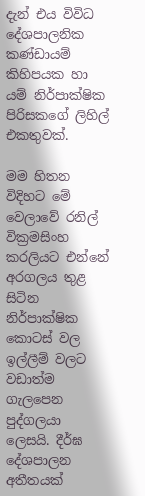දැන් එය විවිධ දේශපාලනික කණ්ඩායම් කිහිපයක හා යම් නිර්පාක්ෂික පිරිසකගේ ලිහිල් එකතුවක්.

මම හිතන විදිහට මේ වෙලාවේ රනිල් වික්‍රමසිංහ කරලියට එන්නේ අරගලය තුළ සිටින නිර්පාක්ෂික කොටස් වල ඉල්ලීම් වලට  වඩාත්ම ගැලපෙන පුද්ගලයා ලෙසයි. දීර්ඝ දේශපාලන අතීතයක්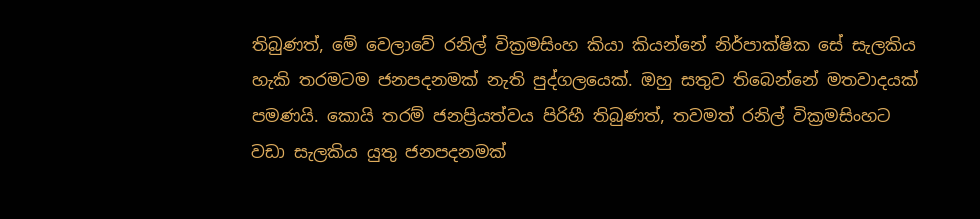තිබුණත්, මේ වෙලාවේ රනිල් වික්‍රමසිංහ කියා කියන්නේ නිර්පාක්ෂික සේ සැලකිය හැකි තරමටම ජනපදනමක් නැති පුද්ගලයෙක්. ඔහු සතුව තිබෙන්නේ මතවාදයක් පමණයි. කොයි තරම් ජනප්‍රියත්වය පිරිහී තිබුණත්, තවමත් රනිල් වික්‍රමසිංහට වඩා සැලකිය යුතු ජනපදනමක්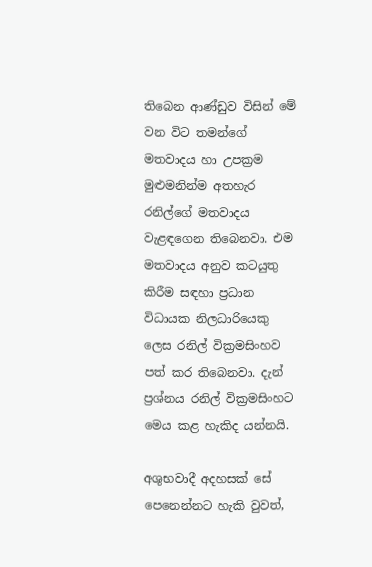තිබෙන ආණ්ඩුව විසින් මේ වන විට තමන්ගේ මතවාදය හා උපක්‍රම මුළුමනින්ම අතහැර රනිල්ගේ මතවාදය වැළඳගෙන තිබෙනවා. එම මතවාදය අනුව කටයුතු කිරීම සඳහා ප්‍රධාන විධායක නිලධාරියෙකු ලෙස රනිල් වික්‍රමසිංහව පත් කර තිබෙනවා. දැන් ප්‍රශ්නය රනිල් වික්‍රමසිංහට මෙය කළ හැකිද යන්නයි.

අශුභවාදී අදහසක් සේ පෙනෙන්නට හැකි වුවත්,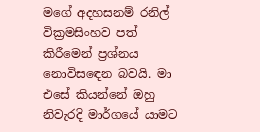මගේ අදහසනම් රනිල් වික්‍රමසිංහව පත් කිරීමෙන් ප්‍රශ්නය නොවිසඳෙන බවයි. මා එසේ කියන්නේ ඔහු නිවැරදි මාර්ගයේ යාමට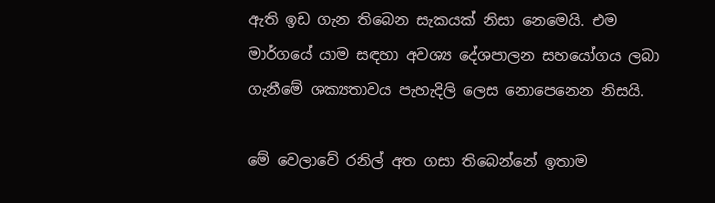ඇති ඉඩ ගැන තිබෙන සැකයක් නිසා නෙමෙයි. එම මාර්ගයේ යාම සඳහා අවශ්‍ය දේශපාලන සහයෝගය ලබා ගැනීමේ ශක්‍යතාවය පැහැදිලි ලෙස නොපෙනෙන නිසයි.

මේ වෙලාවේ රනිල් අත ගසා තිබෙන්නේ ඉතාම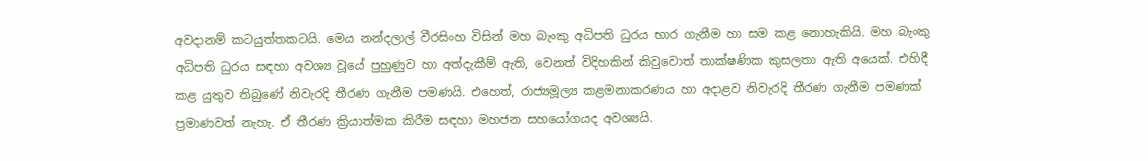අවදානම් කටයුත්තකටයි. මෙය නන්දලාල් වීරසිංහ විසින් මහ බැංකු අධිපති ධුරය භාර ගැනීම හා සම කළ නොහැකියි. මහ බැංකු අධිපති ධුරය සඳහා අවශ්‍ය වූයේ පුහුණුව හා අත්දැකීම් ඇති, වෙනත් විදිහකින් කිවුවොත් තාක්ෂණික කුසලතා ඇති අයෙක්. එහිදී කළ යුතුව තිබුණේ නිවැරදි තීරණ ගැනීම පමණයි. එහෙත්, රාජ්‍යමූල්‍ය කළමනාකරණය හා අදාළව නිවැරදි තීරණ ගැනීම පමණක් ප්‍රමාණවත් නැහැ. ඒ තීරණ ක්‍රියාත්මක කිරීම සඳහා මහජන සහයෝගයද අවශ්‍යයි.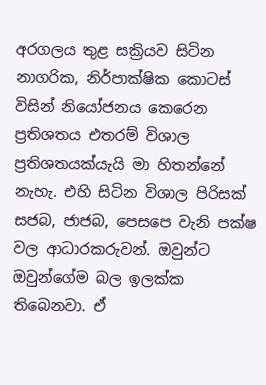අරගලය තුළ සක්‍රියව සිටින නාගරික, නිර්පාක්ෂික කොටස් විසින් නියෝජනය කෙරෙන ප්‍රතිශතය එතරම් විශාල ප්‍රතිශතයක්යැයි මා හිතන්නේ නැහැ. එහි සිටින විශාල පිරිසක් සජබ, ජාජබ, පෙසපෙ වැනි පක්ෂ වල ආධාරකරුවන්. ඔවුන්ට ඔවුන්ගේම බල ඉලක්ක තිබෙනවා. ඒ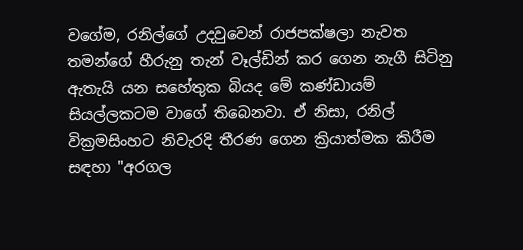වගේම, රනිල්ගේ උදවුවෙන් රාජපක්ෂලා නැවත තමන්ගේ හීරුනු තැන් වෑල්ඩින් කර ගෙන නැගී සිටිනු ඇතැයි යන සහේතුක බියද මේ කණ්ඩායම් සියල්ලකටම වාගේ තිබෙනවා. ඒ නිසා, රනිල් වික්‍රමසිංහට නිවැරදි තීරණ ගෙන ක්‍රියාත්මක කිරීම සඳහා "අරගල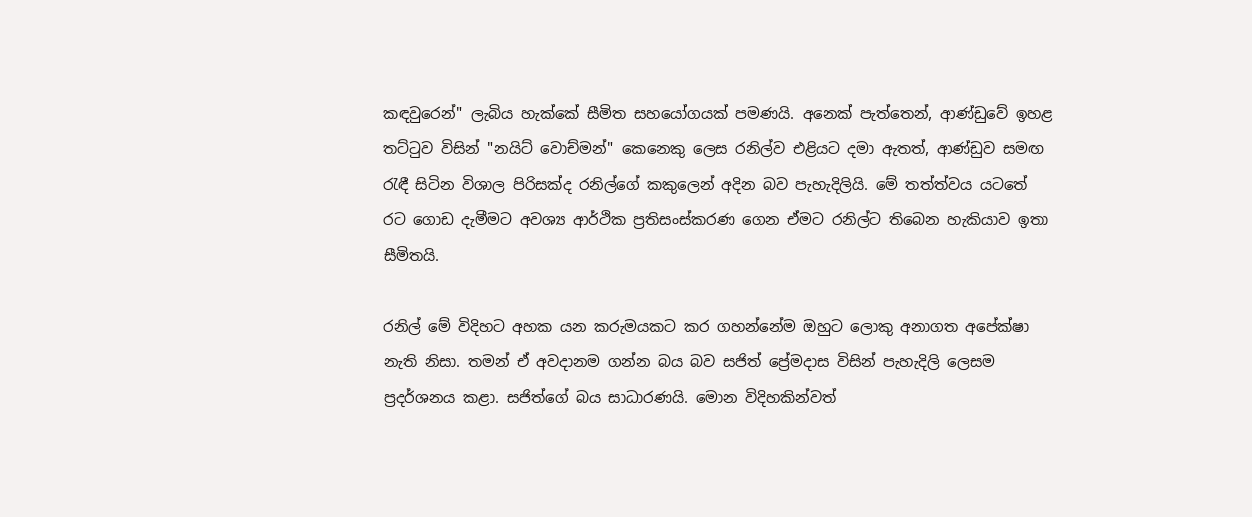කඳවුරෙන්" ලැබිය හැක්කේ සීමිත සහයෝගයක් පමණයි. අනෙක් පැත්තෙන්, ආණ්ඩුවේ ඉහළ තට්ටුව විසින් "නයිට් වොච්මන්" කෙනෙකු ලෙස රනිල්ව එළියට දමා ඇතත්, ආණ්ඩුව සමඟ රැඳී සිටින විශාල පිරිසක්ද රනිල්ගේ කකුලෙන් අදින බව පැහැදිලියි. මේ තත්ත්වය යටතේ රට ගොඩ දැමීමට අවශ්‍ය ආර්ථික ප්‍රතිසංස්කරණ ගෙන ඒමට රනිල්ට තිබෙන හැකියාව ඉතා සීමිතයි.

රනිල් මේ විදිහට අහක යන කරුමයකට කර ගහන්නේම ඔහුට ලොකු අනාගත අපේක්ෂා නැති නිසා. තමන් ඒ අවදානම ගන්න බය බව සජිත් ප්‍රේමදාස විසින් පැහැදිලි ලෙසම ප්‍රදර්ශනය කළා. සජිත්ගේ බය සාධාරණයි. මොන විදිහකින්වත්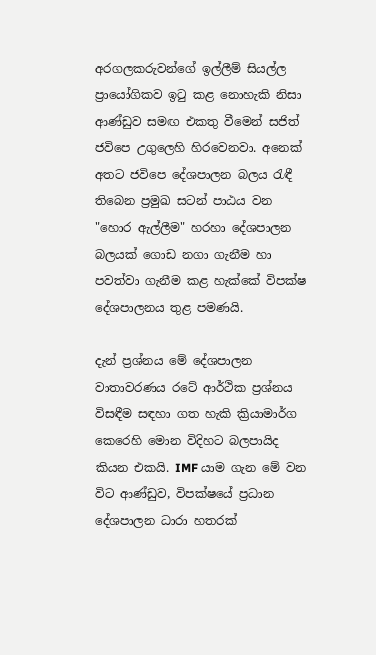අරගලකරුවන්ගේ ඉල්ලීම් සියල්ල ප්‍රායෝගිකව ඉටු කළ නොහැකි නිසා ආණ්ඩුව සමඟ එකතු වීමෙන් සජිත් ජවිපෙ උගුලෙහි හිරවෙනවා. අනෙක් අතට ජවිපෙ දේශපාලන බලය රැඳී තිබෙන ප්‍රමුඛ සටන් පාඨය වන "හොර ඇල්ලීම" හරහා දේශපාලන බලයක් ගොඩ නගා ගැනීම හා පවත්වා ගැනීම කළ හැක්කේ විපක්ෂ දේශපාලනය තුළ පමණයි.

දැන් ප්‍රශ්නය මේ දේශපාලන වාතාවරණය රටේ ආර්ථික ප්‍රශ්නය විසඳීම සඳහා ගත හැකි ක්‍රියාමාර්ග කෙරෙහි මොන විදිහට බලපායිද කියන එකයි. IMF යාම ගැන මේ වන විට ආණ්ඩුව, විපක්ෂයේ ප්‍රධාන දේශපාලන ධාරා හතරක්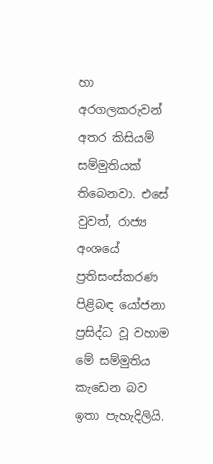හා අරගලකරුවන් අතර කිසියම් සම්මුතියක් තිබෙනවා. එසේ වුවත්, රාජ්‍ය අංශයේ ප්‍රතිසංස්කරණ පිළිබඳ යෝජනා ප්‍රසිද්ධ වූ වහාම මේ සම්මුතිය කැඩෙන බව ඉතා පැහැදිලියි.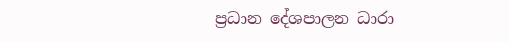ප්‍රධාන දේශපාලන ධාරා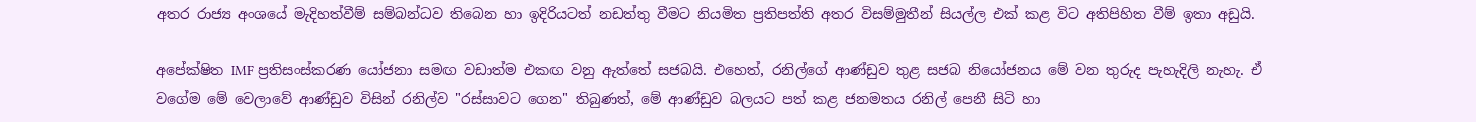අතර රාජ්‍ය අංශයේ මැදිහත්වීම් සම්බන්ධව තිබෙන හා ඉදිරියටත් නඩත්තු වීමට නියමිත ප්‍රතිපත්ති අතර විසම්මුතීන් සියල්ල එක් කළ විට අතිපිහිත වීම් ඉතා අඩුයි.

අපේක්ෂිත IMF ප්‍රතිසංස්කරණ යෝජනා සමඟ වඩාත්ම එකඟ වනු ඇත්තේ සජබයි. එහෙත්, රනිල්ගේ ආණ්ඩුව තුළ සජබ නියෝජනය මේ වන තුරුද පැහැදිලි නැහැ. ඒ වගේම මේ වෙලාවේ ආණ්ඩුව විසින් රනිල්ව "රස්සාවට ගෙන" තිබුණත්, මේ ආණ්ඩුව බලයට පත් කළ ජනමතය රනිල් පෙනී සිටි හා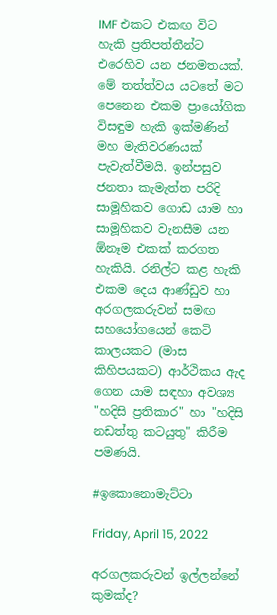IMF එකට එකඟ විට හැකි ප්‍රතිපත්තීන්ට එරෙහිව යන ජනමතයක්. මේ තත්ත්වය යටතේ මට පෙනෙන එකම ප්‍රායෝගික විසඳුම හැකි ඉක්මණින් මහ මැතිවරණයක් පැවැත්වීමයි. ඉන්පසුව ජනතා කැමැත්ත පරිදි සාමූහිකව ගොඩ යාම හා සාමූහිකව වැනසීම යන ඕනෑම එකක් කරගත හැකියි. රනිල්ට කළ හැකි එකම දෙය ආණ්ඩුව හා අරගලකරුවන් සමඟ සහයෝගයෙන් කෙටි කාලයකට (මාස කිහිපයකට) ආර්ථිකය ඇද ගෙන යාම සඳහා අවශ්‍ය "හදිසි ප්‍රතිකාර" හා "හදිසි නඩත්තු කටයුතු" කිරීම පමණයි.

#ඉකොනොමැට්ටා

Friday, April 15, 2022

අරගලකරුවන් ඉල්ලන්නේ කුමක්ද?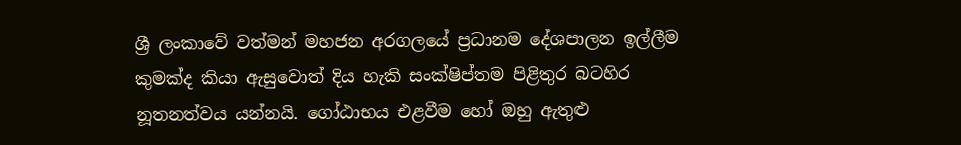ශ්‍රී ලංකාවේ වත්මන් මහජන අරගලයේ ප්‍රධානම දේශපාලන ඉල්ලීම කුමක්ද කියා ඇසුවොත් දිය හැකි සංක්ෂිප්තම පිළිතුර බටහිර නූතනත්වය යන්නයි. ගෝඨාභය එළවීම හෝ ඔහු ඇතුළු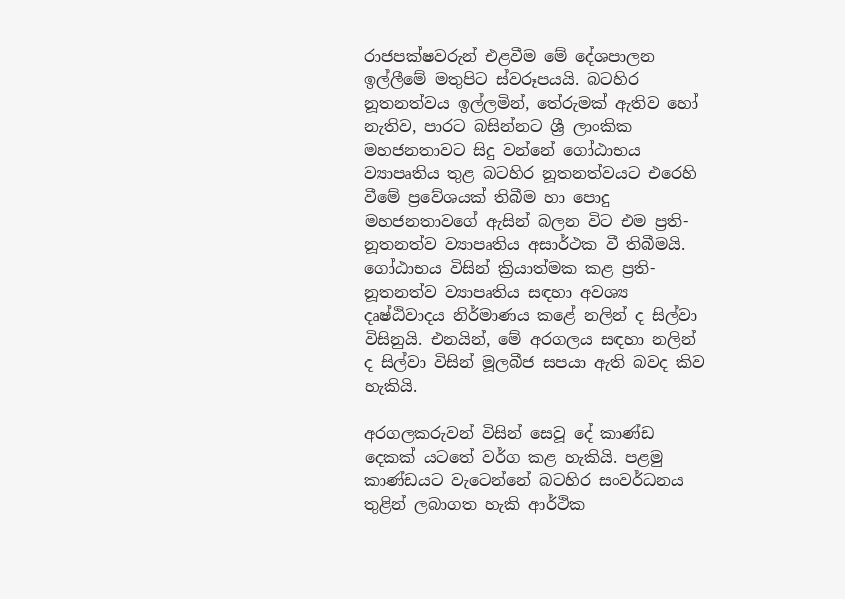රාජපක්ෂවරුන් එළවීම මේ දේශපාලන ඉල්ලීමේ මතුපිට ස්වරූපයයි. බටහිර නූතනත්වය ඉල්ලමින්, තේරුමක් ඇතිව හෝ නැතිව, පාරට බසින්නට ශ්‍රී ලාංකික මහජනතාවට සිදු වන්නේ ගෝඨාභය ව්‍යාපෘතිය තුළ බටහිර නූතනත්වයට එරෙහි වීමේ ප්‍රවේශයක් තිබීම හා පොදු මහජනතාවගේ ඇසින් බලන විට එම ප්‍රති-නූතනත්ව ව්‍යාපෘතිය අසාර්ථක වී තිබීමයි. ගෝඨාභය විසින් ක්‍රියාත්මක කළ ප්‍රති-නූතනත්ව ව්‍යාපෘතිය සඳහා අවශ්‍ය දෘෂ්ඨිවාදය නිර්මාණය කළේ නලින් ද සිල්වා විසිනුයි. එනයින්, මේ අරගලය සඳහා නලින් ද සිල්වා විසින් මූලබීජ සපයා ඇති බවද කිව හැකියි.

අරගලකරුවන් විසින් සෙවූ දේ කාණ්ඩ දෙකක් යටතේ වර්ග කළ හැකියි. පළමු කාණ්ඩයට වැටෙන්නේ බටහිර සංවර්ධනය තුළින් ලබාගත හැකි ආර්ථික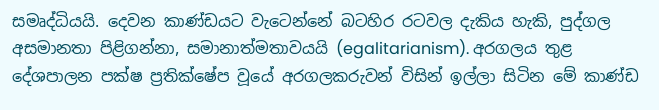සමෘද්ධියයි. දෙවන කාණ්ඩයට වැටෙන්නේ බටහිර රටවල දැකිය හැකි, පුද්ගල අසමානතා පිළිගන්නා, සමානාත්මතාවයයි (egalitarianism). අරගලය තුළ දේශපාලන පක්ෂ ප්‍රතික්ෂේප වූයේ අරගලකරුවන් විසින් ඉල්ලා සිටින මේ කාණ්ඩ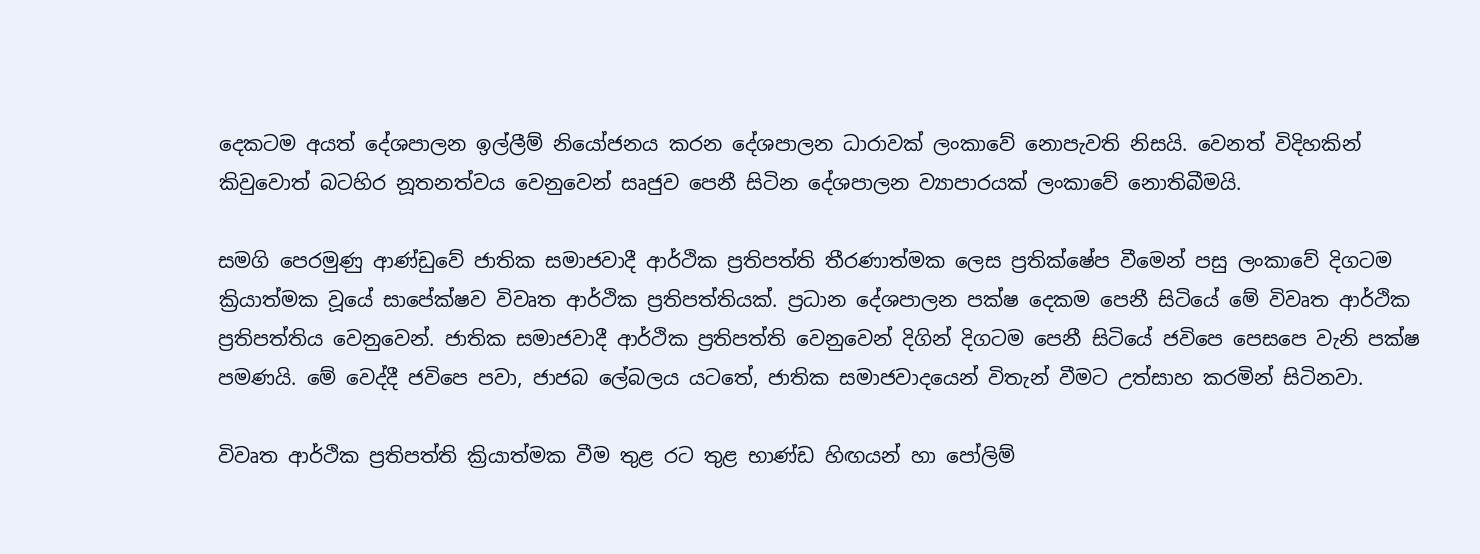දෙකටම අයත් දේශපාලන ඉල්ලීම් නියෝජනය කරන දේශපාලන ධාරාවක් ලංකාවේ නොපැවති නිසයි. වෙනත් විදිහකින් කිවුවොත් බටහිර නූතනත්වය වෙනුවෙන් සෘජුව පෙනී සිටින දේශපාලන ව්‍යාපාරයක් ලංකාවේ නොතිබීමයි.

සමගි පෙරමුණු ආණ්ඩුවේ ජාතික සමාජවාදී ආර්ථික ප්‍රතිපත්ති තීරණාත්මක ලෙස ප්‍රතික්ෂේප වීමෙන් පසු ලංකාවේ දිගටම ක්‍රියාත්මක වූයේ සාපේක්ෂව විවෘත ආර්ථික ප්‍රතිපත්තියක්. ප්‍රධාන දේශපාලන පක්ෂ දෙකම පෙනී සිටියේ මේ විවෘත ආර්ථික ප්‍රතිපත්තිය වෙනුවෙන්. ජාතික සමාජවාදී ආර්ථික ප්‍රතිපත්ති වෙනුවෙන් දිගින් දිගටම පෙනී සිටියේ ජවිපෙ පෙසපෙ වැනි පක්ෂ පමණයි. මේ වෙද්දී ජවිපෙ පවා, ජාජබ ලේබලය යටතේ, ජාතික සමාජවාදයෙන් විතැන් වීමට උත්සාහ කරමින් සිටිනවා.

විවෘත ආර්ථික ප්‍රතිපත්ති ක්‍රියාත්මක වීම තුළ රට තුළ භාණ්ඩ හිඟයන් හා පෝලිම්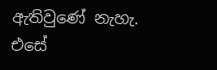ඇතිවුණේ නැහැ. එසේ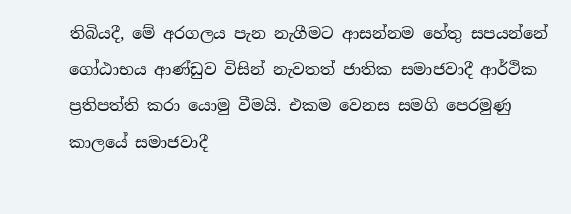තිබියදී, මේ අරගලය පැන නැගීමට ආසන්නම හේතු සපයන්නේ ගෝඨාභය ආණ්ඩුව විසින් නැවතත් ජාතික සමාජවාදී ආර්ථික ප්‍රතිපත්ති කරා යොමු වීමයි. එකම වෙනස සමගි පෙරමුණු කාලයේ සමාජවාදී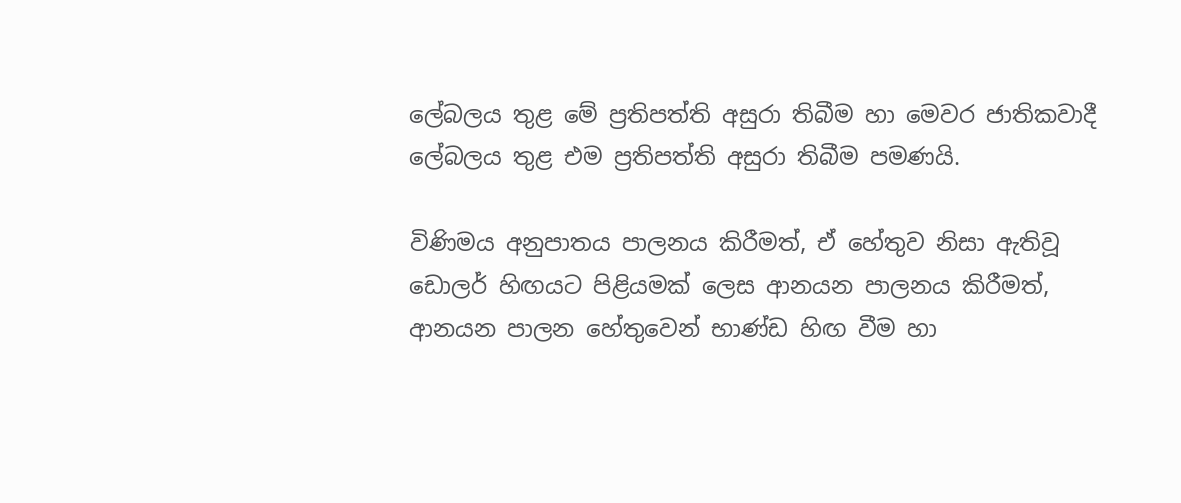ලේබලය තුළ මේ ප්‍රතිපත්ති අසුරා තිබීම හා මෙවර ජාතිකවාදී ලේබලය තුළ එම ප්‍රතිපත්ති අසුරා තිබීම පමණයි.

විණිමය අනුපාතය පාලනය කිරීමත්, ඒ හේතුව නිසා ඇතිවූ ඩොලර් හිඟයට පිළියමක් ලෙස ආනයන පාලනය කිරීමත්, ආනයන පාලන හේතුවෙන් භාණ්ඩ හිඟ වීම හා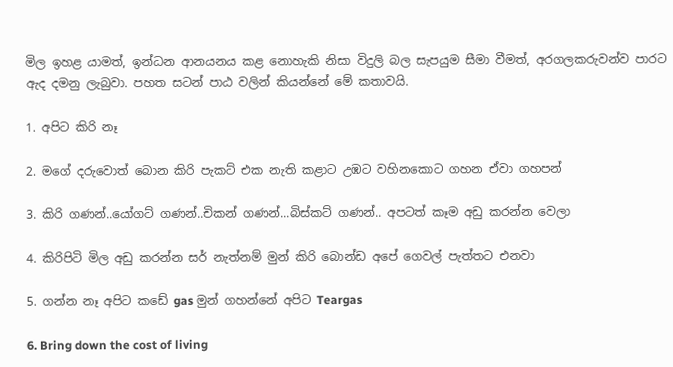මිල ඉහළ යාමත්, ඉන්ධන ආනයනය කළ නොහැකි නිසා විදුලි බල සැපයුම සීමා වීමත්, අරගලකරුවන්ව පාරට ඇද දමනු ලැබුවා. පහත සටන් පාඨ වලින් කියන්නේ මේ කතාවයි.

1. අපිට කිරි නෑ

2. මගේ දරුවොත් බොන කිරි පැකට් එක නැති කළාට උඹට වහිනකොට ගහන ඒවා ගහපන්

3. කිරි ගණන්..යෝගට් ගණන්..චිකන් ගණන්...බිස්කට් ගණන්.. අපටත් කෑම අඩු කරන්න වෙලා

4. කිරිපිටි මිල අඩු කරන්න සර් නැත්නම් මුන් කිරි බොන්ඩ අපේ ගෙවල් පැත්තට එනවා

5. ගන්න නෑ අපිට කඩේ gas මුන් ගහන්නේ අපිට Teargas

6. Bring down the cost of living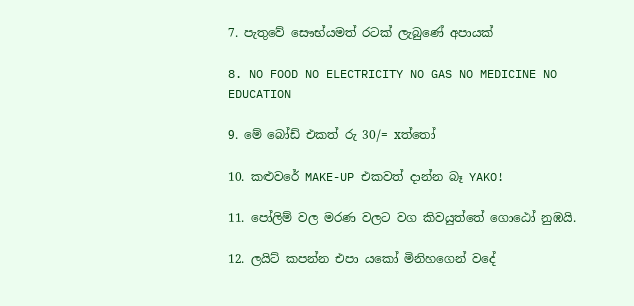7. පැතුවේ සෞභ්යමත් රටක් ලැබුණේ අපායක්

8. NO FOOD NO ELECTRICITY NO GAS NO MEDICINE NO EDUCATION

9. මේ බෝඩ් එකත් රු 30/= xත්තෝ

10. කළුවරේ MAKE-UP එකවත් දාන්න බෑ YAKO!

11. පෝලිම් වල මරණ වලට වග කිවයුත්තේ ගොඨෝ නුඹයි.

12. ලයිට් කපන්න එපා යකෝ මිනිහගෙන් වදේ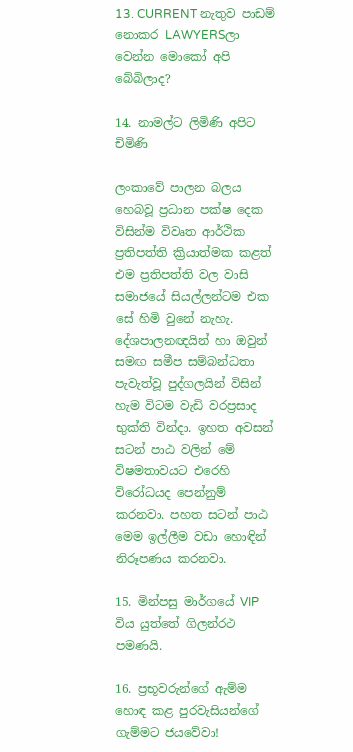13. CURRENT නැතුව පාඩම් නොකර LAWYERSලා වෙන්න මොකෝ අපි බේබිලාද?

14. නාමල්ට ලිමිණි අපිට චිමිණි

ලංකාවේ පාලන බලය හෙබවූ ප්‍රධාන පක්ෂ දෙක විසින්ම විවෘත ආර්ථික ප්‍රතිපත්ති ක්‍රියාත්මක කළත් එම ප්‍රතිපත්ති වල වාසි සමාජයේ සියල්ලන්ටම එක සේ හිමි වුනේ නැහැ. දේශපාලනඥයින් හා ඔවුන් සමඟ සමීප සම්බන්ධතා පැවැත්වූ පුද්ගලයින් විසින් හැම විටම වැඩි වරප්‍රසාද භුක්ති වින්දා. ඉහත අවසන් සටන් පාඨ වලින් මේ විෂමතාවයට එරෙහි විරෝධයද පෙන්නුම් කරනවා. පහත සටන් පාඨ මෙම ඉල්ලීම වඩා හොඳින් නිරූපණය කරනවා.

15. මින්පසු මාර්ගයේ VIP විය යුත්තේ ගිලන්රථ පමණයි.

16. ප්‍රභූවරුන්ගේ ඇම්ම හොඳ කළ පුරවැසියන්ගේ ගැම්මට ජයවේවා!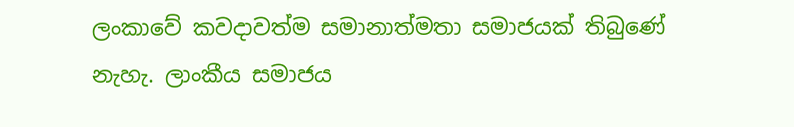ලංකාවේ කවදාවත්ම සමානාත්මතා සමාජයක් තිබුණේ නැහැ. ලාංකීය සමාජය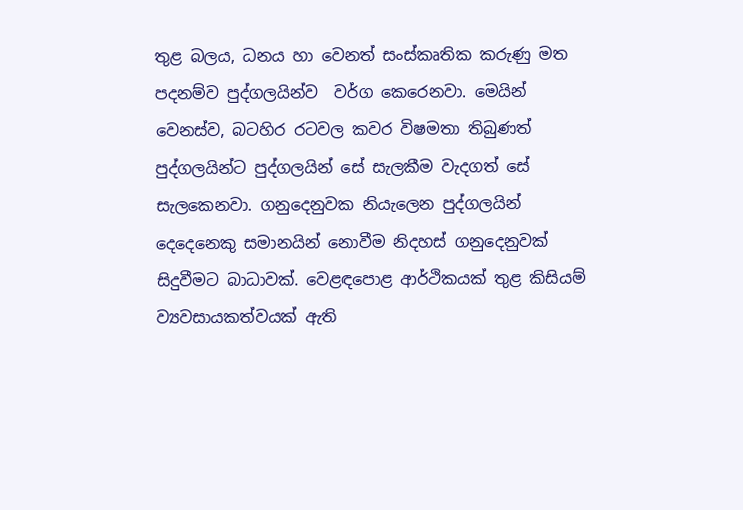තුළ බලය, ධනය හා වෙනත් සංස්කෘතික කරුණු මත පදනම්ව පුද්ගලයින්ව  වර්ග කෙරෙනවා. මෙයින් වෙනස්ව, බටහිර රටවල කවර විෂමතා තිබුණත් පුද්ගලයින්ට පුද්ගලයින් සේ සැලකීම වැදගත් සේ සැලකෙනවා. ගනුදෙනුවක නියැලෙන පුද්ගලයින් දෙදෙනෙකු සමානයින් නොවීම නිදහස් ගනුදෙනුවක් සිදුවීමට බාධාවක්. වෙළඳපොළ ආර්ථිකයක් තුළ කිසියම් ව්‍යවසායකත්වයක් ඇති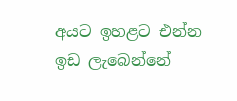අයට ඉහළට එන්න ඉඩ ලැබෙන්නේ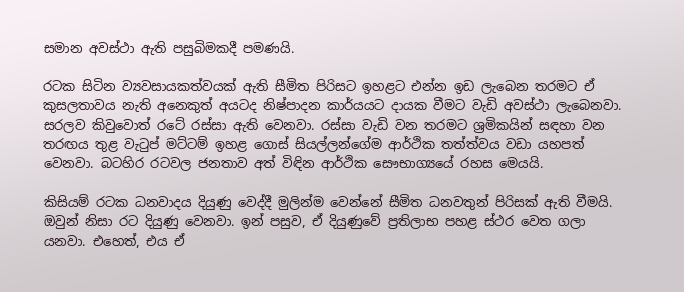සමාන අවස්ථා ඇති පසුබිමකදී පමණයි.

රටක සිටින ව්‍යවසායකත්වයක් ඇති සීමිත පිරිසට ඉහළට එන්න ඉඩ ලැබෙන තරමට ඒ කුසලතාවය නැති අනෙකුත් අයටද නිෂ්පාදන කාර්යයට දායක වීමට වැඩි අවස්ථා ලැබෙනවා. සරලව කිවුවොත් රටේ රස්සා ඇති වෙනවා. රස්සා වැඩි වන තරමට ශ්‍රමිකයින් සඳහා වන තරඟය තුළ වැටුප් මට්ටම් ඉහළ ගොස් සියල්ලන්ගේම ආර්ථික තත්ත්වය වඩා යහපත් වෙනවා. බටහිර රටවල ජනතාව අත් විඳින ආර්ථික සෞභාග්‍යයේ රහස මෙයයි.

කිසියම් රටක ධනවාදය දියුණු වෙද්දී මුලින්ම වෙන්නේ සීමිත ධනවතුන් පිරිසක් ඇති වීමයි. ඔවුන් නිසා රට දියුණු වෙනවා. ඉන් පසුව, ඒ දියුණුවේ ප්‍රතිලාභ පහළ ස්ථර වෙත ගලා යනවා. එහෙත්, එය ඒ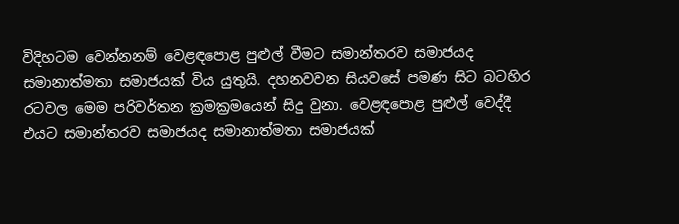විදිහටම වෙන්නනම් වෙළඳපොළ පුළුල් වීමට සමාන්තරව සමාජයද සමානාත්මතා සමාජයක් විය යුතුයි. දහනවවන සියවසේ පමණ සිට බටහිර රටවල මෙම පරිවර්තන ක්‍රමක්‍රමයෙන් සිදු වුනා. වෙළඳපොළ පුළුල් වෙද්දී එයට සමාන්තරව සමාජයද සමානාත්මතා සමාජයක්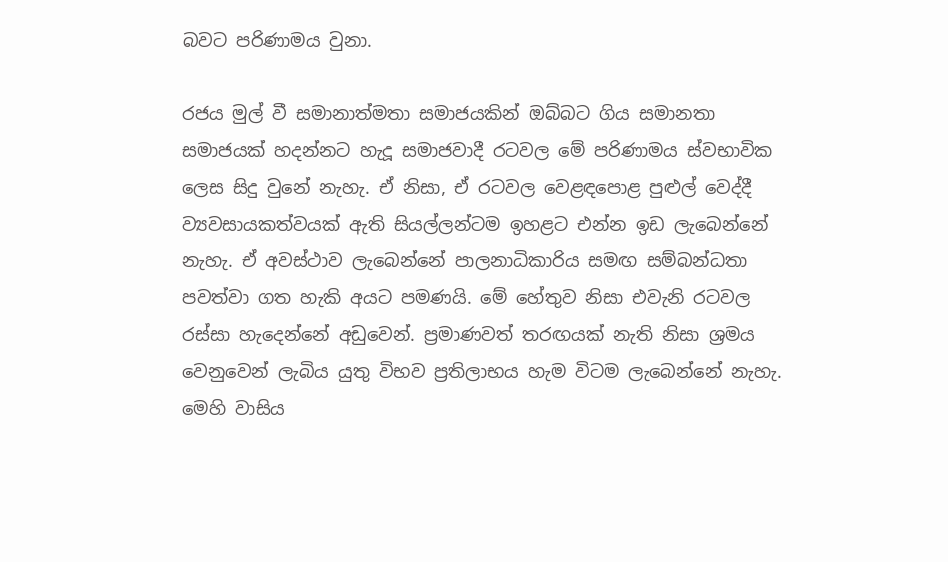බවට පරිණාමය වුනා.

රජය මුල් වී සමානාත්මතා සමාජයකින් ඔබ්බට ගිය සමානතා සමාජයක් හදන්නට හැදූ සමාජවාදී රටවල මේ පරිණාමය ස්වභාවික ලෙස සිදු වුනේ නැහැ. ඒ නිසා, ඒ රටවල වෙළඳපොළ පුළුල් වෙද්දී ව්‍යවසායකත්වයක් ඇති සියල්ලන්ටම ඉහළට එන්න ඉඩ ලැබෙන්නේ නැහැ. ඒ අවස්ථාව ලැබෙන්නේ පාලනාධිකාරිය සමඟ සම්බන්ධතා පවත්වා ගත හැකි අයට පමණයි. මේ හේතුව නිසා එවැනි රටවල රස්සා හැදෙන්නේ අඩුවෙන්. ප්‍රමාණවත් තරඟයක් නැති නිසා ශ්‍රමය වෙනුවෙන් ලැබිය යුතු විභව ප්‍රතිලාභය හැම විටම ලැබෙන්නේ නැහැ. මෙහි වාසිය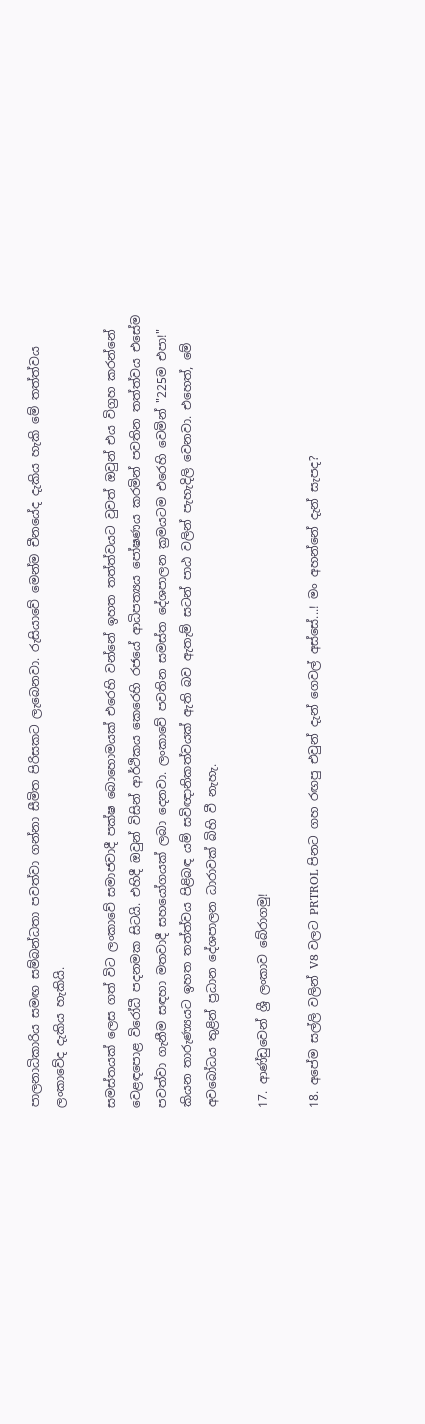පාලනාධිකාරිය සමඟ සම්බන්ධතා පවත්වා ගන්නා සීමිත පිරිසකට ලැබෙනවා. රුසියාවේ මෙන්ම චීනයේද දැකිය හැකි මේ තත්ත්වය ලංකාවේද දැකිය හැකියි.

සමස්තයක් ලෙස ගත් විට ලංකාවේ සමාජවාදී පක්ෂ බොහොමයක් එරෙහි වන්නේ ඉහත තත්ත්වයට වුවත් ඔවුන් එය විග්‍රහ කරන්නේ වෙළඳපොළ විරෝධී පදනමක සිටයි. එහිදී ඔවුන් විසින් ආර්ථිකය කෙරෙහි රජයේ ආධිපත්‍යය පෝෂණය කරමින් පවතින තත්ත්වය එසේම පවත්වා ගැනීම සඳහා මතවාදී සහයෝගයක් ලබා දෙනවා. ලංකාවේ පවතින සමස්ත දේශපාලන ක්‍රමයටම එරෙහි වෙමින් "225ම එපා!" කියන තාරුණ්‍යයට ඉහත තත්ත්වය පිළිබඳ යම් සවිඥානිකත්වයක් ඇති බව ඇතැම් සටන් පාඨ වලින් පැහැදිලි වෙනවා. එහෙත්, මේ අවබෝධය තුළින් ප්‍රධාන දේශපාලන ධාරාවක් බිහි වී නැහැ.

17. ආණ්ඩුවෙන් ශ්‍රී ලංකාව බේරාගමු!

18. අපේම සල්ලි වලින් V8 වලට PRTROL පිනට ගහ රඟපු එවුන් දැන් ගෙවල් අස්සේ...! මං අහන්නේ දැන් සැපද?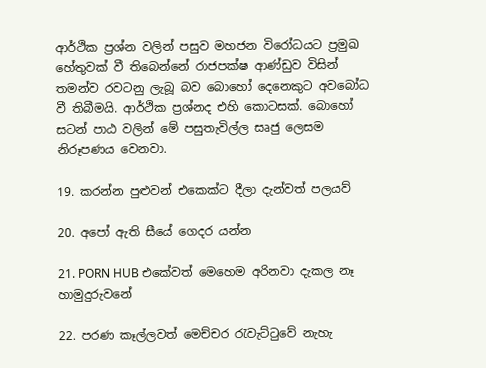ආර්ථික ප්‍රශ්න වලින් පසුව මහජන විරෝධයට ප්‍රමුඛ හේතුවක් වී තිබෙන්නේ රාජපක්ෂ ආණ්ඩුව විසින් තමන්ව රවටනු ලැබූ බව බොහෝ දෙනෙකුට අවබෝධ වී තිබීමයි. ආර්ථික ප්‍රශ්නද එහි කොටසක්. බොහෝ සටන් පාඨ වලින් මේ පසුතැවිල්ල සෘජු ලෙසම නිරූපණය වෙනවා.

19. කරන්න පුළුවන් එකෙක්ට දීලා දැන්වත් පලයව්

20. අපෝ ඇති සීයේ ගෙදර යන්න

21. PORN HUB එකේවත් මෙහෙම අරිනවා දැකල නෑ හාමුදුරුවනේ

22. පරණ කෑල්ලවත් මෙච්චර රැවැට්ටුවේ නැහැ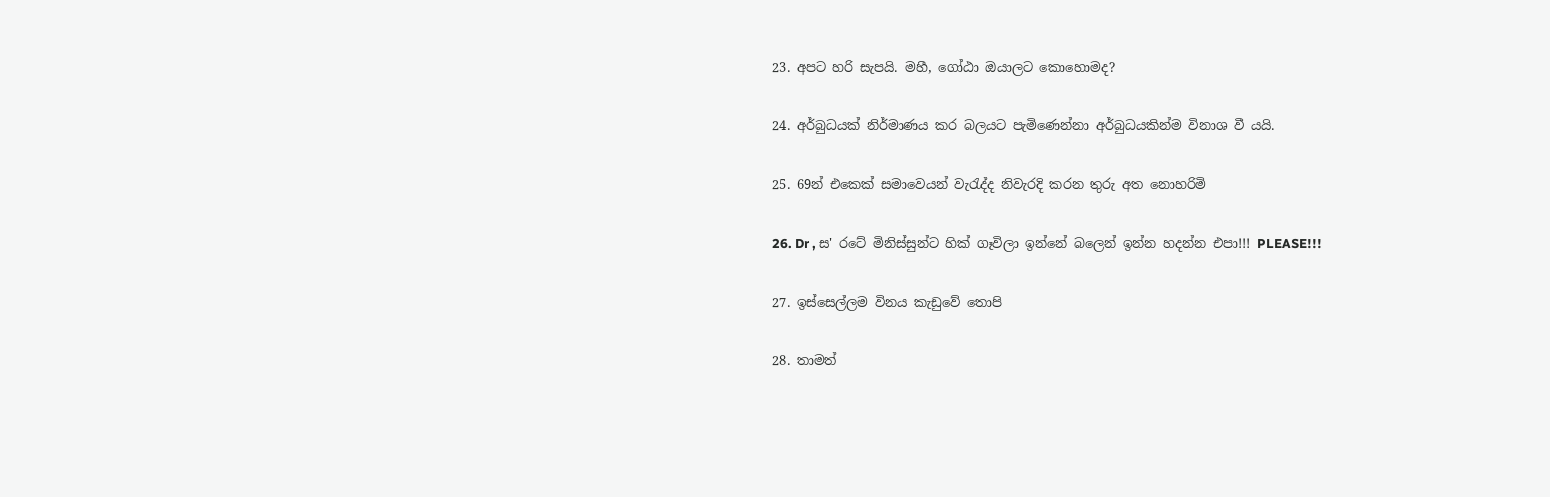23. අපට හරි සැපයි. මහී, ගෝඨා ඔයාලට කොහොමද?

24. අර්බුධයක් නිර්මාණය කර බලයට පැමිණෙන්නා අර්බුධයකින්ම විනාශ වී යයි.

25. 69න් එකෙක් සමාවෙයන් වැරැද්ද නිවැරදි කරන තුරු අත නොහරිමි

26. Dr , ස' රටේ මිනිස්සුන්ට හික් ගෑවිලා ඉන්නේ බලෙන් ඉන්න හදන්න එපා!!! PLEASE!!!

27. ඉස්සෙල්ලම විනය කැඩුවේ තොපි

28. තාමත්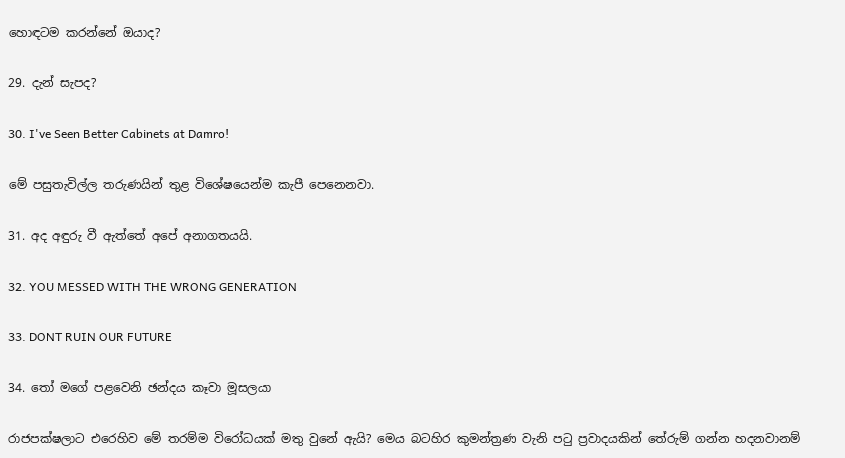හොඳටම කරන්නේ ඔයාද?

29. දැන් සැපද?

30. I've Seen Better Cabinets at Damro!

මේ පසුතැවිල්ල තරුණයින් තුළ විශේෂයෙන්ම කැපී පෙනෙනවා.

31. අද අඳුරු වී ඇත්තේ අපේ අනාගතයයි.

32. YOU MESSED WITH THE WRONG GENERATION

33. DONT RUIN OUR FUTURE

34. තෝ මගේ පළවෙනි ඡන්දය කෑවා මූසලයා

රාජපක්ෂලාට එරෙහිව මේ තරම්ම විරෝධයක් මතු වුනේ ඇයි? මෙය බටහිර කුමන්ත්‍රණ වැනි පටු ප්‍රවාදයකින් තේරුම් ගන්න හදනවානම්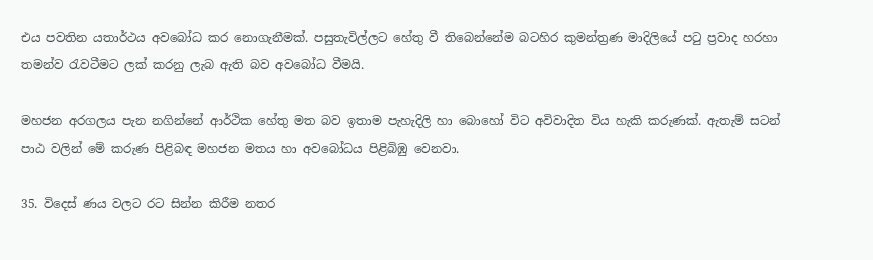එය පවතින යතාර්ථය අවබෝධ කර නොගැනීමක්. පසුතැවිල්ලට හේතු වී තිබෙන්නේම බටහිර කුමන්ත්‍රණ මාදිලියේ පටු ප්‍රවාද හරහා තමන්ව රැවටීමට ලක් කරනු ලැබ ඇති බව අවබෝධ වීමයි.

මහජන අරගලය පැන නගින්නේ ආර්ථික හේතු මත බව ඉතාම පැහැදිලි හා බොහෝ විට අවිවාදිත විය හැකි කරුණක්. ඇතැම් සටන් පාඨ වලින් මේ කරුණ පිළිබඳ මහජන මතය හා අවබෝධය පිළිබිඹු වෙනවා.

35. විදෙස් ණය වලට රට සින්න කිරීම නතර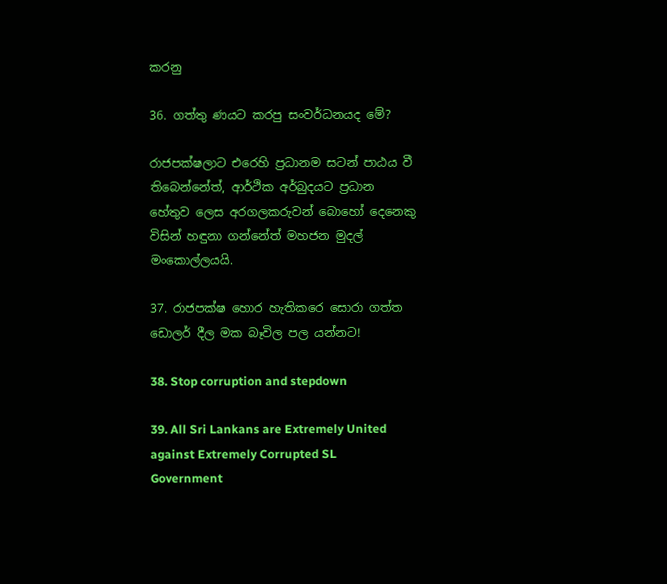කරනු

36. ගත්තු ණයට කරපු සංවර්ධනයද මේ?

රාජපක්ෂලාට එරෙහි ප්‍රධානම සටන් පාඨය වී තිබෙන්නේත්, ආර්ථික අර්බුදයට ප්‍රධාන හේතුව ලෙස අරගලකරුවන් බොහෝ දෙනෙකු විසින් හඳුනා ගන්නේත් මහජන මුදල් මංකොල්ලයයි.

37. රාජපක්ෂ හොර හැතිකරෙ සොරා ගත්ත ඩොලර් දීල මක බෑවිල පල යන්නට!

38. Stop corruption and stepdown

39. All Sri Lankans are Extremely United against Extremely Corrupted SL Government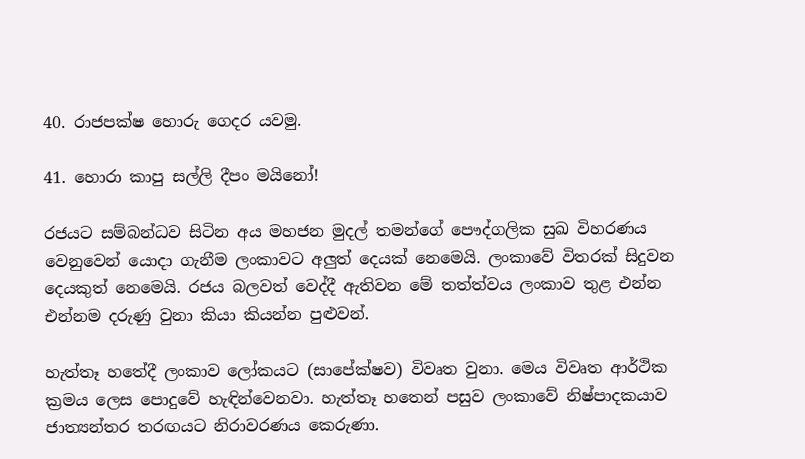40. රාජපක්ෂ හොරු ගෙදර යවමු.

41. හොරා කාපු සල්ලි දීපං මයිනෝ!

රජයට සම්බන්ධව සිටින අය මහජන මුදල් තමන්ගේ පෞද්ගලික සුඛ විහරණය වෙනුවෙන් යොදා ගැනීම ලංකාවට අලුත් දෙයක් නෙමෙයි. ලංකාවේ විතරක් සිදුවන දෙයකුත් නෙමෙයි. රජය බලවත් වෙද්දී ඇතිවන මේ තත්ත්වය ලංකාව තුළ එන්න එන්නම දරුණු වුනා කියා කියන්න පුළුවන්.

හැත්තෑ හතේදී ලංකාව ලෝකයට (සාපේක්ෂව) විවෘත වුනා. මෙය විවෘත ආර්ථික ක්‍රමය ලෙස පොදුවේ හැඳින්වෙනවා. හැත්තෑ හතෙන් පසුව ලංකාවේ නිෂ්පාදකයාව ජාත්‍යන්තර තරඟයට නිරාවරණය කෙරුණා.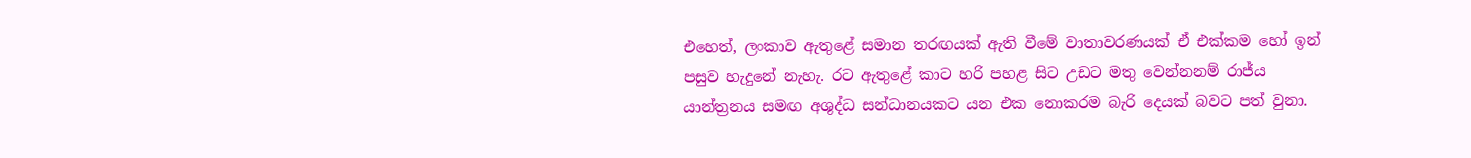එහෙත්, ලංකාව ඇතුළේ සමාන තරඟයක් ඇති වීමේ වාතාවරණයක් ඒ එක්කම හෝ ඉන් පසුව හැදුනේ නැහැ. රට ඇතුළේ කාට හරි පහළ සිට උඩට මතු වෙන්නනම් රාජ්ය යාන්ත්‍රනය සමඟ අශුද්ධ සන්ධානයකට යන එක නොකරම බැරි දෙයක් බවට පත් වුනා.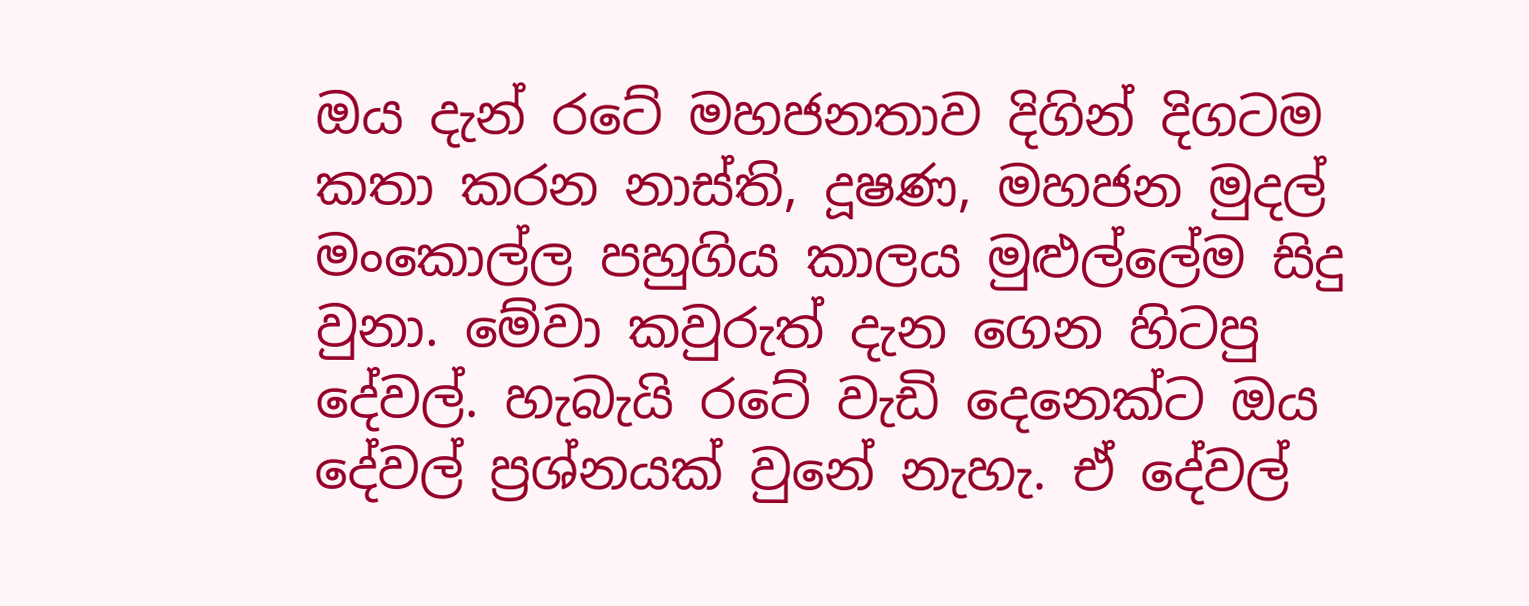ඔය දැන් රටේ මහජනතාව දිගින් දිගටම කතා කරන නාස්ති, දූෂණ, මහජන මුදල් මංකොල්ල පහුගිය කාලය මුළුල්ලේම සිදු වුනා. මේවා කවුරුත් දැන ගෙන හිටපු දේවල්. හැබැයි රටේ වැඩි දෙනෙක්ට ඔය දේවල් ප්‍රශ්නයක් වුනේ නැහැ. ඒ දේවල්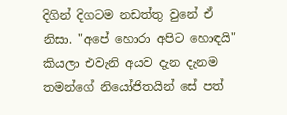දිගින් දිගටම නඩත්තු වුනේ ඒ නිසා. "අපේ හොරා අපිට හොඳයි" කියලා එවැනි අයව දැන දැනම තමන්ගේ නියෝජිතයින් සේ පත්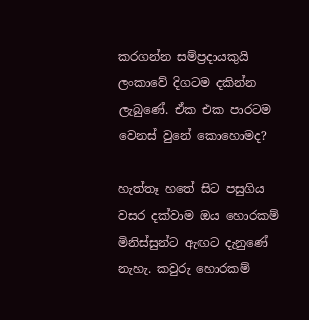කරගන්න සම්ප්‍රදායකුයි ලංකාවේ දිගටම දකින්න ලැබුණේ. ඒක එක පාරටම වෙනස් වුනේ කොහොමද?

හැත්තෑ හතේ සිට පසුගිය වසර දක්වාම ඔය හොරකම් මිනිස්සුන්ට ඇඟට දැනුණේ නැහැ. කවුරු හොරකම්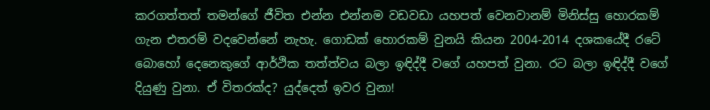කරගත්තත් තමන්ගේ ජීවිත එන්න එන්නම වඩවඩා යහපත් වෙනවානම් මිනිස්සු හොරකම් ගැන එතරම් වදවෙන්නේ නැහැ. ගොඩක් හොරකම් වුනයි කියන 2004-2014 දශකයේදී රටේ බොහෝ දෙනෙකුගේ ආර්ථික තත්ත්වය බලා ඉඳිද්දී වගේ යහපත් වුනා. රට බලා ඉඳිද්දී වගේ දියුණු වුනා. ඒ විතරක්ද? යුද්දෙත් ඉවර වුනා!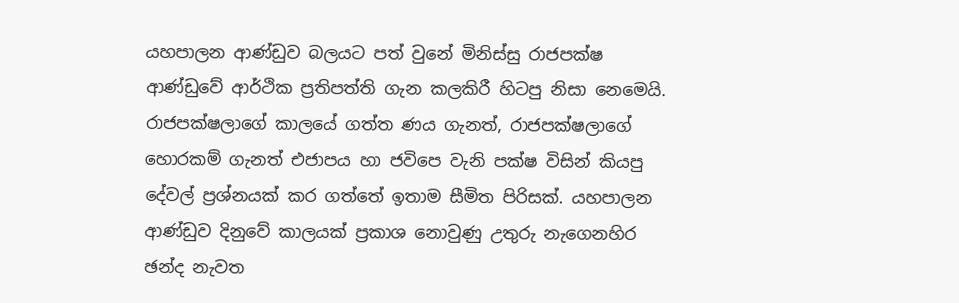යහපාලන ආණ්ඩුව බලයට පත් වුනේ මිනිස්සු රාජපක්ෂ ආණ්ඩුවේ ආර්ථික ප්‍රතිපත්ති ගැන කලකිරී හිටපු නිසා නෙමෙයි. රාජපක්ෂලාගේ කාලයේ ගත්ත ණය ගැනත්, රාජපක්ෂලාගේ හොරකම් ගැනත් එජාපය හා ජවිපෙ වැනි පක්ෂ විසින් කියපු දේවල් ප්‍රශ්නයක් කර ගත්තේ ඉතාම සීමිත පිරිසක්. යහපාලන ආණ්ඩුව දිනුවේ කාලයක් ප්‍රකාශ නොවුණු උතුරු නැගෙනහිර ඡන්ද නැවත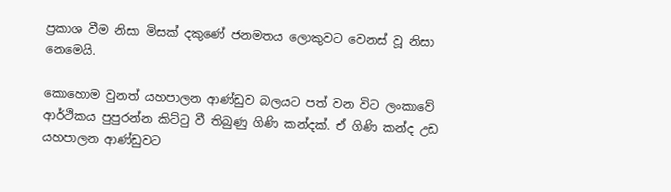ප්‍රකාශ වීම නිසා මිසක් දකුණේ ජනමතය ලොකුවට වෙනස් වූ නිසා නෙමෙයි.

කොහොම වුනත් යහපාලන ආණ්ඩුව බලයට පත් වන විට ලංකාවේ ආර්ථිකය පුපුරන්න කිට්ටු වී තිබුණු ගිණි කන්දක්. ඒ ගිණි කන්ද උඩ යහපාලන ආණ්ඩුවට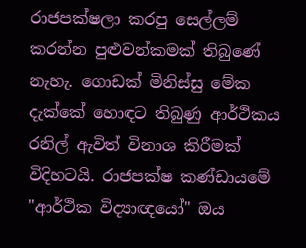රාජපක්ෂලා කරපු සෙල්ලම් කරන්න පුළුවන්කමක් තිබුණේ නැහැ. ගොඩක් මිනිස්සු මේක දැක්කේ හොඳට තිබුණු ආර්ථිකය රනිල් ඇවිත් විනාශ කිරීමක් විදිහටයි. රාජපක්ෂ කණ්ඩායමේ "ආර්ථික විද්‍යාඥයෝ" ඔය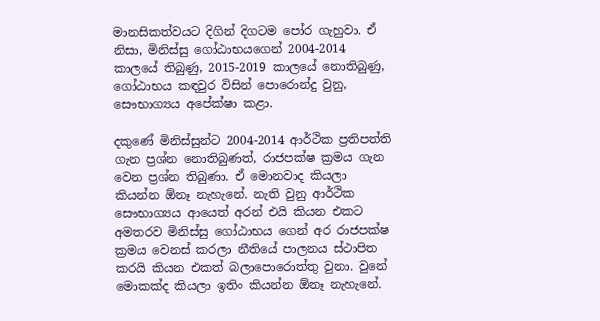මානසිකත්වයට දිගින් දිගටම පෝර ගැහුවා. ඒ නිසා, මිනිස්සු ගෝඨාභයගෙන් 2004-2014 කාලයේ තිබුණු, 2015-2019 කාලයේ නොතිබුණු, ගෝඨාභය කඳවුර විසින් පොරොන්දු වුනු, සෞභාග්‍යය අපේක්ෂා කළා.

දකුණේ මිනිස්සුන්ට 2004-2014 ආර්ථික ප්‍රතිපත්ති ගැන ප්‍රශ්න නොතිබුණත්, රාජපක්ෂ ක්‍රමය ගැන වෙන ප්‍රශ්න තිබුණා. ඒ මොනවාද කියලා කියන්න ඕනෑ නැහැනේ. නැති වුනු ආර්ථික සෞභාග්‍යය ආයෙත් අරන් එයි කියන එකට අමතරව මිනිස්සු ගෝඨාභය ගෙන් අර රාජපක්ෂ ක්‍රමය වෙනස් කරලා නීතියේ පාලනය ස්ථාපිත කරයි කියන එකත් බලාපොරොත්තු වුනා. වුනේ මොකක්ද කියලා ඉතිං කියන්න ඕනෑ නැහැනේ.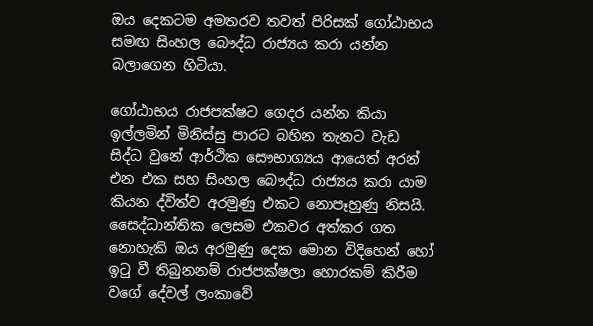ඔය දෙකටම අමතරව තවත් පිරිසක් ගෝඨාභය සමඟ සිංහල බෞද්ධ රාජ්‍යය කරා යන්න බලාගෙන හිටියා.

ගෝඨාභය රාජපක්ෂට ගෙදර යන්න කියා ඉල්ලමින් මිනිස්සු පාරට බහින තැනට වැඩ සිද්ධ වුනේ ආර්ථික සෞභාග්‍යය ආයෙත් අරන් එන එක සහ සිංහල බෞද්ධ රාජ්‍යය කරා යාම කියන ද්විත්ව අරමුණු එකට නොපෑහුණු නිසයි. සෛද්ධාන්තික ලෙසම එකවර අත්කර ගත නොහැකි ඔය අරමුණු දෙක මොන විදිහෙන් හෝ ඉටු වී තිබුනනම් රාජපක්ෂලා හොරකම් කිරීම වගේ දේවල් ලංකාවේ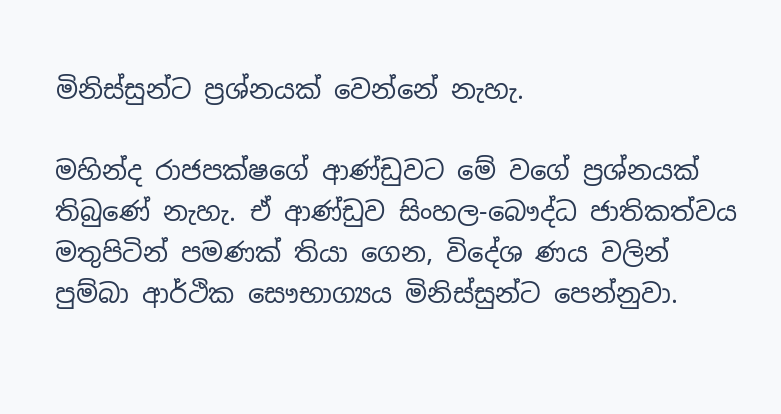මිනිස්සුන්ට ප්‍රශ්නයක් වෙන්නේ නැහැ.

මහින්ද රාජපක්ෂගේ ආණ්ඩුවට මේ වගේ ප්‍රශ්නයක් තිබුණේ නැහැ. ඒ ආණ්ඩුව සිංහල-බෞද්ධ ජාතිකත්වය මතුපිටින් පමණක් තියා ගෙන, විදේශ ණය වලින් පුම්බා ආර්ථික සෞභාග්‍යය මිනිස්සුන්ට පෙන්නුවා.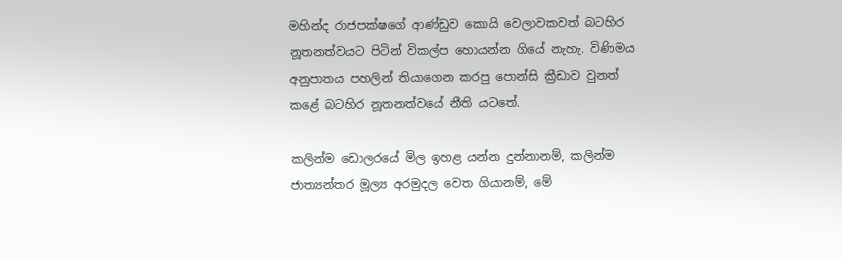මහින්ද රාජපක්ෂගේ ආණ්ඩුව කොයි වෙලාවකවත් බටහිර නූතනත්වයට පිටින් විකල්ප හොයන්න ගියේ නැහැ. විණිමය අනුපාතය පහලින් තියාගෙන කරපු පොන්සි ක්‍රීඩාව වුනත් කළේ බටහිර නූතනත්වයේ නීති යටතේ.

කලින්ම ඩොලරයේ මිල ඉහළ යන්න දුන්නානම්, කලින්ම ජාත්‍යන්තර මූල්‍ය අරමුදල වෙත ගියානම්, මේ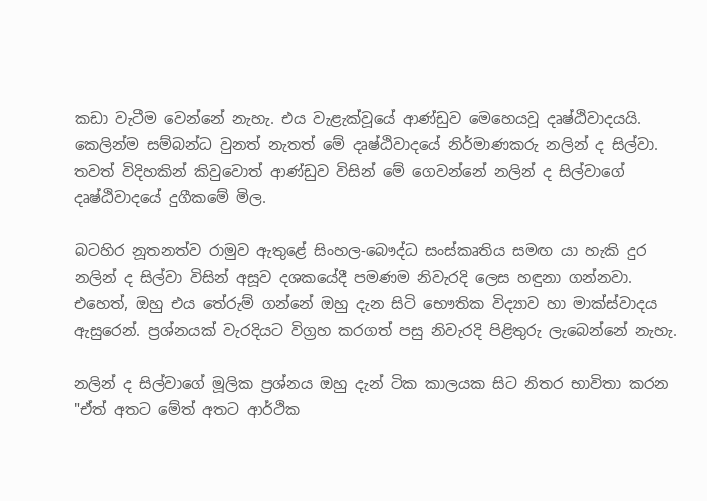කඩා වැටීම වෙන්නේ නැහැ. එය වැළැක්වූයේ ආණ්ඩුව මෙහෙයවූ දෘෂ්ඨිවාදයයි. කෙලින්ම සම්බන්ධ වුනත් නැතත් මේ දෘෂ්ඨිවාදයේ නිර්මාණකරු නලින් ද සිල්වා. තවත් විදිහකින් කිවුවොත් ආණ්ඩුව විසින් මේ ගෙවන්නේ නලින් ද සිල්වාගේ දෘෂ්ඨිවාදයේ දුගීකමේ මිල.

බටහිර නූතනත්ව රාමුව ඇතුළේ සිංහල-බෞද්ධ සංස්කෘතිය සමඟ යා හැකි දුර නලින් ද සිල්වා විසින් අසූව දශකයේදී පමණම නිවැරදි ලෙස හඳුනා ගන්නවා. එහෙත්, ඔහු එය තේරුම් ගන්නේ ඔහු දැන සිටි භෞතික විද්‍යාව හා මාක්ස්වාදය ඇසුරෙන්. ප්‍රශ්නයක් වැරදියට විග්‍රහ කරගත් පසු නිවැරදි පිළිතුරු ලැබෙන්නේ නැහැ.

නලින් ද සිල්වාගේ මූලික ප්‍රශ්නය ඔහු දැන් ටික කාලයක සිට නිතර භාවිතා කරන "ඒත් අතට මේත් අතට ආර්ථික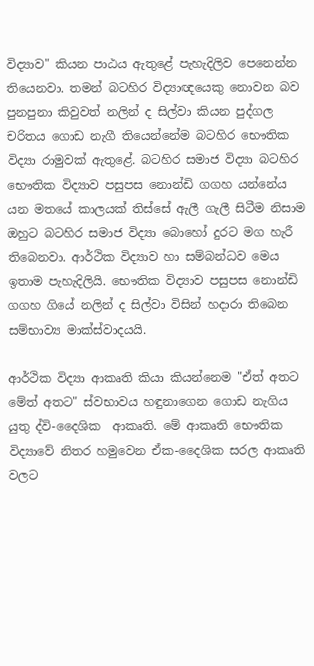විද්‍යාව" කියන පාඨය ඇතුළේ පැහැදිලිව පෙනෙන්න තියෙනවා. තමන් බටහිර විද්‍යාඥයෙකු නොවන බව පුනපුනා කිවුවත් නලින් ද සිල්වා කියන පුද්ගල චරිතය ගොඩ නැගී තියෙන්නේම බටහිර භෞතික විද්‍යා රාමුවක් ඇතුළේ. බටහිර සමාජ විද්‍යා බටහිර භෞතික විද්‍යාව පසුපස නොන්ඩි ගගහ යන්නේය යන මතයේ කාලයක් තිස්සේ ඇලී ගැලී සිටීම නිසාම ඔහුට බටහිර සමාජ විද්‍යා බොහෝ දුරට මග හැරී තිබෙනවා. ආර්ථික විද්‍යාව හා සම්බන්ධව මෙය ඉතාම පැහැදිලියි. භෞතික විද්‍යාව පසුපස නොන්ඩි ගගහ ගියේ නලින් ද සිල්වා විසින් හදාරා තිබෙන සම්භාව්‍ය මාක්ස්වාදයයි.

ආර්ථික විද්‍යා ආකෘති කියා කියන්නෙම "ඒත් අතට මේත් අතට" ස්වභාවය හඳුනාගෙන ගොඩ නැගිය යුතු ද්වි-දෛශික  ආකෘති. මේ ආකෘති භෞතික විද්‍යාවේ නිතර හමුවෙන ඒක-දෛශික සරල ආකෘති වලට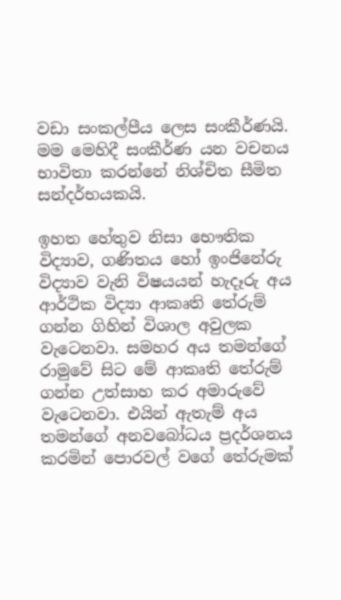වඩා සංකල්පීය ලෙස සංකීර්ණයි. මම මෙහිදී සංකීර්ණ යන වචනය භාවිතා කරන්නේ නිශ්චිත සීමිත සන්දර්භයකයි.

ඉහත හේතුව නිසා භෞතික විද්‍යාව, ගණිතය හෝ ඉංජිනේරු විද්‍යාව වැනි විෂයයන් හැදෑරු අය ආර්ථික විද්‍යා ආකෘති තේරුම් ගන්න ගිහින් විශාල අවුලක වැටෙනවා. සමහර අය තමන්ගේ රාමුවේ සිට මේ ආකෘති තේරුම් ගන්න උත්සාහ කර අමාරුවේ වැටෙනවා. එයින් ඇතැම් අය තමන්ගේ අනවබෝධය ප්‍රදර්ශනය කරමින් පොරවල් වගේ තේරුමක්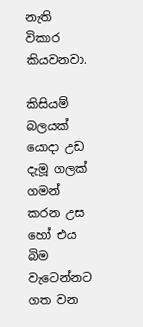නැති විකාර කියවනවා.

කිසියම් බලයක් යොදා උඩ දැමූ ගලක් ගමන් කරන උස හෝ එය බිම වැටෙන්නට ගත වන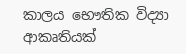කාලය භෞතික විද්‍යා ආකෘතියක්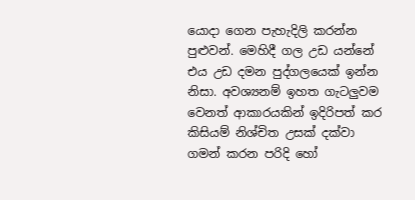යොදා ගෙන පැහැදිලි කරන්න පුළුවන්. මෙහිදී ගල උඩ යන්නේ එය උඩ දමන පුද්ගලයෙක් ඉන්න නිසා. අවශ්‍යනම් ඉහත ගැටලුවම වෙනත් ආකාරයකින් ඉදිරිපත් කර කිසියම් නිශ්චිත උසක් දක්වා ගමන් කරන පරිදි හෝ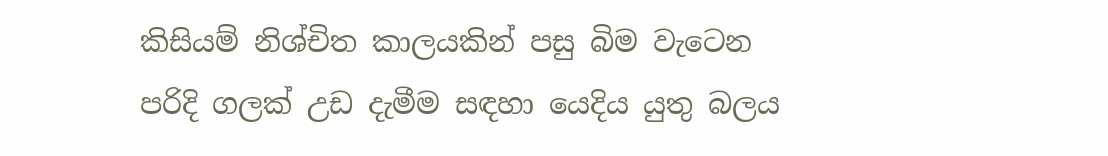කිසියම් නිශ්චිත කාලයකින් පසු බිම වැටෙන පරිදි ගලක් උඩ දැමීම සඳහා යෙදිය යුතු බලය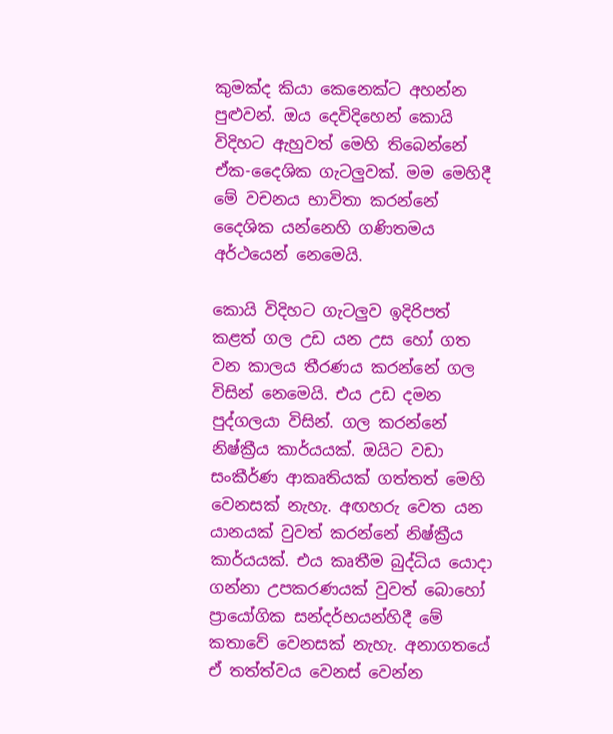කුමක්ද කියා කෙනෙක්ට අහන්න පුළුවන්. ඔය දෙවිදිහෙන් කොයි විදිහට ඇහුවත් මෙහි තිබෙන්නේ ඒක-දෛශික ගැටලුවක්. මම මෙහිදී මේ වචනය භාවිතා කරන්නේ දෛශික යන්නෙහි ගණිතමය අර්ථයෙන් නෙමෙයි.

කොයි විදිහට ගැටලුව ඉදිරිපත් කළත් ගල උඩ යන උස හෝ ගත වන කාලය තීරණය කරන්නේ ගල විසින් නෙමෙයි. එය උඩ දමන පුද්ගලයා විසින්. ගල කරන්නේ නිෂ්ක්‍රීය කාර්යයක්. ඔයිට වඩා සංකීර්ණ ආකෘතියක් ගත්තත් මෙහි වෙනසක් නැහැ. අඟහරු වෙත යන යානයක් වුවත් කරන්නේ නිෂ්ක්‍රීය කාර්යයක්. එය කෘතීම බුද්ධිය යොදා ගන්නා උපකරණයක් වුවත් බොහෝ ප්‍රායෝගික සන්දර්භයන්හිදී මේ කතාවේ වෙනසක් නැහැ. අනාගතයේ ඒ තත්ත්වය වෙනස් වෙන්න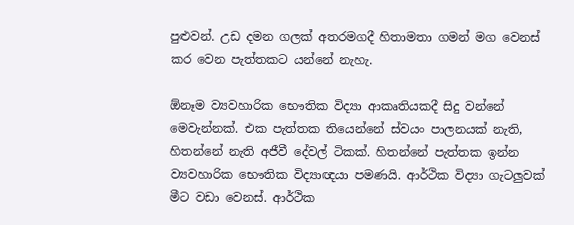පුළුවන්. උඩ දමන ගලක් අතරමගදී හිතාමතා ගමන් මග වෙනස් කර වෙන පැත්තකට යන්නේ නැහැ.

ඕනෑම ව්‍යවහාරික භෞතික විද්‍යා ආකෘතියකදී සිදු වන්නේ මෙවැන්නක්. එක පැත්තක තියෙන්නේ ස්වයං පාලනයක් නැති, හිතන්නේ නැති අජීවී දේවල් ටිකක්. හිතන්නේ පැත්තක ඉන්න ව්‍යවහාරික භෞතික විද්‍යාඥයා පමණයි. ආර්ථික විද්‍යා ගැටලුවක් මීට වඩා වෙනස්. ආර්ථික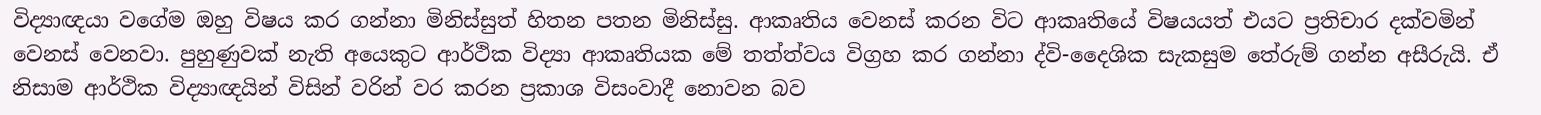විද්‍යාඥයා වගේම ඔහු විෂය කර ගන්නා මිනිස්සුත් හිතන පතන මිනිස්සු. ආකෘතිය වෙනස් කරන විට ආකෘතියේ විෂයයත් එයට ප්‍රතිචාර දක්වමින් වෙනස් වෙනවා. පුහුණුවක් නැති අයෙකුට ආර්ථික විද්‍යා ආකෘතියක මේ තත්ත්වය විග්‍රහ කර ගන්නා ද්වි-දෛශික සැකසුම තේරුම් ගන්න අසීරුයි. ඒ නිසාම ආර්ථික විද්‍යාඥයින් විසින් වරින් වර කරන ප්‍රකාශ විසංවාදී නොවන බව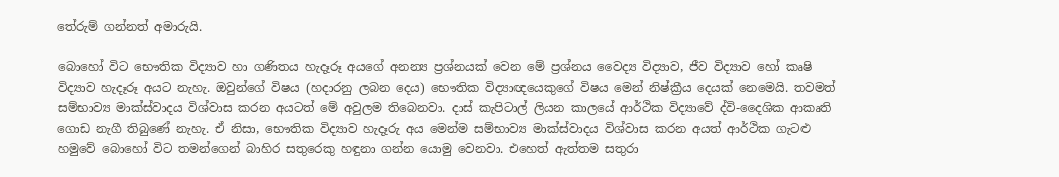තේරුම් ගන්නත් අමාරුයි.

බොහෝ විට භෞතික විද්‍යාව හා ගණිතය හැදෑරූ අයගේ අනන්‍ය ප්‍රශ්නයක් වෙන මේ ප්‍රශ්නය වෛද්‍ය විද්‍යාව, ජීව විද්‍යාව හෝ කෘෂි විද්‍යාව හැදෑරූ අයට නැහැ. ඔවුන්ගේ විෂය (හදාරනු ලබන දෙය) භෞතික විද්‍යාඥයෙකුගේ විෂය මෙන් නිෂ්ක්‍රීය දෙයක් නෙමෙයි. තවමත් සම්භාව්‍ය මාක්ස්වාදය විශ්වාස කරන අයටත් මේ අවුලම තිබෙනවා. දාස් කැපිටාල් ලියන කාලයේ ආර්ථික විද්‍යාවේ ද්වි-දෛශික ආකෘති ගොඩ නැගී තිබුණේ නැහැ. ඒ නිසා, භෞතික විද්‍යාව හැදෑරු අය මෙන්ම සම්භාව්‍ය මාක්ස්වාදය විශ්වාස කරන අයත් ආර්ථික ගැටළු හමුවේ බොහෝ විට තමන්ගෙන් බාහිර සතුරෙකු හඳුනා ගන්න යොමු වෙනවා. එහෙත් ඇත්තම සතුරා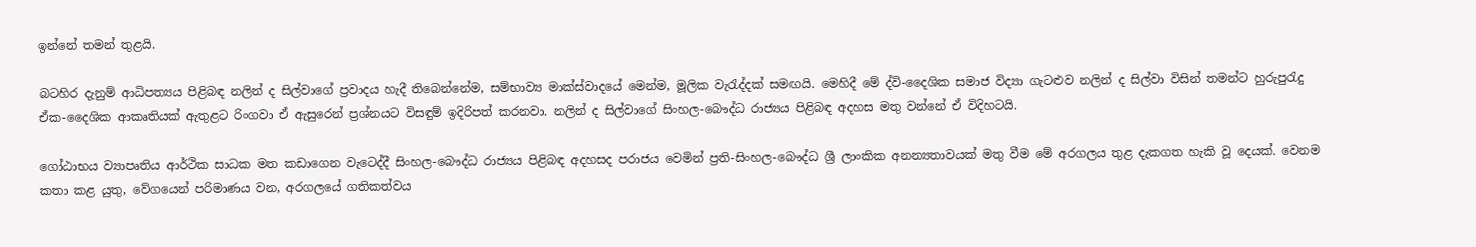ඉන්නේ තමන් තුළයි.

බටහිර දැනුම් ආධිපත්‍යය පිළිබඳ නලින් ද සිල්වාගේ ප්‍රවාදය හැදී තිබෙන්නේම, සම්භාව්‍ය මාක්ස්වාදයේ මෙන්ම, මූලික වැරැද්දක් සමඟයි. මෙහිදී මේ ද්වි-දෛශික සමාජ විද්‍යා ගැටළුව නලින් ද සිල්වා විසින් තමන්ට හුරුපුරැදු ඒක-දෛශික ආකෘතියක් ඇතුළට රිංගවා ඒ ඇසුරෙන් ප්‍රශ්නයට විසඳුම් ඉදිරිපත් කරනවා. නලින් ද සිල්වාගේ සිංහල-බෞද්ධ රාජ්‍යය පිළිබඳ අදහස මතු වන්නේ ඒ විදිහටයි.

ගෝඨාභය ව්‍යාපෘතිය ආර්ථික සාධක මත කඩාගෙන වැටෙද්දී සිංහල-බෞද්ධ රාජ්‍යය පිළිබඳ අදහසද පරාජය වෙමින් ප්‍රති-සිංහල-බෞද්ධ ශ්‍රී ලාංකික අනන්‍යතාවයක් මතු වීම මේ අරගලය තුළ දැකගත හැකි වූ දෙයක්. වෙනම කතා කළ යුතු, වේගයෙන් පරිමාණය වන, අරගලයේ ගතිකත්වය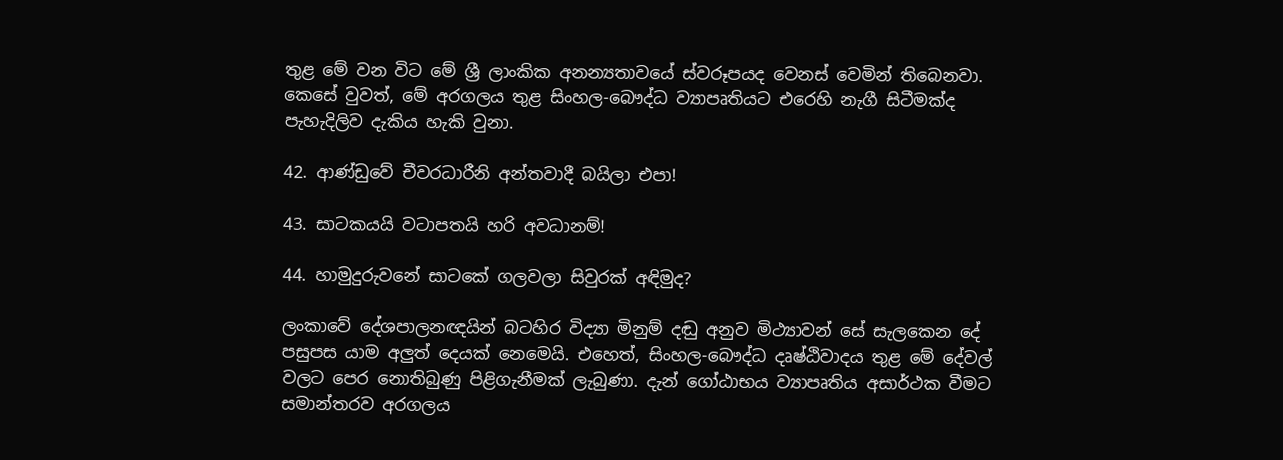තුළ මේ වන විට මේ ශ්‍රී ලාංකික අනන්‍යතාවයේ ස්වරූපයද වෙනස් වෙමින් තිබෙනවා. කෙසේ වුවත්, මේ අරගලය තුළ සිංහල-බෞද්ධ ව්‍යාපෘතියට එරෙහි නැගී සිටීමක්ද පැහැදිලිව දැකිය හැකි වුනා.

42. ආණ්ඩුවේ චීවරධාරීනි අන්තවාදී බයිලා එපා!

43. සාටකයයි වටාපතයි හරි අවධානම්!

44. හාමුදුරුවනේ සාටකේ ගලවලා සිවුරක් අඳිමුද?

ලංකාවේ දේශපාලනඥයින් බටහිර විද්‍යා මිනුම් දඬු අනුව මිථ්‍යාවන් සේ සැලකෙන දේ පසුපස යාම අලුත් දෙයක් නෙමෙයි. එහෙත්, සිංහල-බෞද්ධ දෘෂ්ඨිවාදය තුළ මේ දේවල් වලට පෙර නොතිබුණු පිළිගැනීමක් ලැබුණා. දැන් ගෝඨාභය ව්‍යාපෘතිය අසාර්ථක වීමට සමාන්තරව අරගලය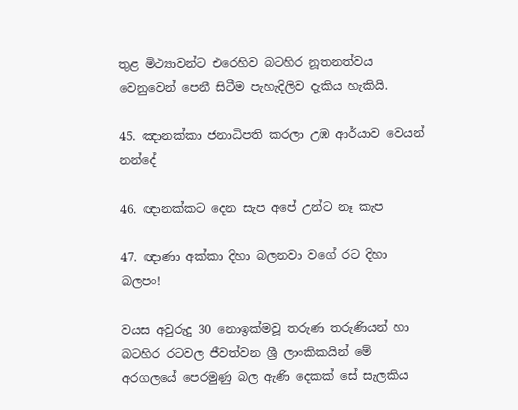තුළ මිථ්‍යාවන්ට එරෙහිව බටහිර නූතනත්වය වෙනුවෙන් පෙනී සිටීම පැහැදිලිව දැකිය හැකියි.

45. ඤානක්කා ජනාධිපති කරලා උඹ ආර්යාව වෙයන් නන්දේ

46. ඥානක්කට දෙන සැප අපේ උන්ට නෑ කැප

47. ඥාණා අක්කා දිහා බලනවා වගේ රට දිහා බලපං!

වයස අවුරුදු 30 නොඉක්මවූ තරුණ තරුණියන් හා බටහිර රටවල ජීවත්වන ශ්‍රී ලාංකිකයින් මේ අරගලයේ පෙරමුණු බල ඇණි දෙකක් සේ සැලකිය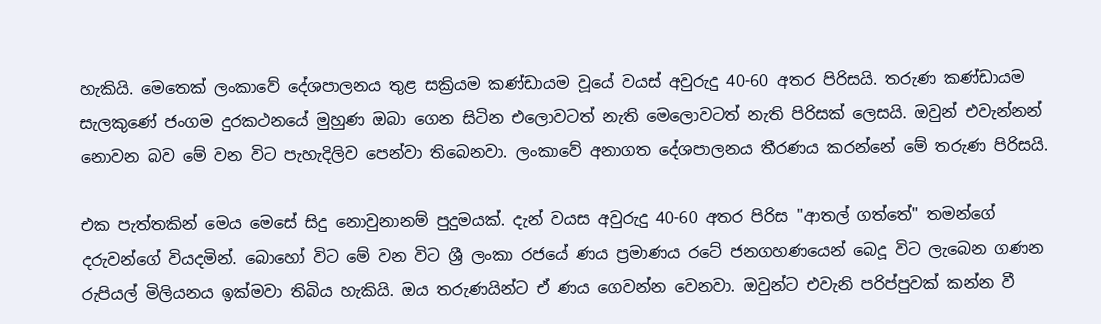හැකියි. මෙතෙක් ලංකාවේ දේශපාලනය තුළ සක්‍රියම කණ්ඩායම වූයේ වයස් අවුරුදු 40-60 අතර පිරිසයි. තරුණ කණ්ඩායම සැලකුණේ ජංගම දුරකථනයේ මුහුණ ඔබා ගෙන සිටින එලොවටත් නැති මෙලොවටත් නැති පිරිසක් ලෙසයි. ඔවුන් එවැන්නන් නොවන බව මේ වන විට පැහැදිලිව පෙන්වා තිබෙනවා. ලංකාවේ අනාගත දේශපාලනය තීරණය කරන්නේ මේ තරුණ පිරිසයි.

එක පැත්තකින් මෙය මෙසේ සිදු නොවුනානම් පුදුමයක්. දැන් වයස අවුරුදු 40-60 අතර පිරිස "ආතල් ගත්තේ" තමන්ගේ දරුවන්ගේ වියදමින්. බොහෝ විට මේ වන විට ශ්‍රී ලංකා රජයේ ණය ප්‍රමාණය රටේ ජනගහණයෙන් බෙදූ විට ලැබෙන ගණන රුපියල් මිලියනය ඉක්මවා තිබිය හැකියි. ඔය තරුණයින්ට ඒ ණය ගෙවන්න වෙනවා. ඔවුන්ට එවැනි පරිප්පුවක් කන්න වී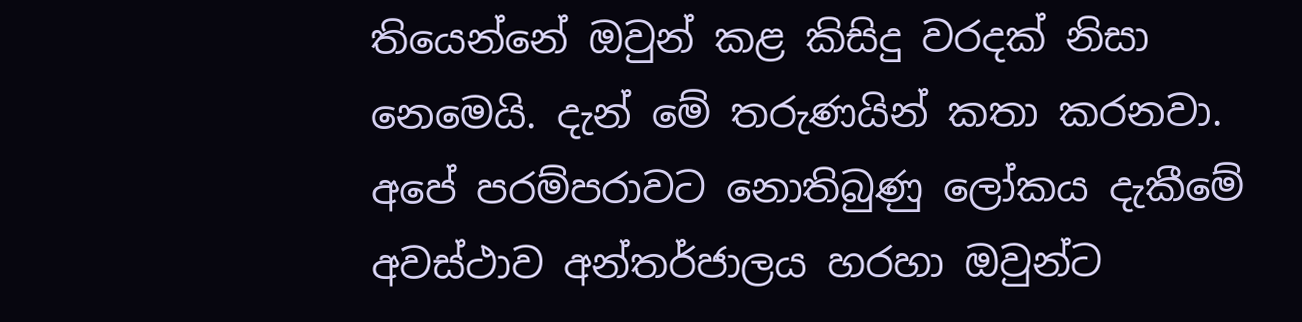තියෙන්නේ ඔවුන් කළ කිසිදු වරදක් නිසා නෙමෙයි. දැන් මේ තරුණයින් කතා කරනවා. අපේ පරම්පරාවට නොතිබුණු ලෝකය දැකීමේ අවස්ථාව අන්තර්ජාලය හරහා ඔවුන්ට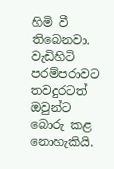හිමි වී තිබෙනවා. වැඩිහිටි පරම්පරාවට තවදුරටත් ඔවුන්ට බොරු කළ නොහැකියි.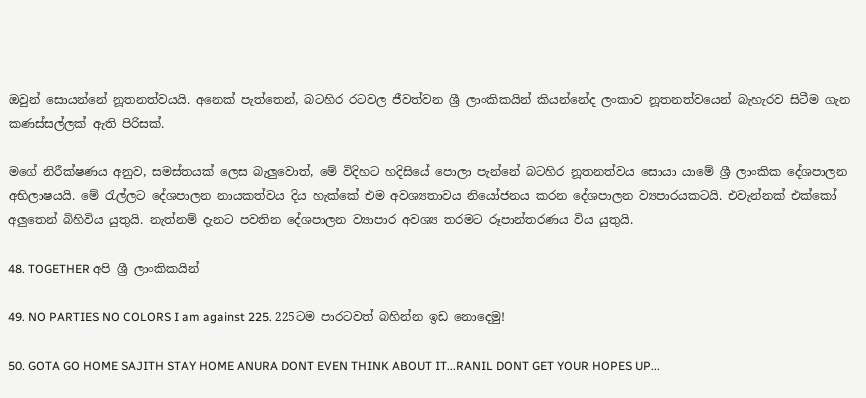ඔවුන් සොයන්නේ නූතනත්වයයි. අනෙක් පැත්තෙන්, බටහිර රටවල ජීවත්වන ශ්‍රී ලාංකිකයින් කියන්නේද ලංකාව නූතනත්වයෙන් බැහැරව සිටීම ගැන කණස්සල්ලක් ඇති පිරිසක්.

මගේ නිරීක්ෂණය අනුව, සමස්තයක් ලෙස බැලුවොත්, මේ විදිහට හදිසියේ පොලා පැන්නේ බටහිර නූතනත්වය සොයා යාමේ ශ්‍රී ලාංකික දේශපාලන අභිලාෂයයි. මේ රැල්ලට දේශපාලන නායකත්වය දිය හැක්කේ එම අවශ්‍යතාවය නියෝජනය කරන දේශපාලන ව්‍යපාරයකටයි. එවැන්නක් එක්කෝ අලුතෙන් බිහිවිය යුතුයි. නැත්නම් දැනට පවතින දේශපාලන ව්‍යාපාර අවශ්‍ය තරමට රූපාන්තරණය විය යුතුයි.

48. TOGETHER අපි ශ්‍රී ලාංකිකයින්

49. NO PARTIES NO COLORS I am against 225. 225ටම පාරටවත් බහින්න ඉඩ නොදෙමු!

50. GOTA GO HOME SAJITH STAY HOME ANURA DONT EVEN THINK ABOUT IT...RANIL DONT GET YOUR HOPES UP...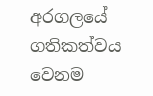අරගලයේ ගතිකත්වය වෙනම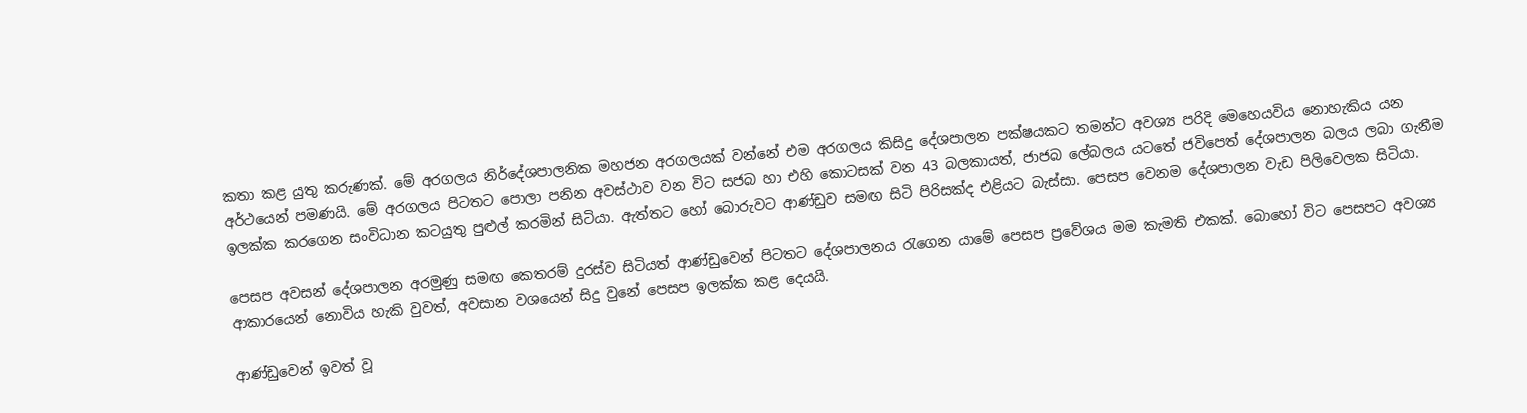කතා කළ යුතු කරුණක්. මේ අරගලය නිර්දේශපාලනික මහජන අරගලයක් වන්නේ එම අරගලය කිසිදු දේශපාලන පක්ෂයකට තමන්ට අවශ්‍ය පරිදි මෙහෙයවිය නොහැකිය යන අර්ථයෙන් පමණයි. මේ අරගලය පිටතට පොලා පනින අවස්ථාව වන විට සජබ හා එහි කොටසක් වන 43 බලකායත්, ජාජබ ලේබලය යටතේ ජවිපෙත් දේශපාලන බලය ලබා ගැනීම ඉලක්ක කරගෙන සංවිධාන කටයුතු පුළුල් කරමින් සිටියා. ඇත්තට හෝ බොරුවට ආණ්ඩුව සමඟ සිටි පිරිසක්ද එළියට බැස්සා. පෙසප වෙනම දේශපාලන වැඩ පිලිවෙලක සිටියා.

පෙසප අවසන් දේශපාලන අරමුණු සමඟ කෙතරම් දුරස්ව සිටියත් ආණ්ඩුවෙන් පිටතට දේශපාලනය රැගෙන යාමේ පෙසප ප්‍රවේශය මම කැමති එකක්. බොහෝ විට පෙසපට අවශ්‍ය ආකාරයෙන් නොවිය හැකි වුවත්, අවසාන වශයෙන් සිදු වුනේ පෙසප ඉලක්ක කළ දෙයයි.

ආණ්ඩුවෙන් ඉවත් වූ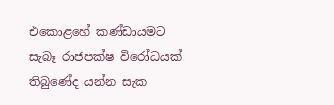එකොළහේ කණ්ඩායමට සැබෑ රාජපක්ෂ විරෝධයක් තිබුණේද යන්න සැක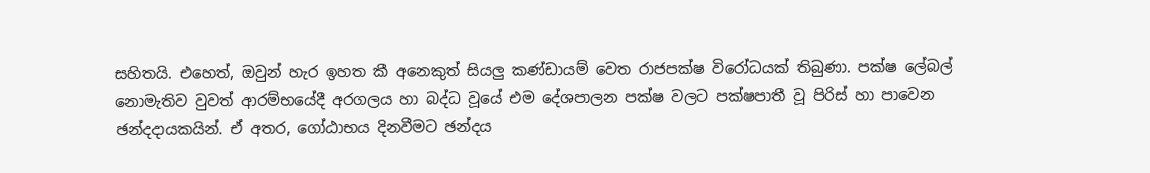සහිතයි. එහෙත්, ඔවුන් හැර ඉහත කී අනෙකුත් සියලු කණ්ඩායම් වෙත රාජපක්ෂ විරෝධයක් තිබුණා. පක්ෂ ලේබල් නොමැතිව වුවත් ආරම්භයේදී අරගලය හා බද්ධ වූයේ එම දේශපාලන පක්ෂ වලට පක්ෂපාතී වූ පිරිස් හා පාවෙන ඡන්දදායකයින්. ඒ අතර, ගෝඨාභය දිනවීමට ඡන්දය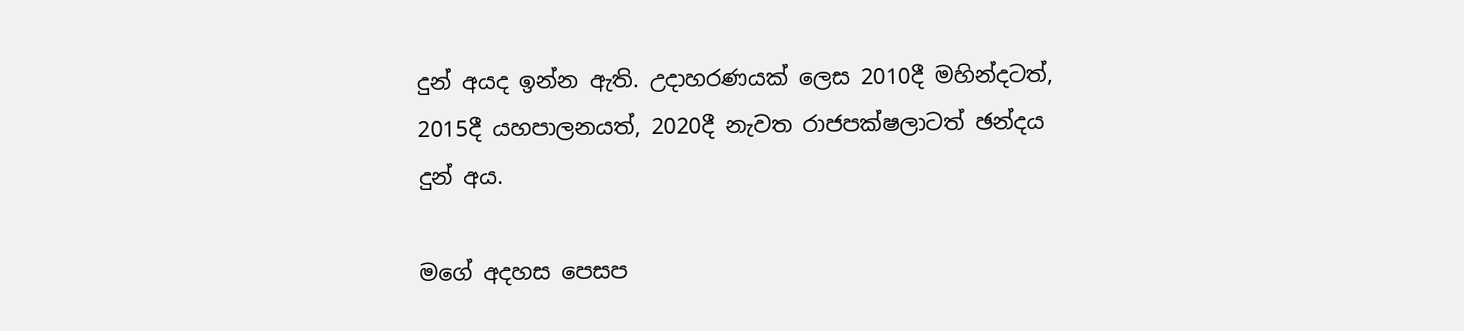දුන් අයද ඉන්න ඇති. උදාහරණයක් ලෙස 2010දී මහින්දටත්, 2015දී යහපාලනයත්, 2020දී නැවත රාජපක්ෂලාටත් ඡන්දය දුන් අය.

මගේ අදහස පෙසප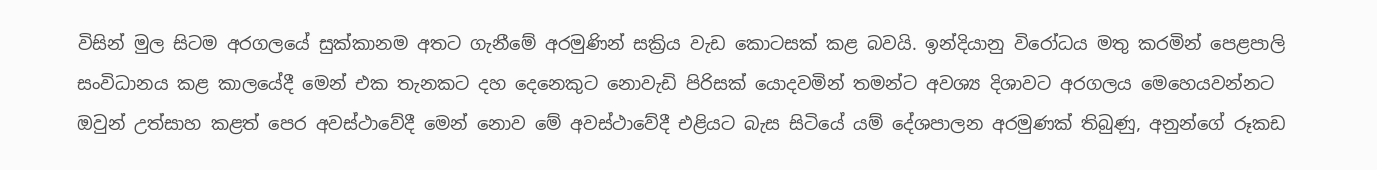විසින් මුල සිටම අරගලයේ සුක්කානම අතට ගැනීමේ අරමුණින් සක්‍රිය වැඩ කොටසක් කළ බවයි. ඉන්දියානු විරෝධය මතු කරමින් පෙළපාලි සංවිධානය කළ කාලයේදී මෙන් එක තැනකට දහ දෙනෙකුට නොවැඩි පිරිසක් යොදවමින් තමන්ට අවශ්‍ය දිශාවට අරගලය මෙහෙයවන්නට ඔවුන් උත්සාහ කළත් පෙර අවස්ථාවේදී මෙන් නොව මේ අවස්ථාවේදී එළියට බැස සිටියේ යම් දේශපාලන අරමුණක් තිබුණු, අනුන්ගේ රූකඩ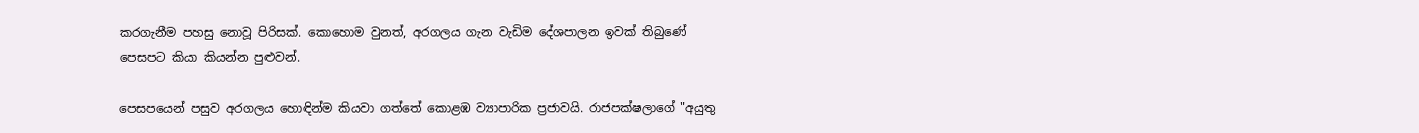කරගැනීම පහසු නොවූ පිරිසක්. කොහොම වුනත්, අරගලය ගැන වැඩිම දේශපාලන ඉවක් තිබුණේ පෙසපට කියා කියන්න පුළුවන්.

පෙසපයෙන් පසුව අරගලය හොඳින්ම කියවා ගත්තේ කොළඹ ව්‍යාපාරික ප්‍රජාවයි. රාජපක්ෂලාගේ "අයුතු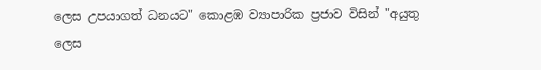ලෙස උපයාගත් ධනයට" කොළඹ ව්‍යාපාරික ප්‍රජාව විසින් "අයුතු ලෙස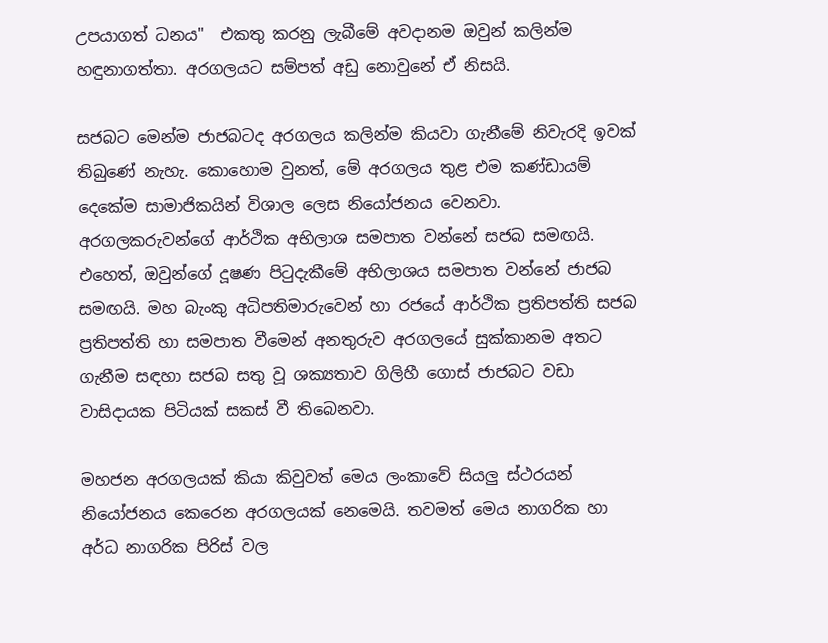උපයාගත් ධනය"  එකතු කරනු ලැබීමේ අවදානම ඔවුන් කලින්ම හඳුනාගත්තා. අරගලයට සම්පත් අඩු නොවුනේ ඒ නිසයි.

සජබට මෙන්ම ජාජබටද අරගලය කලින්ම කියවා ගැනීමේ නිවැරදි ඉවක් තිබුණේ නැහැ. කොහොම වුනත්, මේ අරගලය තුළ එම කණ්ඩායම් දෙකේම සාමාජිකයින් විශාල ලෙස නියෝජනය වෙනවා. අරගලකරුවන්ගේ ආර්ථික අභිලාශ සමපාත වන්නේ සජබ සමඟයි. එහෙත්, ඔවුන්ගේ දූෂණ පිටුදැකීමේ අභිලාශය සමපාත වන්නේ ජාජබ සමඟයි. මහ බැංකු අධිපතිමාරුවෙන් හා රජයේ ආර්ථික ප්‍රතිපත්ති සජබ ප්‍රතිපත්ති හා සමපාත වීමෙන් අනතුරුව අරගලයේ සුක්කානම අතට ගැනීම සඳහා සජබ සතු වූ ශක්‍යතාව ගිලිහී ගොස් ජාජබට වඩා වාසිදායක පිටියක් සකස් වී තිබෙනවා.

මහජන අරගලයක් කියා කිවුවත් මෙය ලංකාවේ සියලු ස්ථරයන් නියෝජනය කෙරෙන අරගලයක් නෙමෙයි. තවමත් මෙය නාගරික හා අර්ධ නාගරික පිරිස් වල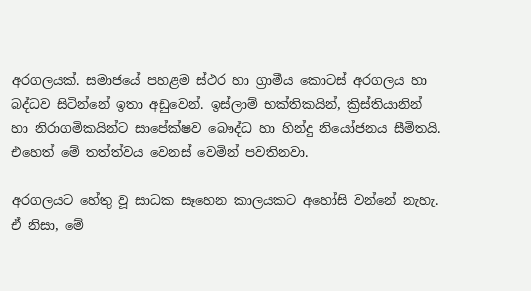අරගලයක්. සමාජයේ පහළම ස්ථර හා ග්‍රාමීය කොටස් අරගලය හා බද්ධව සිටින්නේ ඉතා අඩුවෙන්. ඉස්ලාම් භක්තිකයින්, ක්‍රිස්තියානින් හා නිරාගමිකයින්ට සාපේක්ෂව බෞද්ධ හා හින්දු නියෝජනය සීමිතයි. එහෙත් මේ තත්ත්වය වෙනස් වෙමින් පවතිනවා.

අරගලයට හේතු වූ සාධක සෑහෙන කාලයකට අහෝසි වන්නේ නැහැ. ඒ නිසා, මේ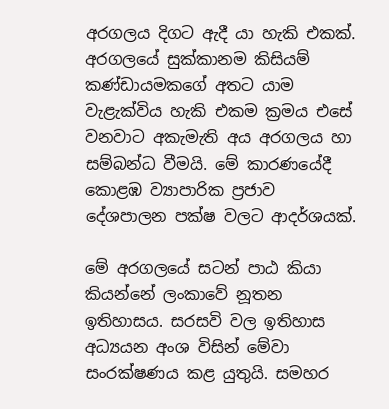අරගලය දිගට ඇදී යා හැකි එකක්. අරගලයේ සුක්කානම කිසියම් කණ්ඩායමකගේ අතට යාම වැළැක්විය හැකි එකම ක්‍රමය එසේ වනවාට අකැමැති අය අරගලය හා සම්බන්ධ වීමයි. මේ කාරණයේදී කොළඹ ව්‍යාපාරික ප්‍රජාව දේශපාලන පක්ෂ වලට ආදර්ශයක්.

මේ අරගලයේ සටන් පාඨ කියා කියන්නේ ලංකාවේ නූතන ඉතිහාසය. සරසවි වල ඉතිහාස අධ්‍යයන අංශ විසින් මේවා සංරක්ෂණය කළ යුතුයි. සමහර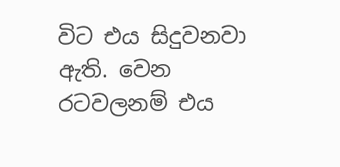විට එය සිදුවනවා ඇති. වෙන රටවලනම් එය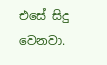එසේ සිදු වෙනවා.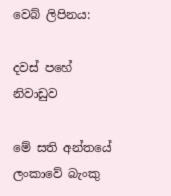වෙබ් ලිපිනය:

දවස් පහේ නිවාඩුව

මේ සති අන්තයේ ලංකාවේ බැංකු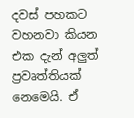දවස් පහකට වහනවා කියන එක දැන් අලුත් ප්‍රවෘත්තියක් නෙමෙයි. ඒ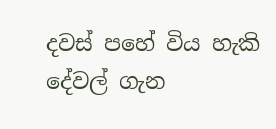දවස් පහේ විය හැකි දේවල් ගැන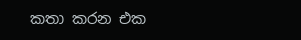කතා කරන එක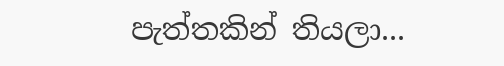පැත්තකින් තියලා...